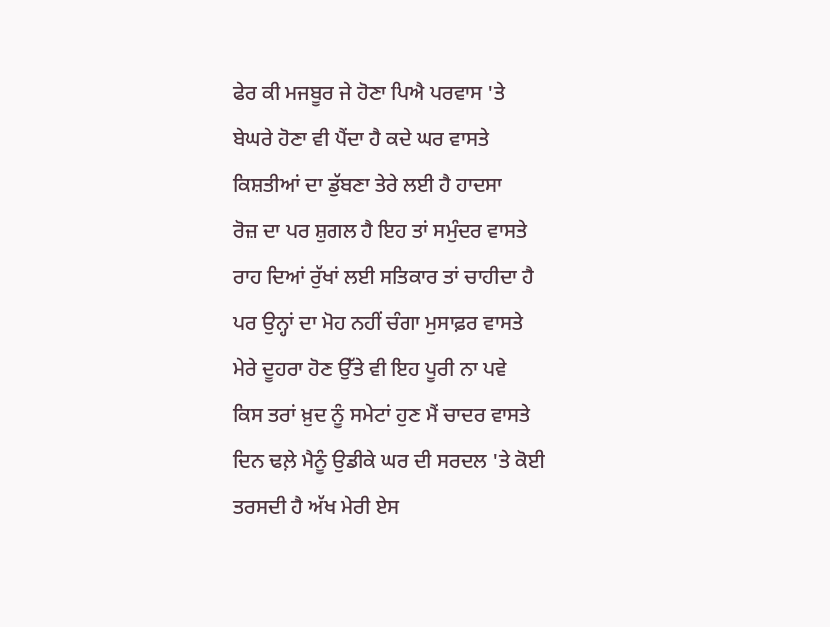ਫੇਰ ਕੀ ਮਜਬੂਰ ਜੇ ਹੋਣਾ ਪਿਐ ਪਰਵਾਸ 'ਤੇ
ਬੇਘਰੇ ਹੋਣਾ ਵੀ ਪੈਂਦਾ ਹੈ ਕਦੇ ਘਰ ਵਾਸਤੇ
ਕਿਸ਼ਤੀਆਂ ਦਾ ਡੁੱਬਣਾ ਤੇਰੇ ਲਈ ਹੈ ਹਾਦਸਾ
ਰੋਜ਼ ਦਾ ਪਰ ਸ਼ੁਗਲ ਹੈ ਇਹ ਤਾਂ ਸਮੁੰਦਰ ਵਾਸਤੇ
ਰਾਹ ਦਿਆਂ ਰੁੱਖਾਂ ਲਈ ਸਤਿਕਾਰ ਤਾਂ ਚਾਹੀਦਾ ਹੈ
ਪਰ ਉਨ੍ਹਾਂ ਦਾ ਮੋਹ ਨਹੀਂ ਚੰਗਾ ਮੁਸਾਫ਼ਰ ਵਾਸਤੇ
ਮੇਰੇ ਦੂਹਰਾ ਹੋਣ ਉੱਤੇ ਵੀ ਇਹ ਪੂਰੀ ਨਾ ਪਵੇ
ਕਿਸ ਤਰਾਂ ਖ਼ੁਦ ਨੂੰ ਸਮੇਟਾਂ ਹੁਣ ਮੈਂ ਚਾਦਰ ਵਾਸਤੇ
ਦਿਨ ਢਲ਼ੇ ਮੈਨੂੰ ਉਡੀਕੇ ਘਰ ਦੀ ਸਰਦਲ 'ਤੇ ਕੋਈ
ਤਰਸਦੀ ਹੈ ਅੱਖ ਮੇਰੀ ਏਸ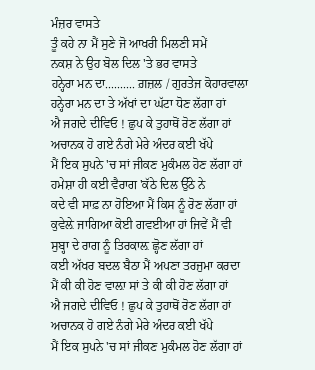ਮੰਜ਼ਰ ਵਾਸਤੇ
ਤੂੰ ਕਹੇ ਨਾ ਮੈਂ ਸੁਣੇ ਜੋ ਆਖਰੀ ਮਿਲਣੀ ਸਮੇਂ
ਨਕਸ਼ ਨੇ ਉਹ ਬੋਲ ਦਿਲ 'ਤੇ ਭਰ ਵਾਸਤੇ
ਹਨ੍ਹੇਰਾ ਮਨ ਦਾ.......... ਗ਼ਜ਼ਲ / ਗੁਰਤੇਜ ਕੋਹਾਰਵਾਲਾ
ਹਨ੍ਹੇਰਾ ਮਨ ਦਾ ਤੇ ਅੱਖਾਂ ਦਾ ਘੱਟਾ ਧੋਣ ਲੱਗਾ ਹਾਂ
ਐ ਜਗਦੇ ਦੀਵਿਓ ! ਛੁਪ ਕੇ ਤੁਹਾਥੋਂ ਰੋਣ ਲੱਗਾ ਹਾਂ
ਅਚਾਨਕ ਹੋ ਗਏ ਨੰਗੇ ਮੇਰੇ ਅੰਦਰ ਕਈ ਖੱਪੇ
ਮੈਂ ਇਕ ਸੁਪਨੇ 'ਚ ਸਾਂ ਜੀਕਣ ਮੁਕੰਮਲ ਹੋਣ ਲੱਗਾ ਹਾਂ
ਹਮੇਸ਼ਾ ਹੀ ਕਈ ਵੈਰਾਗ 'ਕੱਠੇ ਦਿਲ ਉੱਠੇ ਨੇ
ਕਦੇ ਵੀ ਸਾਫ਼ ਨਾ ਹੋਇਆ ਮੈਂ ਕਿਸ ਨੂੰ ਰੋਣ ਲੱਗਾ ਹਾਂ
ਕੁਵੇਲ਼ੇ ਜਾਗਿਆ ਕੋਈ ਗਵਈਆ ਹਾਂ ਜਿਵੇਂ ਮੈਂ ਵੀ
ਸੁਬ੍ਹਾ ਦੇ ਰਾਗ ਨੂੰ ਤਿਰਕਾਲ਼ ਛ੍ਹੋਣ ਲੱਗਾ ਹਾਂ
ਕਈ ਅੱਖਰ ਬਦਲ ਬੈਠਾ ਮੈਂ ਅਪਣਾ ਤਰਜੁਮਾ ਕਰਦਾ
ਮੈਂ ਕੀ ਕੀ ਹੋਣ ਵਾਲ਼ਾ ਸਾਂ ਤੇ ਕੀ ਕੀ ਹੋਣ ਲੱਗਾ ਹਾਂ
ਐ ਜਗਦੇ ਦੀਵਿਓ ! ਛੁਪ ਕੇ ਤੁਹਾਥੋਂ ਰੋਣ ਲੱਗਾ ਹਾਂ
ਅਚਾਨਕ ਹੋ ਗਏ ਨੰਗੇ ਮੇਰੇ ਅੰਦਰ ਕਈ ਖੱਪੇ
ਮੈਂ ਇਕ ਸੁਪਨੇ 'ਚ ਸਾਂ ਜੀਕਣ ਮੁਕੰਮਲ ਹੋਣ ਲੱਗਾ ਹਾਂ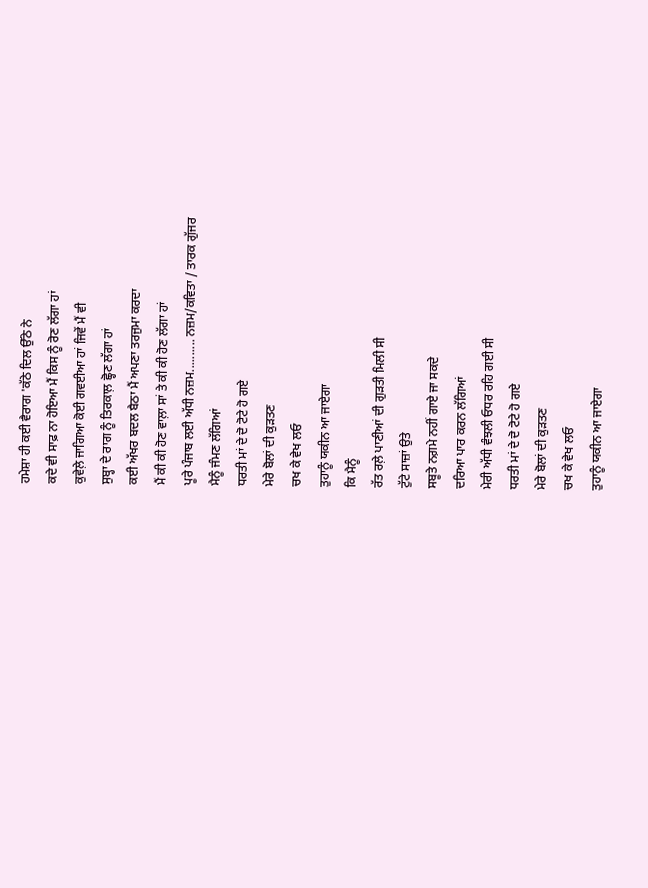ਹਮੇਸ਼ਾ ਹੀ ਕਈ ਵੈਰਾਗ 'ਕੱਠੇ ਦਿਲ ਉੱਠੇ ਨੇ
ਕਦੇ ਵੀ ਸਾਫ਼ ਨਾ ਹੋਇਆ ਮੈਂ ਕਿਸ ਨੂੰ ਰੋਣ ਲੱਗਾ ਹਾਂ
ਕੁਵੇਲ਼ੇ ਜਾਗਿਆ ਕੋਈ ਗਵਈਆ ਹਾਂ ਜਿਵੇਂ ਮੈਂ ਵੀ
ਸੁਬ੍ਹਾ ਦੇ ਰਾਗ ਨੂੰ ਤਿਰਕਾਲ਼ ਛ੍ਹੋਣ ਲੱਗਾ ਹਾਂ
ਕਈ ਅੱਖਰ ਬਦਲ ਬੈਠਾ ਮੈਂ ਅਪਣਾ ਤਰਜੁਮਾ ਕਰਦਾ
ਮੈਂ ਕੀ ਕੀ ਹੋਣ ਵਾਲ਼ਾ ਸਾਂ ਤੇ ਕੀ ਕੀ ਹੋਣ ਲੱਗਾ ਹਾਂ
ਪੂਰੇ ਪੰਜਾਬ ਲਈ ਅੱਧੀ ਨਜ਼ਮ.......... ਨਜ਼ਮ/ਕਵਿਤਾ / ਤਾਰਕ ਗੁੱਜਰ
ਮੈਨੂੰ ਜੰਮਣ ਲੱਗਿਆਂ
ਧਰਤੀ ਮਾਂ ਦੇ ਦੋ ਟੋਟੇ ਹੋ ਗਏ
ਮੇਰੇ ਬੋਲਾਂ ਦੀ ਕੁੜਤਣ
ਚਖ ਕੇ ਵੇਖ ਲਓ
ਤੁਹਾਨੂੰ ਯਕੀਨ ਆ ਜਾਏਗਾ
ਕਿ ਮੈਨੂੰ
ਰੱਤ ਰਲ਼ੇ ਪਾਣੀਆਂ ਦੀ ਗੁੜਤੀ ਮਿਲੀ ਸੀ
ਟੁੱਟੇ ਸਾਜ਼ਾਂ ਉਤੇ
ਸਬੂਤੇ ਨਗ਼ਮੇ ਨਹੀਂ ਗਾਏ ਜਾ ਸਕਦੇ
ਦਰਿਆ ਪਾਰ ਕਰਨ ਲੱਗਿਆਂ
ਮੇਰੀ ਅੱਧੀ ਵੰਝਲੀ ਓਧਰ ਰਹਿ ਗਈ ਸੀ
ਧਰਤੀ ਮਾਂ ਦੇ ਦੋ ਟੋਟੇ ਹੋ ਗਏ
ਮੇਰੇ ਬੋਲਾਂ ਦੀ ਕੁੜਤਣ
ਚਖ ਕੇ ਵੇਖ ਲਓ
ਤੁਹਾਨੂੰ ਯਕੀਨ ਆ ਜਾਏਗਾ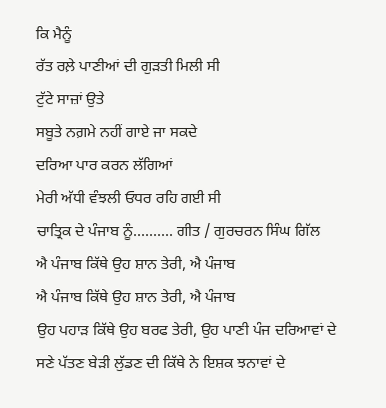ਕਿ ਮੈਨੂੰ
ਰੱਤ ਰਲ਼ੇ ਪਾਣੀਆਂ ਦੀ ਗੁੜਤੀ ਮਿਲੀ ਸੀ
ਟੁੱਟੇ ਸਾਜ਼ਾਂ ਉਤੇ
ਸਬੂਤੇ ਨਗ਼ਮੇ ਨਹੀਂ ਗਾਏ ਜਾ ਸਕਦੇ
ਦਰਿਆ ਪਾਰ ਕਰਨ ਲੱਗਿਆਂ
ਮੇਰੀ ਅੱਧੀ ਵੰਝਲੀ ਓਧਰ ਰਹਿ ਗਈ ਸੀ
ਚਾਤ੍ਰਿਕ ਦੇ ਪੰਜਾਬ ਨੂੰ.......... ਗੀਤ / ਗੁਰਚਰਨ ਸਿੰਘ ਗਿੱਲ
ਐ ਪੰਜਾਬ ਕਿੱਥੇ ਉਹ ਸ਼ਾਨ ਤੇਰੀ, ਐ ਪੰਜਾਬ
ਐ ਪੰਜਾਬ ਕਿੱਥੇ ਉਹ ਸ਼ਾਨ ਤੇਰੀ, ਐ ਪੰਜਾਬ
ਉਹ ਪਹਾੜ ਕਿੱਥੇ ਉਹ ਬਰਫ ਤੇਰੀ, ਉਹ ਪਾਣੀ ਪੰਜ ਦਰਿਆਵਾਂ ਦੇ
ਸਣੇ ਪੱਤਣ ਬੇੜੀ ਲੁੱਡਣ ਦੀ ਕਿੱਥੇ ਨੇ ਇਸ਼ਕ ਝਨਾਵਾਂ ਦੇ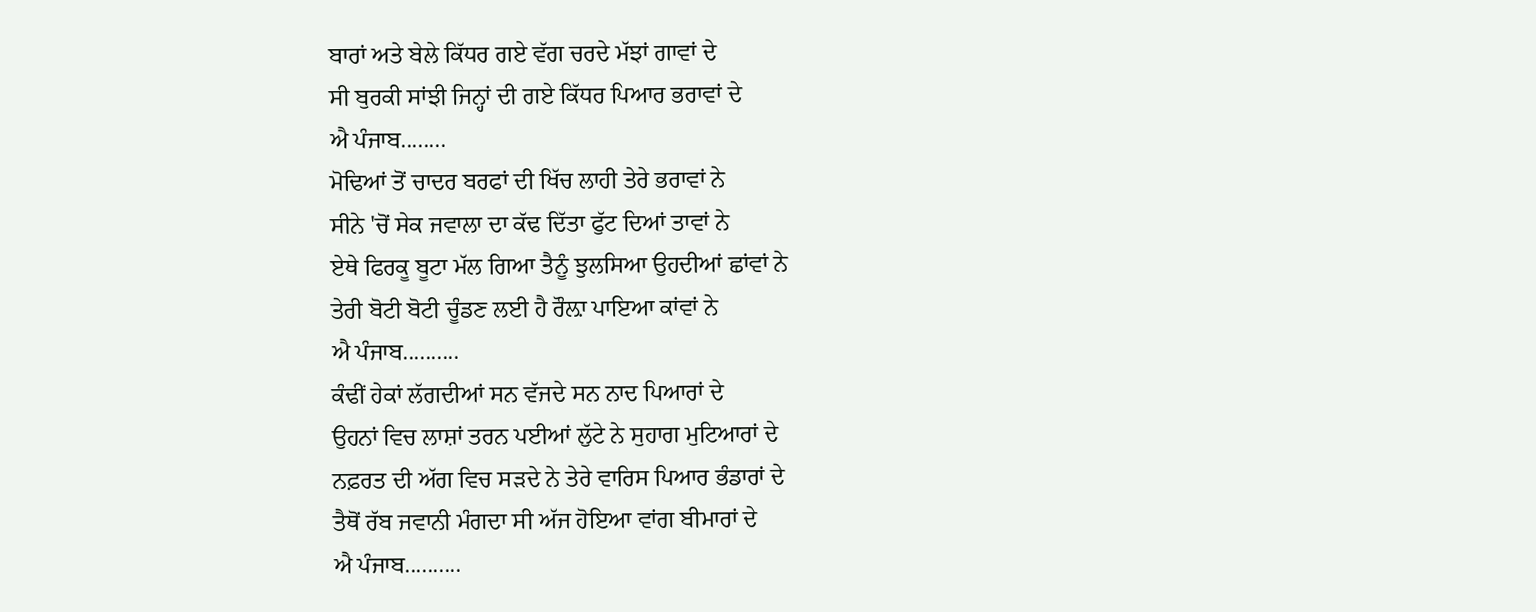ਬਾਰਾਂ ਅਤੇ ਬੇਲੇ ਕਿੱਧਰ ਗਏ ਵੱਗ ਚਰਦੇ ਮੱਝਾਂ ਗਾਵਾਂ ਦੇ
ਸੀ ਬੁਰਕੀ ਸਾਂਝੀ ਜਿਨ੍ਹਾਂ ਦੀ ਗਏ ਕਿੱਧਰ ਪਿਆਰ ਭਰਾਵਾਂ ਦੇ
ਐ ਪੰਜਾਬ........
ਮੋਢਿਆਂ ਤੋਂ ਚਾਦਰ ਬਰਫਾਂ ਦੀ ਖਿੱਚ ਲਾਹੀ ਤੇਰੇ ਭਰਾਵਾਂ ਨੇ
ਸੀਨੇ 'ਚੋਂ ਸੇਕ ਜਵਾਲਾ ਦਾ ਕੱਢ ਦਿੱਤਾ ਫੁੱਟ ਦਿਆਂ ਤਾਵਾਂ ਨੇ
ਏਥੇ ਫਿਰਕੂ ਬੂਟਾ ਮੱਲ ਗਿਆ ਤੈਨੂੰ ਝੁਲਸਿਆ ਉਹਦੀਆਂ ਛਾਂਵਾਂ ਨੇ
ਤੇਰੀ ਬੋਟੀ ਬੋਟੀ ਚੂੰਡਣ ਲਈ ਹੈ ਰੌਲ਼ਾ ਪਾਇਆ ਕਾਂਵਾਂ ਨੇ
ਐ ਪੰਜਾਬ..........
ਕੰਢੀਂ ਹੇਕਾਂ ਲੱਗਦੀਆਂ ਸਨ ਵੱਜਦੇ ਸਨ ਨਾਦ ਪਿਆਰਾਂ ਦੇ
ਉਹਨਾਂ ਵਿਚ ਲਾਸ਼ਾਂ ਤਰਨ ਪਈਆਂ ਲੁੱਟੇ ਨੇ ਸੁਹਾਗ ਮੁਟਿਆਰਾਂ ਦੇ
ਨਫ਼ਰਤ ਦੀ ਅੱਗ ਵਿਚ ਸੜਦੇ ਨੇ ਤੇਰੇ ਵਾਰਿਸ ਪਿਆਰ ਭੰਡਾਰਾਂ ਦੇ
ਤੈਥੋਂ ਰੱਬ ਜਵਾਨੀ ਮੰਗਦਾ ਸੀ ਅੱਜ ਹੋਇਆ ਵਾਂਗ ਬੀਮਾਰਾਂ ਦੇ
ਐ ਪੰਜਾਬ..........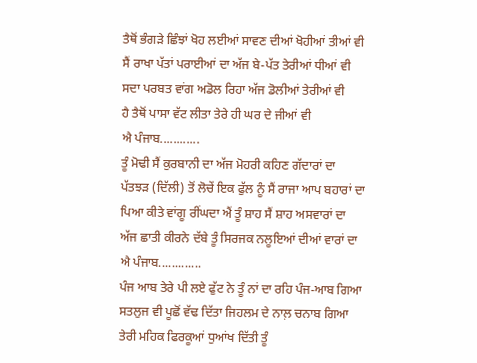ਤੈਥੋਂ ਭੰਗੜੇ ਛਿੰਝਾਂ ਖੋਹ ਲਈਆਂ ਸਾਵਣ ਦੀਆਂ ਖੋਹੀਆਂ ਤੀਆਂ ਵੀ
ਸੈਂ ਰਾਖਾ ਪੱਤਾਂ ਪਰਾਈਆਂ ਦਾ ਅੱਜ ਬੇ-ਪੱਤ ਤੇਰੀਆਂ ਧੀਆਂ ਵੀ
ਸਦਾ ਪਰਬਤ ਵਾਂਗ ਅਡੋਲ ਰਿਹਾ ਅੱਜ ਡੋਲੀਆਂ ਤੇਰੀਆਂ ਵੀ
ਹੈ ਤੈਥੋਂ ਪਾਸਾ ਵੱਟ ਲੀਤਾ ਤੇਰੇ ਹੀ ਘਰ ਦੇ ਜੀਆਂ ਵੀ
ਐ ਪੰਜਾਬ............
ਤੂੰ ਮੋਢੀ ਸੈਂ ਕੁਰਬਾਨੀ ਦਾ ਅੱਜ ਮੋਹਰੀ ਕਹਿਣ ਗੱਦਾਰਾਂ ਦਾ
ਪੱਤਝੜ (ਦਿੱਲੀ) ਤੋਂ ਲੋਚੇਂ ਇਕ ਫੁੱਲ ਨੂੰ ਸੈਂ ਰਾਜਾ ਆਪ ਬਹਾਰਾਂ ਦਾ
ਪਿਆ ਕੀਤੇ ਵਾਂਗੂ ਰੀਂਘਦਾ ਐਂ ਤੂੰ ਸ਼ਾਹ ਸੈਂ ਸ਼ਾਹ ਅਸਵਾਰਾਂ ਦਾ
ਅੱਜ ਛਾਤੀ ਕੀਰਨੇ ਦੱਬੇ ਤੂੰ ਸਿਰਜਕ ਨਲੂਇਆਂ ਦੀਆਂ ਵਾਰਾਂ ਦਾ
ਐ ਪੰਜਾਬ.............
ਪੰਜ ਆਬ ਤੇਰੇ ਪੀ ਲਏ ਫੁੱਟ ਨੇ ਤੂੰ ਨਾਂ ਦਾ ਰਹਿ ਪੰਜ-ਆਬ ਗਿਆ
ਸਤਲੁਜ ਵੀ ਪੂਛੋਂ ਵੱਢ ਦਿੱਤਾ ਜਿਹਲਮ ਦੇ ਨਾਲ਼ ਚਨਾਬ ਗਿਆ
ਤੇਰੀ ਮਹਿਕ ਫਿਰਕੂਆਂ ਧੁਆਂਖ ਦਿੱਤੀ ਤੂੰ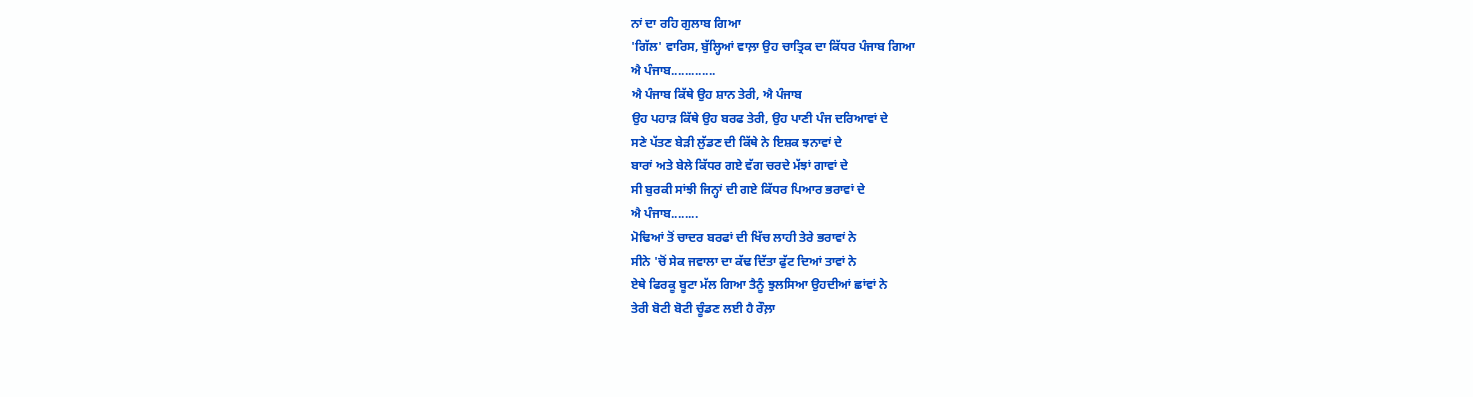ਨਾਂ ਦਾ ਰਹਿ ਗੁਲਾਬ ਗਿਆ
'ਗਿੱਲ' ਵਾਰਿਸ, ਬੁੱਲ੍ਹਿਆਂ ਵਾਲ਼ਾ ਉਹ ਚਾਤ੍ਰਿਕ ਦਾ ਕਿੱਧਰ ਪੰਜਾਬ ਗਿਆ
ਐ ਪੰਜਾਬ.............
ਐ ਪੰਜਾਬ ਕਿੱਥੇ ਉਹ ਸ਼ਾਨ ਤੇਰੀ, ਐ ਪੰਜਾਬ
ਉਹ ਪਹਾੜ ਕਿੱਥੇ ਉਹ ਬਰਫ ਤੇਰੀ, ਉਹ ਪਾਣੀ ਪੰਜ ਦਰਿਆਵਾਂ ਦੇ
ਸਣੇ ਪੱਤਣ ਬੇੜੀ ਲੁੱਡਣ ਦੀ ਕਿੱਥੇ ਨੇ ਇਸ਼ਕ ਝਨਾਵਾਂ ਦੇ
ਬਾਰਾਂ ਅਤੇ ਬੇਲੇ ਕਿੱਧਰ ਗਏ ਵੱਗ ਚਰਦੇ ਮੱਝਾਂ ਗਾਵਾਂ ਦੇ
ਸੀ ਬੁਰਕੀ ਸਾਂਝੀ ਜਿਨ੍ਹਾਂ ਦੀ ਗਏ ਕਿੱਧਰ ਪਿਆਰ ਭਰਾਵਾਂ ਦੇ
ਐ ਪੰਜਾਬ........
ਮੋਢਿਆਂ ਤੋਂ ਚਾਦਰ ਬਰਫਾਂ ਦੀ ਖਿੱਚ ਲਾਹੀ ਤੇਰੇ ਭਰਾਵਾਂ ਨੇ
ਸੀਨੇ 'ਚੋਂ ਸੇਕ ਜਵਾਲਾ ਦਾ ਕੱਢ ਦਿੱਤਾ ਫੁੱਟ ਦਿਆਂ ਤਾਵਾਂ ਨੇ
ਏਥੇ ਫਿਰਕੂ ਬੂਟਾ ਮੱਲ ਗਿਆ ਤੈਨੂੰ ਝੁਲਸਿਆ ਉਹਦੀਆਂ ਛਾਂਵਾਂ ਨੇ
ਤੇਰੀ ਬੋਟੀ ਬੋਟੀ ਚੂੰਡਣ ਲਈ ਹੈ ਰੌਲ਼ਾ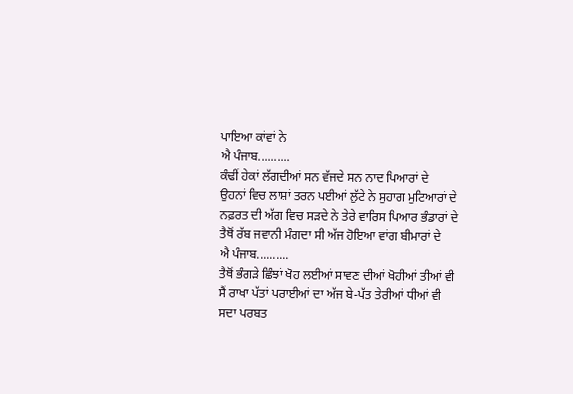ਪਾਇਆ ਕਾਂਵਾਂ ਨੇ
ਐ ਪੰਜਾਬ..........
ਕੰਢੀਂ ਹੇਕਾਂ ਲੱਗਦੀਆਂ ਸਨ ਵੱਜਦੇ ਸਨ ਨਾਦ ਪਿਆਰਾਂ ਦੇ
ਉਹਨਾਂ ਵਿਚ ਲਾਸ਼ਾਂ ਤਰਨ ਪਈਆਂ ਲੁੱਟੇ ਨੇ ਸੁਹਾਗ ਮੁਟਿਆਰਾਂ ਦੇ
ਨਫ਼ਰਤ ਦੀ ਅੱਗ ਵਿਚ ਸੜਦੇ ਨੇ ਤੇਰੇ ਵਾਰਿਸ ਪਿਆਰ ਭੰਡਾਰਾਂ ਦੇ
ਤੈਥੋਂ ਰੱਬ ਜਵਾਨੀ ਮੰਗਦਾ ਸੀ ਅੱਜ ਹੋਇਆ ਵਾਂਗ ਬੀਮਾਰਾਂ ਦੇ
ਐ ਪੰਜਾਬ..........
ਤੈਥੋਂ ਭੰਗੜੇ ਛਿੰਝਾਂ ਖੋਹ ਲਈਆਂ ਸਾਵਣ ਦੀਆਂ ਖੋਹੀਆਂ ਤੀਆਂ ਵੀ
ਸੈਂ ਰਾਖਾ ਪੱਤਾਂ ਪਰਾਈਆਂ ਦਾ ਅੱਜ ਬੇ-ਪੱਤ ਤੇਰੀਆਂ ਧੀਆਂ ਵੀ
ਸਦਾ ਪਰਬਤ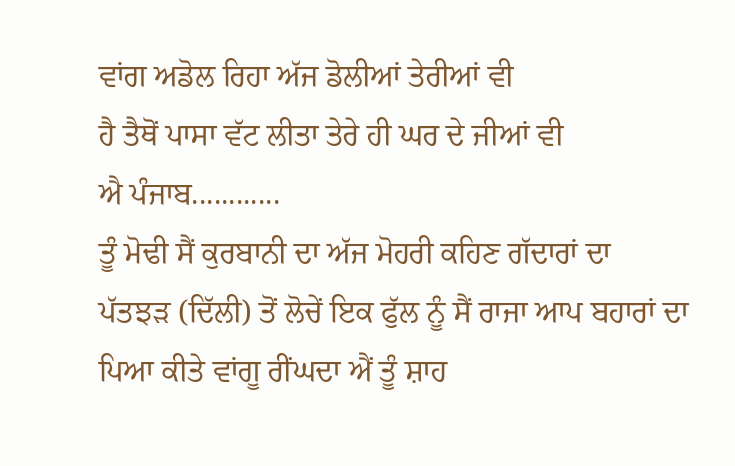ਵਾਂਗ ਅਡੋਲ ਰਿਹਾ ਅੱਜ ਡੋਲੀਆਂ ਤੇਰੀਆਂ ਵੀ
ਹੈ ਤੈਥੋਂ ਪਾਸਾ ਵੱਟ ਲੀਤਾ ਤੇਰੇ ਹੀ ਘਰ ਦੇ ਜੀਆਂ ਵੀ
ਐ ਪੰਜਾਬ............
ਤੂੰ ਮੋਢੀ ਸੈਂ ਕੁਰਬਾਨੀ ਦਾ ਅੱਜ ਮੋਹਰੀ ਕਹਿਣ ਗੱਦਾਰਾਂ ਦਾ
ਪੱਤਝੜ (ਦਿੱਲੀ) ਤੋਂ ਲੋਚੇਂ ਇਕ ਫੁੱਲ ਨੂੰ ਸੈਂ ਰਾਜਾ ਆਪ ਬਹਾਰਾਂ ਦਾ
ਪਿਆ ਕੀਤੇ ਵਾਂਗੂ ਰੀਂਘਦਾ ਐਂ ਤੂੰ ਸ਼ਾਹ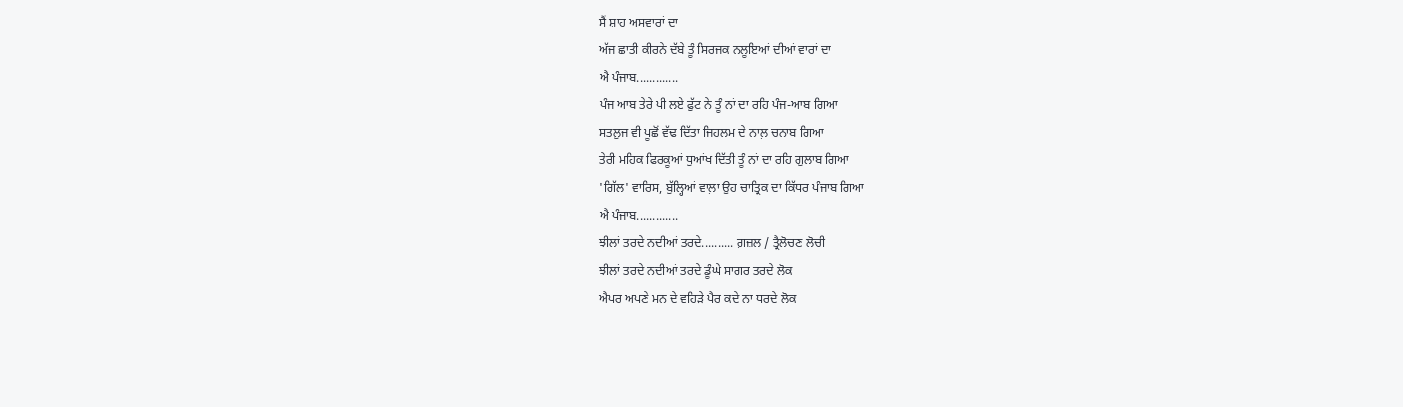ਸੈਂ ਸ਼ਾਹ ਅਸਵਾਰਾਂ ਦਾ
ਅੱਜ ਛਾਤੀ ਕੀਰਨੇ ਦੱਬੇ ਤੂੰ ਸਿਰਜਕ ਨਲੂਇਆਂ ਦੀਆਂ ਵਾਰਾਂ ਦਾ
ਐ ਪੰਜਾਬ.............
ਪੰਜ ਆਬ ਤੇਰੇ ਪੀ ਲਏ ਫੁੱਟ ਨੇ ਤੂੰ ਨਾਂ ਦਾ ਰਹਿ ਪੰਜ-ਆਬ ਗਿਆ
ਸਤਲੁਜ ਵੀ ਪੂਛੋਂ ਵੱਢ ਦਿੱਤਾ ਜਿਹਲਮ ਦੇ ਨਾਲ਼ ਚਨਾਬ ਗਿਆ
ਤੇਰੀ ਮਹਿਕ ਫਿਰਕੂਆਂ ਧੁਆਂਖ ਦਿੱਤੀ ਤੂੰ ਨਾਂ ਦਾ ਰਹਿ ਗੁਲਾਬ ਗਿਆ
'ਗਿੱਲ' ਵਾਰਿਸ, ਬੁੱਲ੍ਹਿਆਂ ਵਾਲ਼ਾ ਉਹ ਚਾਤ੍ਰਿਕ ਦਾ ਕਿੱਧਰ ਪੰਜਾਬ ਗਿਆ
ਐ ਪੰਜਾਬ.............
ਝੀਲਾਂ ਤਰਦੇ ਨਦੀਆਂ ਤਰਦੇ.......... ਗ਼ਜ਼ਲ / ਤ੍ਰੈਲੋਚਣ ਲੋਚੀ
ਝੀਲਾਂ ਤਰਦੇ ਨਦੀਆਂ ਤਰਦੇ ਡੂੰਘੇ ਸਾਗਰ ਤਰਦੇ ਲੋਕ
ਐਪਰ ਅਪਣੇ ਮਨ ਦੇ ਵਹਿੜੇ ਪੈਰ ਕਦੇ ਨਾ ਧਰਦੇ ਲੋਕ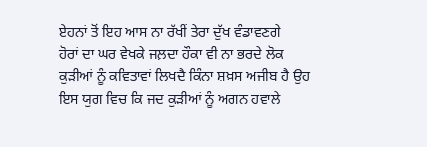ਏਹਨਾਂ ਤੋਂ ਇਹ ਆਸ ਨਾ ਰੱਖੀਂ ਤੇਰਾ ਦੁੱਖ ਵੰਡਾਵਣਗੇ
ਹੋਰਾਂ ਦਾ ਘਰ ਵੇਖਕੇ ਜਲ਼ਦਾ ਹੌਕਾ ਵੀ ਨਾ ਭਰਦੇ ਲੋਕ
ਕੁੜੀਆਂ ਨੂੰ ਕਵਿਤਾਵਾਂ ਲਿਖਦੈ ਕਿੰਨਾ ਸ਼ਖ਼ਸ ਅਜੀਬ ਹੈ ਉਹ
ਇਸ ਯੁਗ ਵਿਚ ਕਿ ਜਦ ਕੁੜੀਆਂ ਨੂੰ ਅਗਨ ਹਵਾਲੇ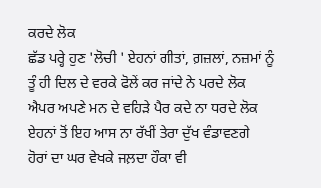ਕਰਦੇ ਲੋਕ
ਛੱਡ ਪਰ੍ਹੇ ਹੁਣ 'ਲੋਚੀ ' ਏਹਨਾਂ ਗੀਤਾਂ, ਗ਼ਜ਼ਲਾਂ, ਨਜ਼ਮਾਂ ਨੂੰ
ਤੂੰ ਹੀ ਦਿਲ ਦੇ ਵਰਕੇ ਫੋਲੇਂ ਕਰ ਜਾਂਦੇ ਨੇ ਪਰਦੇ ਲੋਕ
ਐਪਰ ਅਪਣੇ ਮਨ ਦੇ ਵਹਿੜੇ ਪੈਰ ਕਦੇ ਨਾ ਧਰਦੇ ਲੋਕ
ਏਹਨਾਂ ਤੋਂ ਇਹ ਆਸ ਨਾ ਰੱਖੀਂ ਤੇਰਾ ਦੁੱਖ ਵੰਡਾਵਣਗੇ
ਹੋਰਾਂ ਦਾ ਘਰ ਵੇਖਕੇ ਜਲ਼ਦਾ ਹੌਕਾ ਵੀ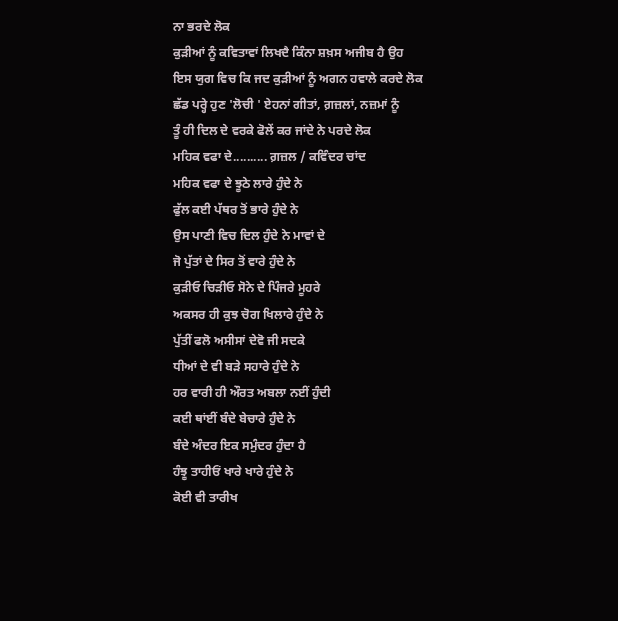ਨਾ ਭਰਦੇ ਲੋਕ
ਕੁੜੀਆਂ ਨੂੰ ਕਵਿਤਾਵਾਂ ਲਿਖਦੈ ਕਿੰਨਾ ਸ਼ਖ਼ਸ ਅਜੀਬ ਹੈ ਉਹ
ਇਸ ਯੁਗ ਵਿਚ ਕਿ ਜਦ ਕੁੜੀਆਂ ਨੂੰ ਅਗਨ ਹਵਾਲੇ ਕਰਦੇ ਲੋਕ
ਛੱਡ ਪਰ੍ਹੇ ਹੁਣ 'ਲੋਚੀ ' ਏਹਨਾਂ ਗੀਤਾਂ, ਗ਼ਜ਼ਲਾਂ, ਨਜ਼ਮਾਂ ਨੂੰ
ਤੂੰ ਹੀ ਦਿਲ ਦੇ ਵਰਕੇ ਫੋਲੇਂ ਕਰ ਜਾਂਦੇ ਨੇ ਪਰਦੇ ਲੋਕ
ਮਹਿਕ ਵਫਾ ਦੇ.......... ਗ਼ਜ਼ਲ / ਕਵਿੰਦਰ ਚਾਂਦ
ਮਹਿਕ ਵਫਾ ਦੇ ਝੂਠੇ ਲਾਰੇ ਹੁੰਦੇ ਨੇ
ਫੁੱਲ ਕਈ ਪੱਥਰ ਤੋਂ ਭਾਰੇ ਹੁੰਦੇ ਨੇ
ਉਸ ਪਾਣੀ ਵਿਚ ਦਿਲ ਹੁੰਦੇ ਨੇ ਮਾਵਾਂ ਦੇ
ਜੋ ਪੁੱਤਾਂ ਦੇ ਸਿਰ ਤੋਂ ਵਾਰੇ ਹੁੰਦੇ ਨੇ
ਕੁੜੀਓ ਚਿੜੀਓ ਸੋਨੇ ਦੇ ਪਿੰਜਰੇ ਮੂਹਰੇ
ਅਕਸਰ ਹੀ ਕੁਝ ਚੋਗ ਖਿਲਾਰੇ ਹੁੰਦੇ ਨੇ
ਪੁੱਤੀਂ ਫਲੋ ਅਸੀਸਾਂ ਦੇਵੋ ਜੀ ਸਦਕੇ
ਧੀਆਂ ਦੇ ਵੀ ਬੜੇ ਸਹਾਰੇ ਹੁੰਦੇ ਨੇ
ਹਰ ਵਾਰੀ ਹੀ ਔਰਤ ਅਬਲਾ ਨਈਂ ਹੁੰਦੀ
ਕਈ ਥਾਂਈਂ ਬੰਦੇ ਬੇਚਾਰੇ ਹੁੰਦੇ ਨੇ
ਬੰਦੇ ਅੰਦਰ ਇਕ ਸਮੁੰਦਰ ਹੁੰਦਾ ਹੈ
ਹੰਝੂ ਤਾਹੀਓਂ ਖਾਰੇ ਖਾਰੇ ਹੁੰਦੇ ਨੇ
ਕੋਈ ਵੀ ਤਾਰੀਖ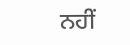ਨਹੀਂ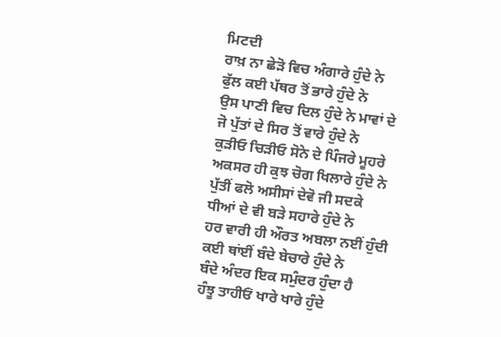ਮਿਟਦੀ
ਰਾਖ਼ ਨਾ ਛੇੜੋ ਵਿਚ ਅੰਗਾਰੇ ਹੁੰਦੇ ਨੇ
ਫੁੱਲ ਕਈ ਪੱਥਰ ਤੋਂ ਭਾਰੇ ਹੁੰਦੇ ਨੇ
ਉਸ ਪਾਣੀ ਵਿਚ ਦਿਲ ਹੁੰਦੇ ਨੇ ਮਾਵਾਂ ਦੇ
ਜੋ ਪੁੱਤਾਂ ਦੇ ਸਿਰ ਤੋਂ ਵਾਰੇ ਹੁੰਦੇ ਨੇ
ਕੁੜੀਓ ਚਿੜੀਓ ਸੋਨੇ ਦੇ ਪਿੰਜਰੇ ਮੂਹਰੇ
ਅਕਸਰ ਹੀ ਕੁਝ ਚੋਗ ਖਿਲਾਰੇ ਹੁੰਦੇ ਨੇ
ਪੁੱਤੀਂ ਫਲੋ ਅਸੀਸਾਂ ਦੇਵੋ ਜੀ ਸਦਕੇ
ਧੀਆਂ ਦੇ ਵੀ ਬੜੇ ਸਹਾਰੇ ਹੁੰਦੇ ਨੇ
ਹਰ ਵਾਰੀ ਹੀ ਔਰਤ ਅਬਲਾ ਨਈਂ ਹੁੰਦੀ
ਕਈ ਥਾਂਈਂ ਬੰਦੇ ਬੇਚਾਰੇ ਹੁੰਦੇ ਨੇ
ਬੰਦੇ ਅੰਦਰ ਇਕ ਸਮੁੰਦਰ ਹੁੰਦਾ ਹੈ
ਹੰਝੂ ਤਾਹੀਓਂ ਖਾਰੇ ਖਾਰੇ ਹੁੰਦੇ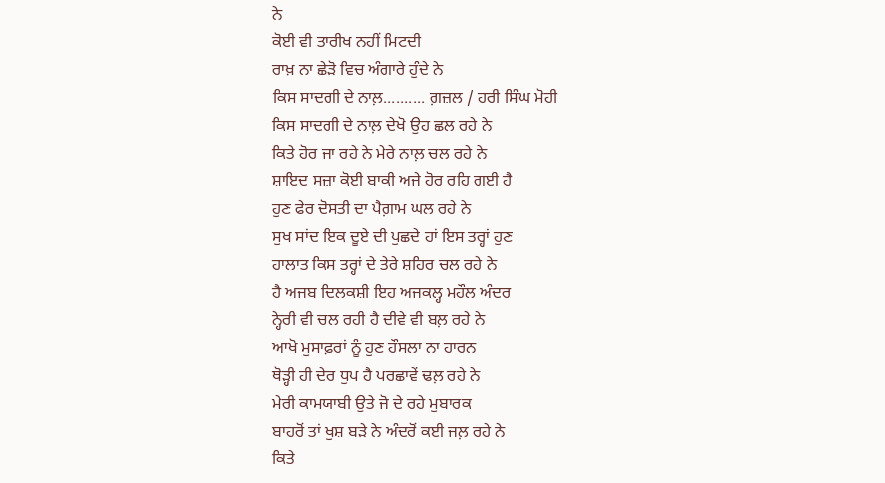ਨੇ
ਕੋਈ ਵੀ ਤਾਰੀਖ ਨਹੀਂ ਮਿਟਦੀ
ਰਾਖ਼ ਨਾ ਛੇੜੋ ਵਿਚ ਅੰਗਾਰੇ ਹੁੰਦੇ ਨੇ
ਕਿਸ ਸਾਦਗੀ ਦੇ ਨਾਲ਼.......... ਗ਼ਜ਼ਲ / ਹਰੀ ਸਿੰਘ ਮੋਹੀ
ਕਿਸ ਸਾਦਗੀ ਦੇ ਨਾਲ਼ ਦੇਖੋ ਉਹ ਛਲ ਰਹੇ ਨੇ
ਕਿਤੇ ਹੋਰ ਜਾ ਰਹੇ ਨੇ ਮੇਰੇ ਨਾਲ਼ ਚਲ ਰਹੇ ਨੇ
ਸ਼ਾਇਦ ਸਜ਼ਾ ਕੋਈ ਬਾਕੀ ਅਜੇ ਹੋਰ ਰਹਿ ਗਈ ਹੈ
ਹੁਣ ਫੇਰ ਦੋਸਤੀ ਦਾ ਪੈਗ਼ਾਮ ਘਲ ਰਹੇ ਨੇ
ਸੁਖ ਸਾਂਦ ਇਕ ਦੂਏ ਦੀ ਪੁਛਦੇ ਹਾਂ ਇਸ ਤਰ੍ਹਾਂ ਹੁਣ
ਹਾਲਾਤ ਕਿਸ ਤਰ੍ਹਾਂ ਦੇ ਤੇਰੇ ਸ਼ਹਿਰ ਚਲ ਰਹੇ ਨੇ
ਹੈ ਅਜਬ ਦਿਲਕਸ਼ੀ ਇਹ ਅਜਕਲ੍ਹ ਮਹੌਲ ਅੰਦਰ
ਨ੍ਹੇਰੀ ਵੀ ਚਲ ਰਹੀ ਹੈ ਦੀਵੇ ਵੀ ਬਲ਼ ਰਹੇ ਨੇ
ਆਖੋ ਮੁਸਾਫ਼ਰਾਂ ਨੂੰ ਹੁਣ ਹੌਸਲਾ ਨਾ ਹਾਰਨ
ਥੋੜ੍ਹੀ ਹੀ ਦੇਰ ਧੁਪ ਹੈ ਪਰਛਾਵੇਂ ਢਲ਼ ਰਹੇ ਨੇ
ਮੇਰੀ ਕਾਮਯਾਬੀ ਉਤੇ ਜੋ ਦੇ ਰਹੇ ਮੁਬਾਰਕ
ਬਾਹਰੋਂ ਤਾਂ ਖੁਸ਼ ਬੜੇ ਨੇ ਅੰਦਰੋਂ ਕਈ ਜਲ਼ ਰਹੇ ਨੇ
ਕਿਤੇ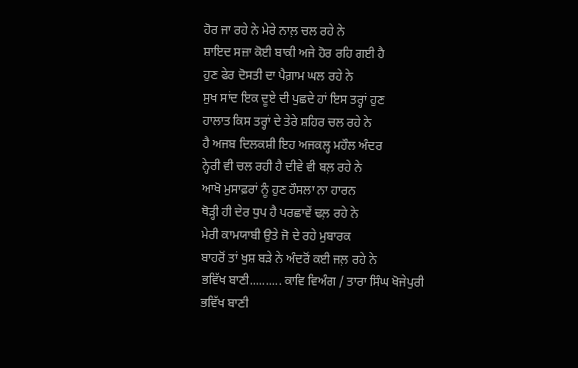ਹੋਰ ਜਾ ਰਹੇ ਨੇ ਮੇਰੇ ਨਾਲ਼ ਚਲ ਰਹੇ ਨੇ
ਸ਼ਾਇਦ ਸਜ਼ਾ ਕੋਈ ਬਾਕੀ ਅਜੇ ਹੋਰ ਰਹਿ ਗਈ ਹੈ
ਹੁਣ ਫੇਰ ਦੋਸਤੀ ਦਾ ਪੈਗ਼ਾਮ ਘਲ ਰਹੇ ਨੇ
ਸੁਖ ਸਾਂਦ ਇਕ ਦੂਏ ਦੀ ਪੁਛਦੇ ਹਾਂ ਇਸ ਤਰ੍ਹਾਂ ਹੁਣ
ਹਾਲਾਤ ਕਿਸ ਤਰ੍ਹਾਂ ਦੇ ਤੇਰੇ ਸ਼ਹਿਰ ਚਲ ਰਹੇ ਨੇ
ਹੈ ਅਜਬ ਦਿਲਕਸ਼ੀ ਇਹ ਅਜਕਲ੍ਹ ਮਹੌਲ ਅੰਦਰ
ਨ੍ਹੇਰੀ ਵੀ ਚਲ ਰਹੀ ਹੈ ਦੀਵੇ ਵੀ ਬਲ਼ ਰਹੇ ਨੇ
ਆਖੋ ਮੁਸਾਫ਼ਰਾਂ ਨੂੰ ਹੁਣ ਹੌਸਲਾ ਨਾ ਹਾਰਨ
ਥੋੜ੍ਹੀ ਹੀ ਦੇਰ ਧੁਪ ਹੈ ਪਰਛਾਵੇਂ ਢਲ਼ ਰਹੇ ਨੇ
ਮੇਰੀ ਕਾਮਯਾਬੀ ਉਤੇ ਜੋ ਦੇ ਰਹੇ ਮੁਬਾਰਕ
ਬਾਹਰੋਂ ਤਾਂ ਖੁਸ਼ ਬੜੇ ਨੇ ਅੰਦਰੋਂ ਕਈ ਜਲ਼ ਰਹੇ ਨੇ
ਭਵਿੱਖ ਬਾਣੀ.......... ਕਾਵਿ ਵਿਅੰਗ / ਤਾਰਾ ਸਿੰਘ ਖੋਜੇਪੁਰੀ
ਭਵਿੱਖ ਬਾਣੀ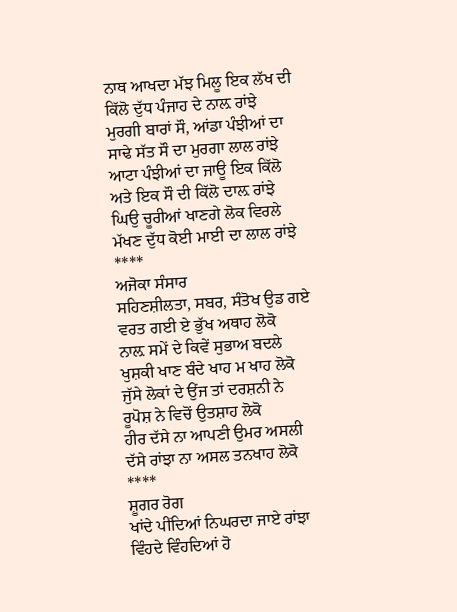ਨਾਥ ਆਖਦਾ ਮੱਝ ਮਿਲੂ ਇਕ ਲੱਖ ਦੀ
ਕਿੱਲੋ ਦੁੱਧ ਪੰਜਾਹ ਦੇ ਨਾਲ਼ ਰਾਂਝੇ
ਮੁਰਗੀ ਬਾਰਾਂ ਸੌ, ਆਂਡਾ ਪੰਝੀਆਂ ਦਾ
ਸਾਢੇ ਸੱਤ ਸੌ ਦਾ ਮੁਰਗਾ ਲਾਲ ਰਾਂਝੇ
ਆਟਾ ਪੰਝੀਆਂ ਦਾ ਜਾਊ ਇਕ ਕਿੱਲੋ
ਅਤੇ ਇਕ ਸੌ ਦੀ ਕਿੱਲੋ ਦਾਲ਼ ਰਾਂਝੇ
ਘਿਉ ਚੂਰੀਆਂ ਖਾਣਗੇ ਲੋਕ ਵਿਰਲੇ
ਮੱਖਣ ਦੁੱਧ ਕੋਈ ਮਾਈ ਦਾ ਲਾਲ ਰਾਂਝੇ
****
ਅਜੋਕਾ ਸੰਸਾਰ
ਸਹਿਣਸ਼ੀਲਤਾ, ਸਬਰ, ਸੰਤੋਖ ਉਡ ਗਏ
ਵਰਤ ਗਈ ਏ ਭੁੱਖ ਅਥਾਹ ਲੋਕੋ
ਨਾਲ਼ ਸਮੇਂ ਦੇ ਕਿਵੇਂ ਸੁਭਾਅ ਬਦਲੇ
ਖੁਸ਼ਕੀ ਖਾਣ ਬੰਦੇ ਖਾਹ ਮ ਖਾਹ ਲੋਕੋ
ਜੁੱਸੇ ਲੋਕਾਂ ਦੇ ਉਂਜ ਤਾਂ ਦਰਸ਼ਨੀ ਨੇ
ਰੂਪੋਸ਼ ਨੇ ਵਿਚੋਂ ਉਤਸ਼ਾਹ ਲੋਕੋ
ਹੀਰ ਦੱਸੇ ਨਾ ਆਪਣੀ ਉਮਰ ਅਸਲੀ
ਦੱਸੇ ਰਾਂਝਾ ਨਾ ਅਸਲ ਤਨਖਾਹ ਲੋਕੋ
****
ਸ਼ੂਗਰ ਰੋਗ
ਖਾਂਦੇ ਪੀਂਦਿਆਂ ਨਿਘਰਦਾ ਜਾਏ ਰਾਂਝਾ
ਵਿੰਹਦੇ ਵਿੰਹਦਿਆਂ ਹੋ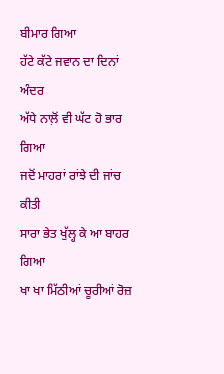ਬੀਮਾਰ ਗਿਆ
ਹੱਟੇ ਕੱਟੇ ਜਵਾਨ ਦਾ ਦਿਨਾਂ ਅੰਦਰ
ਅੱਧੇ ਨਾਲ਼ੋਂ ਵੀ ਘੱਟ ਹੋ ਭਾਰ ਗਿਆ
ਜਦੋਂ ਮਾਹਰਾਂ ਰਾਂਝੇ ਦੀ ਜਾਂਚ ਕੀਤੀ
ਸਾਰਾ ਭੇਤ ਖੁੱਲ੍ਹ ਕੇ ਆ ਬਾਹਰ ਗਿਆ
ਖਾ ਖਾ ਮਿੱਠੀਆਂ ਚੂਰੀਆਂ ਰੋਜ਼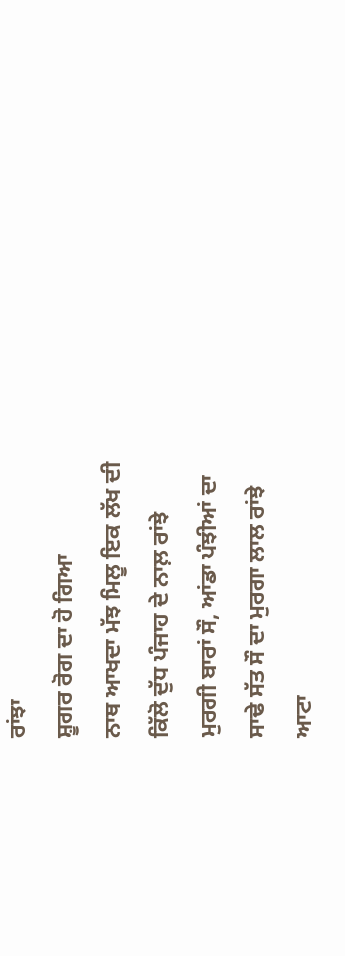ਰਾਂਝਾ
ਸ਼ੂਗਰ ਰੋਗ ਦਾ ਹੋ ਗਿਆ
ਨਾਥ ਆਖਦਾ ਮੱਝ ਮਿਲੂ ਇਕ ਲੱਖ ਦੀ
ਕਿੱਲੋ ਦੁੱਧ ਪੰਜਾਹ ਦੇ ਨਾਲ਼ ਰਾਂਝੇ
ਮੁਰਗੀ ਬਾਰਾਂ ਸੌ, ਆਂਡਾ ਪੰਝੀਆਂ ਦਾ
ਸਾਢੇ ਸੱਤ ਸੌ ਦਾ ਮੁਰਗਾ ਲਾਲ ਰਾਂਝੇ
ਆਟਾ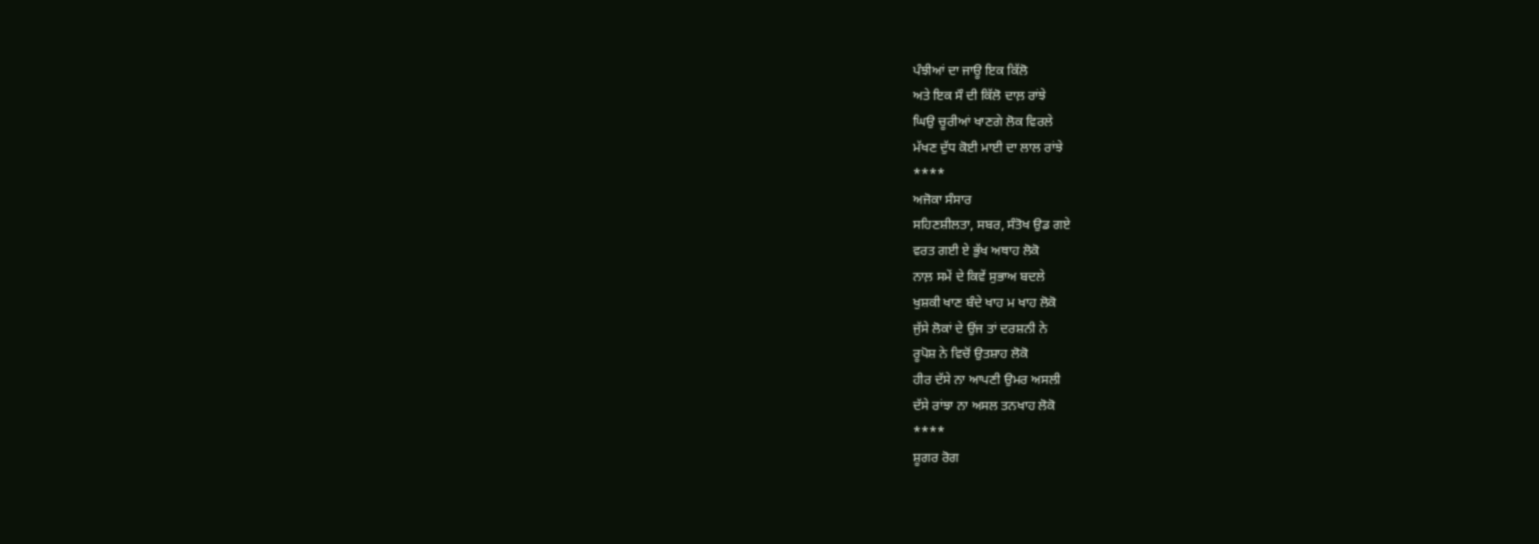ਪੰਝੀਆਂ ਦਾ ਜਾਊ ਇਕ ਕਿੱਲੋ
ਅਤੇ ਇਕ ਸੌ ਦੀ ਕਿੱਲੋ ਦਾਲ਼ ਰਾਂਝੇ
ਘਿਉ ਚੂਰੀਆਂ ਖਾਣਗੇ ਲੋਕ ਵਿਰਲੇ
ਮੱਖਣ ਦੁੱਧ ਕੋਈ ਮਾਈ ਦਾ ਲਾਲ ਰਾਂਝੇ
****
ਅਜੋਕਾ ਸੰਸਾਰ
ਸਹਿਣਸ਼ੀਲਤਾ, ਸਬਰ, ਸੰਤੋਖ ਉਡ ਗਏ
ਵਰਤ ਗਈ ਏ ਭੁੱਖ ਅਥਾਹ ਲੋਕੋ
ਨਾਲ਼ ਸਮੇਂ ਦੇ ਕਿਵੇਂ ਸੁਭਾਅ ਬਦਲੇ
ਖੁਸ਼ਕੀ ਖਾਣ ਬੰਦੇ ਖਾਹ ਮ ਖਾਹ ਲੋਕੋ
ਜੁੱਸੇ ਲੋਕਾਂ ਦੇ ਉਂਜ ਤਾਂ ਦਰਸ਼ਨੀ ਨੇ
ਰੂਪੋਸ਼ ਨੇ ਵਿਚੋਂ ਉਤਸ਼ਾਹ ਲੋਕੋ
ਹੀਰ ਦੱਸੇ ਨਾ ਆਪਣੀ ਉਮਰ ਅਸਲੀ
ਦੱਸੇ ਰਾਂਝਾ ਨਾ ਅਸਲ ਤਨਖਾਹ ਲੋਕੋ
****
ਸ਼ੂਗਰ ਰੋਗ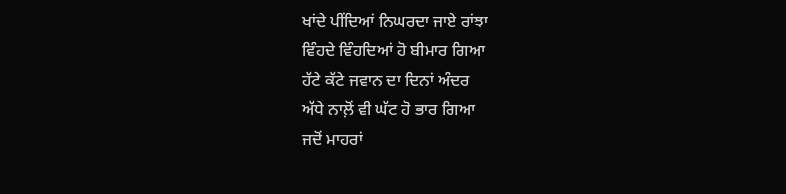ਖਾਂਦੇ ਪੀਂਦਿਆਂ ਨਿਘਰਦਾ ਜਾਏ ਰਾਂਝਾ
ਵਿੰਹਦੇ ਵਿੰਹਦਿਆਂ ਹੋ ਬੀਮਾਰ ਗਿਆ
ਹੱਟੇ ਕੱਟੇ ਜਵਾਨ ਦਾ ਦਿਨਾਂ ਅੰਦਰ
ਅੱਧੇ ਨਾਲ਼ੋਂ ਵੀ ਘੱਟ ਹੋ ਭਾਰ ਗਿਆ
ਜਦੋਂ ਮਾਹਰਾਂ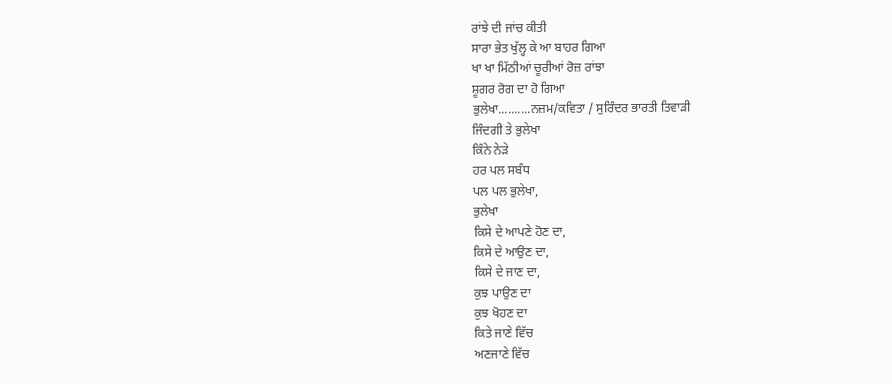ਰਾਂਝੇ ਦੀ ਜਾਂਚ ਕੀਤੀ
ਸਾਰਾ ਭੇਤ ਖੁੱਲ੍ਹ ਕੇ ਆ ਬਾਹਰ ਗਿਆ
ਖਾ ਖਾ ਮਿੱਠੀਆਂ ਚੂਰੀਆਂ ਰੋਜ਼ ਰਾਂਝਾ
ਸ਼ੂਗਰ ਰੋਗ ਦਾ ਹੋ ਗਿਆ
ਭੁਲੇਖਾ..........ਨਜ਼ਮ/ਕਵਿਤਾ / ਸੁਰਿੰਦਰ ਭਾਰਤੀ ਤਿਵਾੜੀ
ਜਿੰਦਗੀ ਤੇ ਭੁਲੇਖਾ
ਕਿੰਨੇ ਨੇੜੇ
ਹਰ ਪਲ ਸਬੰਧ
ਪਲ ਪਲ ਭੁਲੇਖਾ,
ਭੁਲੇਖਾ
ਕਿਸੇ ਦੇ ਆਪਣੇ ਹੋਣ ਦਾ,
ਕਿਸੇ ਦੇ ਆਉਣ ਦਾ,
ਕਿਸੇ ਦੇ ਜਾਣ ਦਾ,
ਕੁਝ ਪਾਉਣ ਦਾ
ਕੁਝ ਖੋਹਣ ਦਾ
ਕਿਤੇ ਜਾਣੇ ਵਿੱਚ
ਅਣਜਾਣੇ ਵਿੱਚ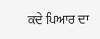ਕਦੇ ਪਿਆਰ ਦਾ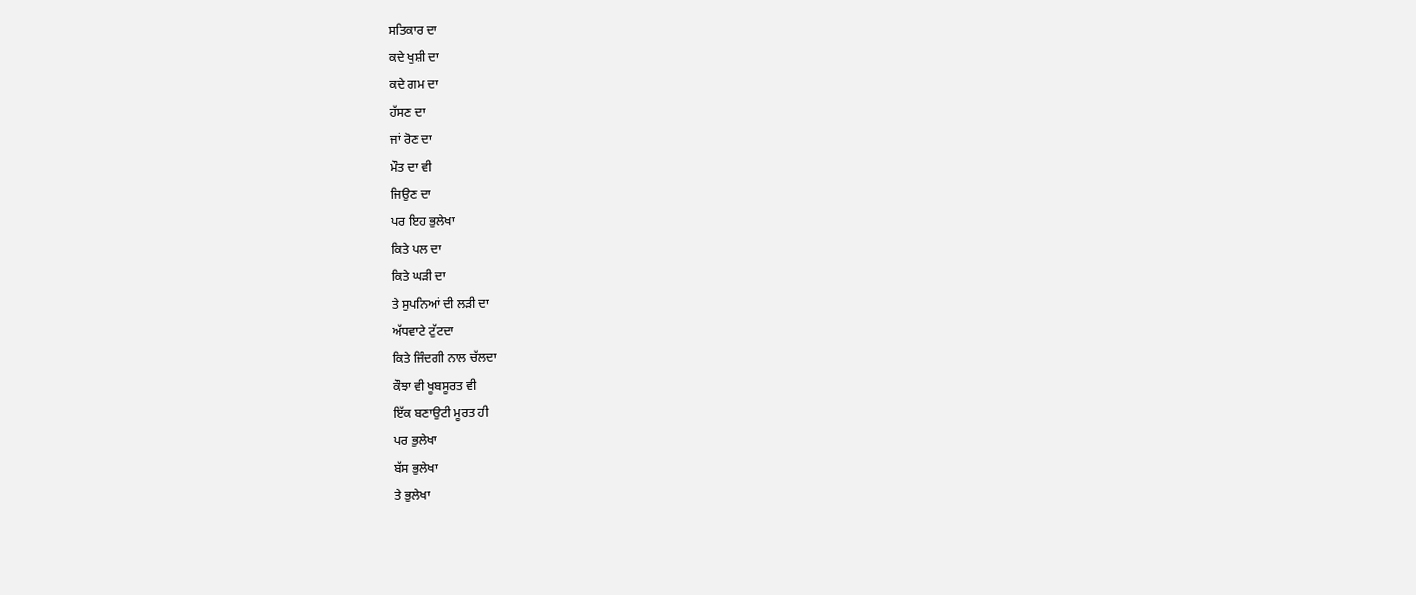ਸਤਿਕਾਰ ਦਾ
ਕਦੇ ਖੁਸ਼ੀ ਦਾ
ਕਦੇ ਗਮ ਦਾ
ਹੱਸਣ ਦਾ
ਜਾਂ ਰੋਣ ਦਾ
ਮੌਤ ਦਾ ਵੀ
ਜਿਉਣ ਦਾ
ਪਰ ਇਹ ਭੁਲੇਖਾ
ਕਿਤੇ ਪਲ ਦਾ
ਕਿਤੇ ਘੜੀ ਦਾ
ਤੇ ਸੁਪਨਿਆਂ ਦੀ ਲੜੀ ਦਾ
ਅੱਧਵਾਟੇ ਟੁੱਟਦਾ
ਕਿਤੇ ਜਿੰਦਗੀ ਨਾਲ ਚੱਲਦਾ
ਕੌਝਾ ਵੀ ਖੂਬਸੂਰਤ ਵੀ
ਇੱਕ ਬਣਾਉਟੀ ਮੂਰਤ ਹੀ
ਪਰ ਭੁਲੇਖਾ
ਬੱਸ ਭੁਲੇਖਾ
ਤੇ ਭੁਲੇਖਾ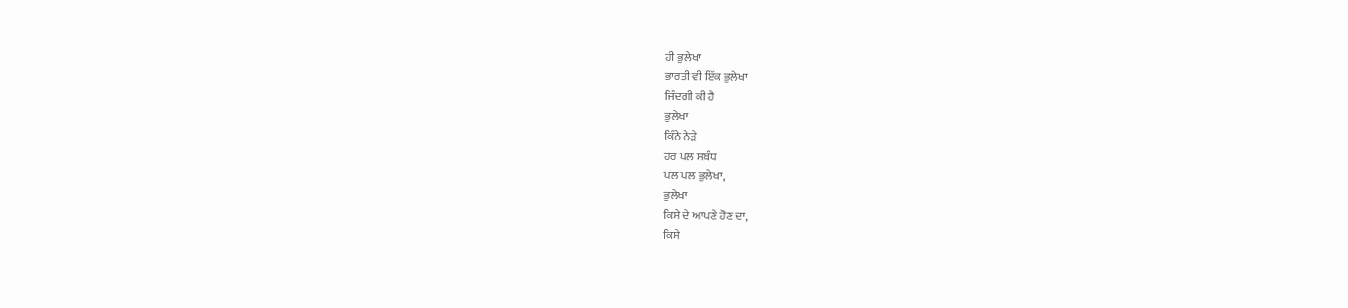ਹੀ ਭੁਲੇਖਾ
ਭਾਰਤੀ ਵੀ ਇੱਕ ਭੁਲੇਖਾ
ਜਿੰਦਗੀ ਕੀ ਹੈ
ਭੁਲੇਖਾ
ਕਿੰਨੇ ਨੇੜੇ
ਹਰ ਪਲ ਸਬੰਧ
ਪਲ ਪਲ ਭੁਲੇਖਾ,
ਭੁਲੇਖਾ
ਕਿਸੇ ਦੇ ਆਪਣੇ ਹੋਣ ਦਾ,
ਕਿਸੇ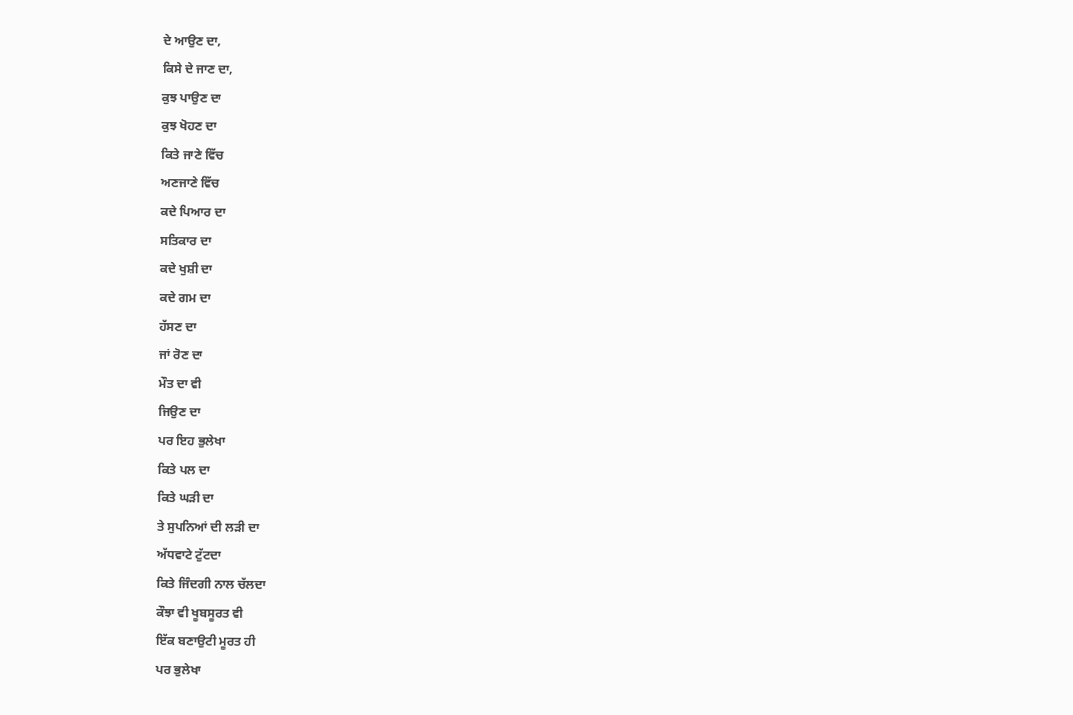ਦੇ ਆਉਣ ਦਾ,
ਕਿਸੇ ਦੇ ਜਾਣ ਦਾ,
ਕੁਝ ਪਾਉਣ ਦਾ
ਕੁਝ ਖੋਹਣ ਦਾ
ਕਿਤੇ ਜਾਣੇ ਵਿੱਚ
ਅਣਜਾਣੇ ਵਿੱਚ
ਕਦੇ ਪਿਆਰ ਦਾ
ਸਤਿਕਾਰ ਦਾ
ਕਦੇ ਖੁਸ਼ੀ ਦਾ
ਕਦੇ ਗਮ ਦਾ
ਹੱਸਣ ਦਾ
ਜਾਂ ਰੋਣ ਦਾ
ਮੌਤ ਦਾ ਵੀ
ਜਿਉਣ ਦਾ
ਪਰ ਇਹ ਭੁਲੇਖਾ
ਕਿਤੇ ਪਲ ਦਾ
ਕਿਤੇ ਘੜੀ ਦਾ
ਤੇ ਸੁਪਨਿਆਂ ਦੀ ਲੜੀ ਦਾ
ਅੱਧਵਾਟੇ ਟੁੱਟਦਾ
ਕਿਤੇ ਜਿੰਦਗੀ ਨਾਲ ਚੱਲਦਾ
ਕੌਝਾ ਵੀ ਖੂਬਸੂਰਤ ਵੀ
ਇੱਕ ਬਣਾਉਟੀ ਮੂਰਤ ਹੀ
ਪਰ ਭੁਲੇਖਾ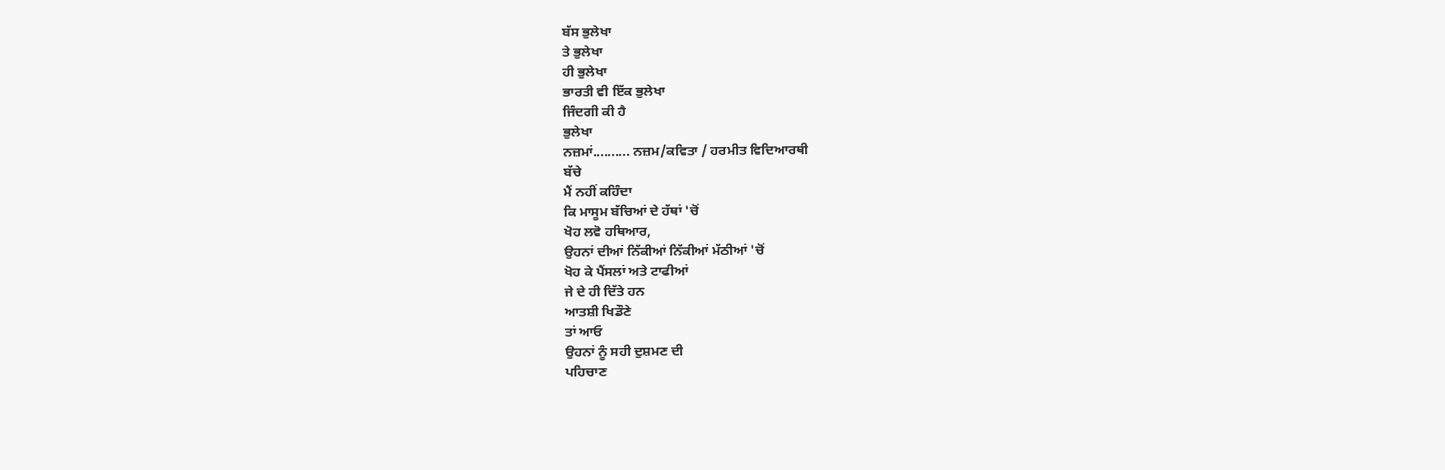ਬੱਸ ਭੁਲੇਖਾ
ਤੇ ਭੁਲੇਖਾ
ਹੀ ਭੁਲੇਖਾ
ਭਾਰਤੀ ਵੀ ਇੱਕ ਭੁਲੇਖਾ
ਜਿੰਦਗੀ ਕੀ ਹੈ
ਭੁਲੇਖਾ
ਨਜ਼ਮਾਂ.......... ਨਜ਼ਮ/ਕਵਿਤਾ / ਹਰਮੀਤ ਵਿਦਿਆਰਥੀ
ਬੱਚੇ
ਮੈਂ ਨਹੀਂ ਕਹਿੰਦਾ
ਕਿ ਮਾਸੂਮ ਬੱਚਿਆਂ ਦੇ ਹੱਥਾਂ 'ਚੋਂ
ਖੋਹ ਲਵੋ ਹਥਿਆਰ,
ਉਹਨਾਂ ਦੀਆਂ ਨਿੱਕੀਆਂ ਨਿੱਕੀਆਂ ਮੱਠੀਆਂ 'ਚੋਂ
ਖੋਹ ਕੇ ਪੈਂਸਲਾਂ ਅਤੇ ਟਾਫੀਆਂ
ਜੇ ਦੇ ਹੀ ਦਿੱਤੇ ਹਨ
ਆਤਸ਼ੀ ਖਿਡੌਣੇ
ਤਾਂ ਆਓ
ਉਹਨਾਂ ਨੂੰ ਸਹੀ ਦੁਸ਼ਮਣ ਦੀ
ਪਹਿਚਾਣ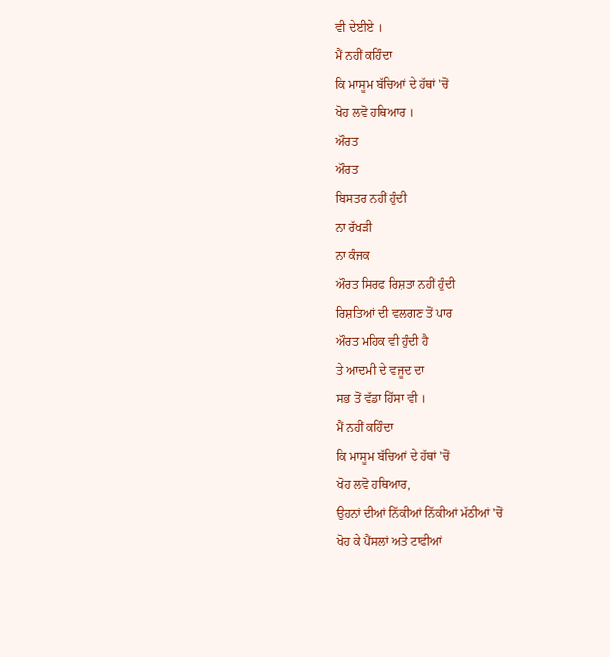ਵੀ ਦੇਈਏ ।
ਮੈਂ ਨਹੀਂ ਕਹਿੰਦਾ
ਕਿ ਮਾਸੂਮ ਬੱਚਿਆਂ ਦੇ ਹੱਥਾਂ 'ਚੋਂ
ਖੋਹ ਲਵੋ ਹਥਿਆਰ ।
ਔਰਤ
ਔਰਤ
ਬਿਸਤਰ ਨਹੀਂ ਹੁੰਦੀ
ਨਾ ਰੱਖੜੀ
ਨਾ ਕੰਜਕ
ਔਰਤ ਸਿਰਫ ਰਿਸ਼ਤਾ ਨਹੀਂ ਹੁੰਦੀ
ਰਿਸ਼ਤਿਆਂ ਦੀ ਵਲਗਣ ਤੋਂ ਪਾਰ
ਔਰਤ ਮਹਿਕ ਵੀ ਹੁੰਦੀ ਹੈ
ਤੇ ਆਦਮੀ ਦੇ ਵਜੂਦ ਦਾ
ਸਭ ਤੋਂ ਵੱਡਾ ਹਿੱਸਾ ਵੀ ।
ਮੈਂ ਨਹੀਂ ਕਹਿੰਦਾ
ਕਿ ਮਾਸੂਮ ਬੱਚਿਆਂ ਦੇ ਹੱਥਾਂ 'ਚੋਂ
ਖੋਹ ਲਵੋ ਹਥਿਆਰ,
ਉਹਨਾਂ ਦੀਆਂ ਨਿੱਕੀਆਂ ਨਿੱਕੀਆਂ ਮੱਠੀਆਂ 'ਚੋਂ
ਖੋਹ ਕੇ ਪੈਂਸਲਾਂ ਅਤੇ ਟਾਫੀਆਂ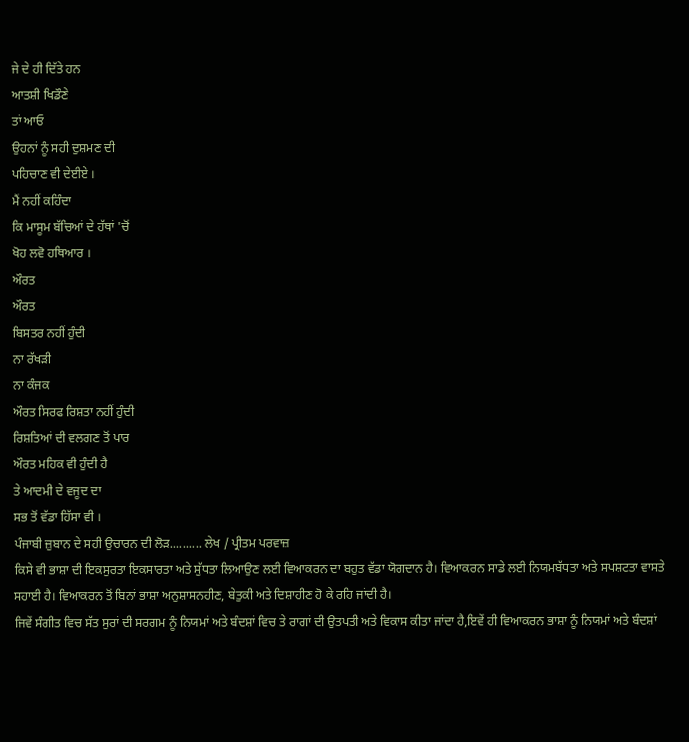ਜੇ ਦੇ ਹੀ ਦਿੱਤੇ ਹਨ
ਆਤਸ਼ੀ ਖਿਡੌਣੇ
ਤਾਂ ਆਓ
ਉਹਨਾਂ ਨੂੰ ਸਹੀ ਦੁਸ਼ਮਣ ਦੀ
ਪਹਿਚਾਣ ਵੀ ਦੇਈਏ ।
ਮੈਂ ਨਹੀਂ ਕਹਿੰਦਾ
ਕਿ ਮਾਸੂਮ ਬੱਚਿਆਂ ਦੇ ਹੱਥਾਂ 'ਚੋਂ
ਖੋਹ ਲਵੋ ਹਥਿਆਰ ।
ਔਰਤ
ਔਰਤ
ਬਿਸਤਰ ਨਹੀਂ ਹੁੰਦੀ
ਨਾ ਰੱਖੜੀ
ਨਾ ਕੰਜਕ
ਔਰਤ ਸਿਰਫ ਰਿਸ਼ਤਾ ਨਹੀਂ ਹੁੰਦੀ
ਰਿਸ਼ਤਿਆਂ ਦੀ ਵਲਗਣ ਤੋਂ ਪਾਰ
ਔਰਤ ਮਹਿਕ ਵੀ ਹੁੰਦੀ ਹੈ
ਤੇ ਆਦਮੀ ਦੇ ਵਜੂਦ ਦਾ
ਸਭ ਤੋਂ ਵੱਡਾ ਹਿੱਸਾ ਵੀ ।
ਪੰਜਾਬੀ ਜ਼ੁਬਾਨ ਦੇ ਸਹੀ ਉਚਾਰਨ ਦੀ ਲੋੜ.......... ਲੇਖ / ਪ੍ਰੀਤਮ ਪਰਵਾਜ਼
ਕਿਸੇ ਵੀ ਭਾਸ਼ਾ ਦੀ ਇਕਸੁਰਤਾ ਇਕਸਾਰਤਾ ਅਤੇ ਸੁੱਧਤਾ ਲਿਆਉਣ ਲਈ ਵਿਆਕਰਨ ਦਾ ਬਹੁਤ ਵੱਡਾ ਯੋਗਦਾਨ ਹੈ। ਵਿਆਕਰਨ ਸਾਡੇ ਲਈ ਨਿਯਮਬੱਧਤਾ ਅਤੇ ਸਪਸ਼ਟਤਾ ਵਾਸਤੇ ਸਹਾਈ ਹੈ। ਵਿਆਕਰਨ ਤੋਂ ਬਿਨਾਂ ਭਾਸ਼ਾ ਅਨੁਸ਼ਾਸਨਹੀਣ, ਬੇਤੁਕੀ ਅਤੇ ਦਿਸ਼ਾਹੀਣ ਹੋ ਕੇ ਰਹਿ ਜਾਂਦੀ ਹੈ।
ਜਿਵੇਂ ਸੰਗੀਤ ਵਿਚ ਸੱਤ ਸੁਰਾਂ ਦੀ ਸਰਗਮ ਨੂੰ ਨਿਯਮਾਂ ਅਤੇ ਬੰਦਸ਼ਾਂ ਵਿਚ ਤੇ ਰਾਗਾਂ ਦੀ ਉਤਪਤੀ ਅਤੇ ਵਿਕਾਸ ਕੀਤਾ ਜਾਂਦਾ ਹੈ,ਇਵੇਂ ਹੀ ਵਿਆਕਰਨ ਭਾਸ਼ਾ ਨੂੰ ਨਿਯਮਾਂ ਅਤੇ ਬੰਦਸ਼ਾਂ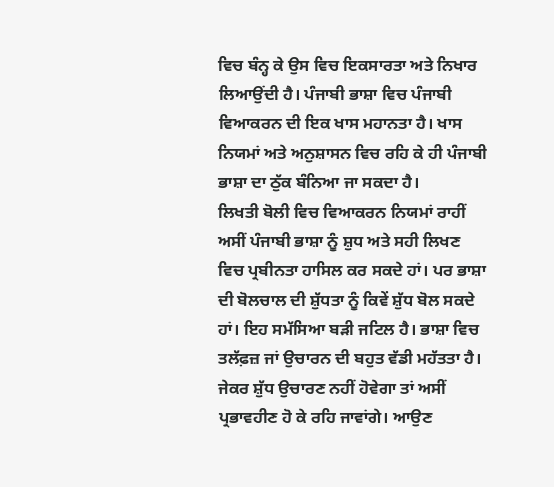ਵਿਚ ਬੰਨ੍ਹ ਕੇ ਉਸ ਵਿਚ ਇਕਸਾਰਤਾ ਅਤੇ ਨਿਖਾਰ ਲਿਆਉਂਦੀ ਹੈ। ਪੰਜਾਬੀ ਭਾਸ਼ਾ ਵਿਚ ਪੰਜਾਬੀ ਵਿਆਕਰਨ ਦੀ ਇਕ ਖਾਸ ਮਹਾਨਤਾ ਹੈ। ਖਾਸ ਨਿਯਮਾਂ ਅਤੇ ਅਨੁਸ਼ਾਸਨ ਵਿਚ ਰਹਿ ਕੇ ਹੀ ਪੰਜਾਬੀ ਭਾਸ਼ਾ ਦਾ ਠੁੱਕ ਬੰਨਿਆ ਜਾ ਸਕਦਾ ਹੈ।
ਲਿਖਤੀ ਬੋਲੀ ਵਿਚ ਵਿਆਕਰਨ ਨਿਯਮਾਂ ਰਾਹੀਂ ਅਸੀਂ ਪੰਜਾਬੀ ਭਾਸ਼ਾ ਨੂੰ ਸ਼ੁਧ ਅਤੇ ਸਹੀ ਲਿਖਣ ਵਿਚ ਪ੍ਰਬੀਨਤਾ ਹਾਸਿਲ ਕਰ ਸਕਦੇ ਹਾਂ। ਪਰ ਭਾਸ਼ਾ ਦੀ ਬੋਲਚਾਲ ਦੀ ਸ਼ੁੱਧਤਾ ਨੂੰ ਕਿਵੇਂ ਸ਼ੁੱਧ ਬੋਲ ਸਕਦੇ ਹਾਂ। ਇਹ ਸਮੱਸਿਆ ਬੜੀ ਜਟਿਲ ਹੈ। ਭਾਸ਼ਾ ਵਿਚ ਤਲੱਫ਼ਜ਼ ਜਾਂ ਉਚਾਰਨ ਦੀ ਬਹੁਤ ਵੱਡੀ ਮਹੱਤਤਾ ਹੈ। ਜੇਕਰ ਸ਼ੁੱਧ ਉਚਾਰਣ ਨਹੀਂ ਹੋਵੇਗਾ ਤਾਂ ਅਸੀਂ ਪ੍ਰਭਾਵਹੀਣ ਹੋ ਕੇ ਰਹਿ ਜਾਵਾਂਗੇ। ਆਉਣ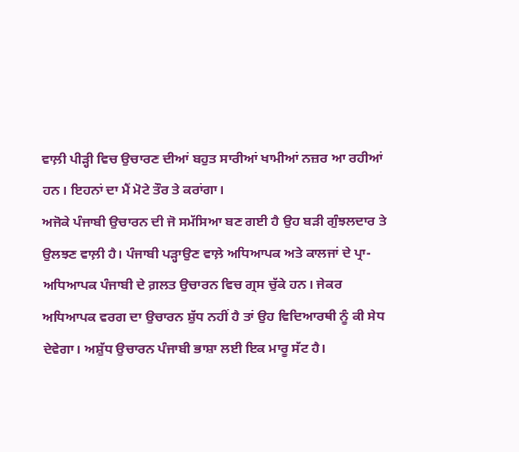ਵਾਲ਼ੀ ਪੀੜ੍ਹੀ ਵਿਚ ਉਚਾਰਣ ਦੀਆਂ ਬਹੁਤ ਸਾਰੀਆਂ ਖਾਮੀਆਂ ਨਜ਼ਰ ਆ ਰਹੀਆਂ ਹਨ। ਇਹਨਾਂ ਦਾ ਮੈਂ ਮੋਟੇ ਤੌਰ ਤੇ ਕਰਾਂਗਾ।
ਅਜੋਕੇ ਪੰਜਾਬੀ ਉਚਾਰਨ ਦੀ ਜੋ ਸਮੱਸਿਆ ਬਣ ਗਈ ਹੈ ਉਹ ਬੜੀ ਗੁੰਝਲਦਾਰ ਤੇ ਉਲਝਣ ਵਾਲ਼ੀ ਹੈ। ਪੰਜਾਬੀ ਪੜ੍ਹਾਉਣ ਵਾਲ਼ੇ ਅਧਿਆਪਕ ਅਤੇ ਕਾਲਜਾਂ ਦੇ ਪ੍ਰਾ-ਅਧਿਆਪਕ ਪੰਜਾਬੀ ਦੇ ਗ਼ਲਤ ਉਚਾਰਨ ਵਿਚ ਗ੍ਰਸ ਚੁੱਕੇ ਹਨ। ਜੇਕਰ ਅਧਿਆਪਕ ਵਰਗ ਦਾ ਉਚਾਰਨ ਸ਼ੁੱਧ ਨਹੀਂ ਹੈ ਤਾਂ ਉਹ ਵਿਦਿਆਰਥੀ ਨੂੰ ਕੀ ਸੇਧ ਦੇਵੇਗਾ। ਅਸ਼ੁੱਧ ਉਚਾਰਨ ਪੰਜਾਬੀ ਭਾਸ਼ਾ ਲਈ ਇਕ ਮਾਰੂ ਸੱਟ ਹੈ।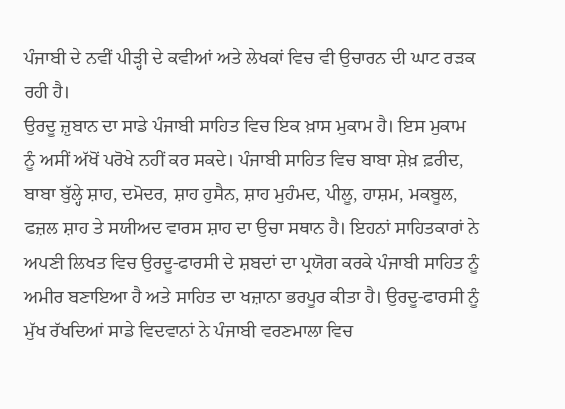ਪੰਜਾਬੀ ਦੇ ਨਵੀਂ ਪੀੜ੍ਹੀ ਦੇ ਕਵੀਆਂ ਅਤੇ ਲੇਖਕਾਂ ਵਿਚ ਵੀ ਉਚਾਰਨ ਦੀ ਘਾਟ ਰੜਕ ਰਹੀ ਹੈ।
ਉਰਦੂ ਜ਼ੁਬਾਨ ਦਾ ਸਾਡੇ ਪੰਜਾਬੀ ਸਾਹਿਤ ਵਿਚ ਇਕ ਖ਼ਾਸ ਮੁਕਾਮ ਹੈ। ਇਸ ਮੁਕਾਮ ਨੂੰ ਅਸੀਂ ਅੱਖੋਂ ਪਰੋਖੇ ਨਹੀਂ ਕਰ ਸਕਦੇ। ਪੰਜਾਬੀ ਸਾਹਿਤ ਵਿਚ ਬਾਬਾ ਸ਼ੇਖ਼ ਫ਼ਰੀਦ, ਬਾਬਾ ਬੁੱਲ੍ਹੇ ਸ਼ਾਹ, ਦਮੋਦਰ, ਸ਼ਾਹ ਹੁਸੈਨ, ਸ਼ਾਹ ਮੁਹੰਮਦ, ਪੀਲੂ, ਹਾਸ਼ਮ, ਮਕਬੂਲ, ਫਜ਼ਲ ਸ਼ਾਹ ਤੇ ਸਯੀਅਦ ਵਾਰਸ ਸ਼ਾਹ ਦਾ ਉਚਾ ਸਥਾਨ ਹੈ। ਇਹਨਾਂ ਸਾਹਿਤਕਾਰਾਂ ਨੇ ਅਪਣੀ ਲਿਖਤ ਵਿਚ ਉਰਦੂ-ਫਾਰਸੀ ਦੇ ਸ਼ਬਦਾਂ ਦਾ ਪ੍ਰਯੋਗ ਕਰਕੇ ਪੰਜਾਬੀ ਸਾਹਿਤ ਨੂੰ ਅਮੀਰ ਬਣਾਇਆ ਹੈ ਅਤੇ ਸਾਹਿਤ ਦਾ ਖਜ਼ਾਨਾ ਭਰਪੂਰ ਕੀਤਾ ਹੈ। ਉਰਦੂ-ਫਾਰਸੀ ਨੂੰ ਮੁੱਖ ਰੱਖਦਿਆਂ ਸਾਡੇ ਵਿਦਵਾਨਾਂ ਨੇ ਪੰਜਾਬੀ ਵਰਣਮਾਲਾ ਵਿਚ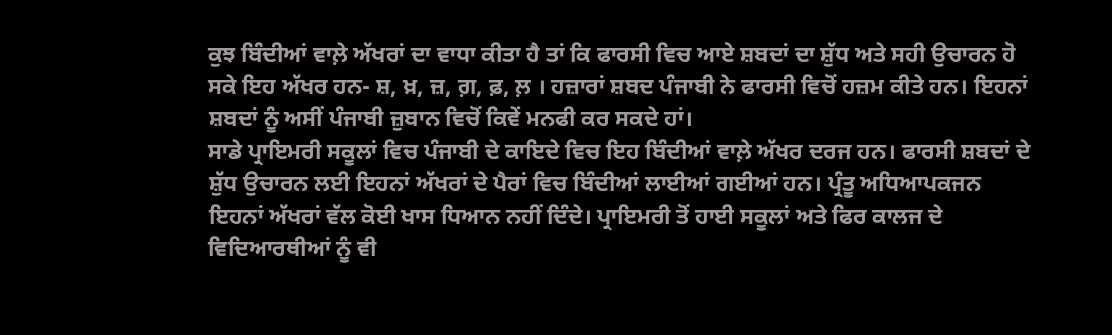ਕੁਝ ਬਿੰਦੀਆਂ ਵਾਲ਼ੇ ਅੱਖਰਾਂ ਦਾ ਵਾਧਾ ਕੀਤਾ ਹੈ ਤਾਂ ਕਿ ਫਾਰਸੀ ਵਿਚ ਆਏ ਸ਼ਬਦਾਂ ਦਾ ਸ਼ੁੱਧ ਅਤੇ ਸਹੀ ਉਚਾਰਨ ਹੋ ਸਕੇ ਇਹ ਅੱਖਰ ਹਨ- ਸ਼, ਖ਼, ਜ਼, ਗ਼, ਫ਼, ਲ਼ । ਹਜ਼ਾਰਾਂ ਸ਼ਬਦ ਪੰਜਾਬੀ ਨੇ ਫਾਰਸੀ ਵਿਚੋਂ ਹਜ਼ਮ ਕੀਤੇ ਹਨ। ਇਹਨਾਂ ਸ਼ਬਦਾਂ ਨੂੰ ਅਸੀਂ ਪੰਜਾਬੀ ਜ਼ੁਬਾਨ ਵਿਚੋਂ ਕਿਵੇਂ ਮਨਫੀ ਕਰ ਸਕਦੇ ਹਾਂ।
ਸਾਡੇ ਪ੍ਰਾਇਮਰੀ ਸਕੂਲਾਂ ਵਿਚ ਪੰਜਾਬੀ ਦੇ ਕਾਇਦੇ ਵਿਚ ਇਹ ਬਿੰਦੀਆਂ ਵਾਲ਼ੇ ਅੱਖਰ ਦਰਜ ਹਨ। ਫਾਰਸੀ ਸ਼ਬਦਾਂ ਦੇ ਸ਼ੁੱਧ ਉਚਾਰਨ ਲਈ ਇਹਨਾਂ ਅੱਖਰਾਂ ਦੇ ਪੈਰਾਂ ਵਿਚ ਬਿੰਦੀਆਂ ਲਾਈਆਂ ਗਈਆਂ ਹਨ। ਪ੍ਰੰਤੂ ਅਧਿਆਪਕਜਨ ਇਹਨਾਂ ਅੱਖਰਾਂ ਵੱਲ ਕੋਈ ਖਾਸ ਧਿਆਨ ਨਹੀਂ ਦਿੰਦੇ। ਪ੍ਰਾਇਮਰੀ ਤੋਂ ਹਾਈ ਸਕੂਲਾਂ ਅਤੇ ਫਿਰ ਕਾਲਜ ਦੇ ਵਿਦਿਆਰਥੀਆਂ ਨੂੰ ਵੀ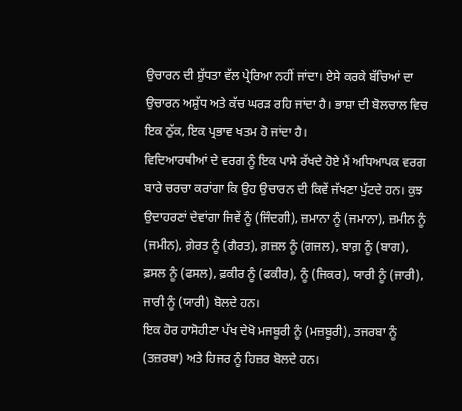ਉਚਾਰਨ ਦੀ ਸ਼ੁੱਧਤਾ ਵੱਲ ਪ੍ਰੇਰਿਆ ਨਹੀਂ ਜਾਂਦਾ। ਏਸੇ ਕਰਕੇ ਬੱਚਿਆਂ ਦਾ ਉਚਾਰਨ ਅਸ਼ੁੱਧ ਅਤੇ ਕੱਚ ਘਰੜ ਰਹਿ ਜਾਂਦਾ ਹੈ। ਭਾਸ਼ਾ ਦੀ ਬੋਲਚਾਲ ਵਿਚ ਇਕ ਠੁੱਕ, ਇਕ ਪ੍ਰਭਾਵ ਖਤਮ ਹੋ ਜਾਂਦਾ ਹੈ।
ਵਿਦਿਆਰਥੀਆਂ ਦੇ ਵਰਗ ਨੂੰ ਇਕ ਪਾਸੇ ਰੱਖਦੇ ਹੋਏ ਮੈਂ ਅਧਿਆਪਕ ਵਰਗ ਬਾਰੇ ਚਰਚਾ ਕਰਾਂਗਾ ਕਿ ਉਹ ਉਚਾਰਨ ਦੀ ਕਿਵੇਂ ਜੱਖਣਾ ਪੁੱਟਦੇ ਹਨ। ਕੁਝ ਉਦਾਹਰਣਾਂ ਦੇਵਾਂਗਾ ਜਿਵੇਂ ਨੂੰ (ਜਿੰਦਗੀ), ਜ਼ਮਾਨਾ ਨੂੰ (ਜਮਾਨਾ), ਜ਼ਮੀਨ ਨੂੰ (ਜਮੀਨ), ਗ਼ੇਰਤ ਨੂੰ (ਗੈਰਤ), ਗ਼ਜ਼ਲ ਨੂੰ (ਗਜਲ), ਬਾਗ਼ ਨੂੰ (ਬਾਗ), ਫ਼ਸਲ ਨੂੰ (ਫਸਲ), ਫ਼ਕੀਰ ਨੂੰ (ਫਕੀਰ), ਨੂੰ (ਜਿਕਰ), ਯਾਰੀ ਨੂੰ (ਜਾਰੀ), ਜਾਰੀ ਨੂੰ (ਯਾਰੀ) ਬੋਲਦੇ ਹਨ।
ਇਕ ਹੋਰ ਹਾਸੋਹੀਣਾ ਪੱਖ ਦੇਖੋ ਮਜਬੂਰੀ ਨੂੰ (ਮਜ਼ਬੂਰੀ), ਤਜਰਬਾ ਨੂੰ (ਤਜ਼ਰਬਾ) ਅਤੇ ਹਿਜਰ ਨੂੰ ਹਿਜ਼ਰ ਬੋਲਦੇ ਹਨ।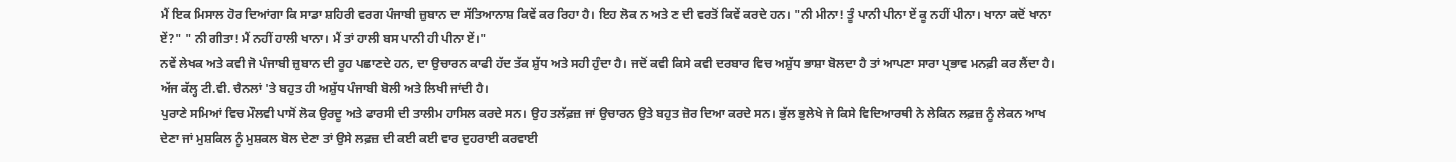ਮੈਂ ਇਕ ਮਿਸਾਲ ਹੋਰ ਦਿਆਂਗਾ ਕਿ ਸਾਡਾ ਸ਼ਹਿਰੀ ਵਰਗ ਪੰਜਾਬੀ ਜ਼ੁਬਾਨ ਦਾ ਸੱਤਿਆਨਾਸ਼ ਕਿਵੇਂ ਕਰ ਰਿਹਾ ਹੈ। ਇਹ ਲੋਕ ਨ ਅਤੇ ਣ ਦੀ ਵਰਤੋਂ ਕਿਵੇਂ ਕਰਦੇ ਹਨ। "ਨੀ ਮੀਨਾ! ਤੂੰ ਪਾਨੀ ਪੀਨਾ ਏਂ ਕੂ ਨਹੀਂ ਪੀਨਾ। ਖਾਨਾ ਕਦੋਂ ਖਾਨਾ ਏਂ?" " ਨੀ ਗੀਤਾ! ਮੈਂ ਨਹੀਂ ਹਾਲੀ ਖਾਨਾ। ਮੈਂ ਤਾਂ ਹਾਲੀ ਬਸ ਪਾਨੀ ਹੀ ਪੀਨਾ ਏਂ।"
ਨਵੇਂ ਲੇਖਕ ਅਤੇ ਕਵੀ ਜੋ ਪੰਜਾਬੀ ਜ਼ੁਬਾਨ ਦੀ ਰੂਹ ਪਛਾਣਦੇ ਹਨ, ਦਾ ਉਚਾਰਨ ਕਾਫੀ ਹੱਦ ਤੱਕ ਸ਼ੁੱਧ ਅਤੇ ਸਹੀ ਹੁੰਦਾ ਹੈ। ਜਦੋਂ ਕਵੀ ਕਿਸੇ ਕਵੀ ਦਰਬਾਰ ਵਿਚ ਅਸ਼ੁੱਧ ਭਾਸ਼ਾ ਬੋਲਦਾ ਹੈ ਤਾਂ ਆਪਣਾ ਸਾਰਾ ਪ੍ਰਭਾਵ ਮਨਫ਼ੀ ਕਰ ਲੈਂਦਾ ਹੈ। ਅੱਜ ਕੱਲ੍ਹ ਟੀ.ਵੀ. ਚੈਨਲਾਂ 'ਤੇ ਬਹੁਤ ਹੀ ਅਸ਼ੁੱਧ ਪੰਜਾਬੀ ਬੋਲੀ ਅਤੇ ਲਿਖੀ ਜਾਂਦੀ ਹੈ।
ਪੁਰਾਣੇ ਸਮਿਆਂ ਵਿਚ ਮੌਲਵੀ ਪਾਸੋਂ ਲੋਕ ਉਰਦੂ ਅਤੇ ਫਾਰਸੀ ਦੀ ਤਾਲੀਮ ਹਾਸਿਲ ਕਰਦੇ ਸਨ। ਉਹ ਤਲੱਫ਼ਜ਼ ਜਾਂ ਉਚਾਰਨ ਉਤੇ ਬਹੁਤ ਜ਼ੋਰ ਦਿਆ ਕਰਦੇ ਸਨ। ਭੁੱਲ ਭੁਲੇਖੇ ਜੇ ਕਿਸੇ ਵਿਦਿਆਰਥੀ ਨੇ ਲੇਕਿਨ ਲਫ਼ਜ਼ ਨੂੰ ਲੇਕਨ ਆਖ ਦੇਣਾ ਜਾਂ ਮੁਸ਼ਕਿਲ ਨੂੰ ਮੁਸ਼ਕਲ ਬੋਲ ਦੇਣਾ ਤਾਂ ਉਸੇ ਲਫ਼ਜ਼ ਦੀ ਕਈ ਕਈ ਵਾਰ ਦੁਹਰਾਈ ਕਰਵਾਈ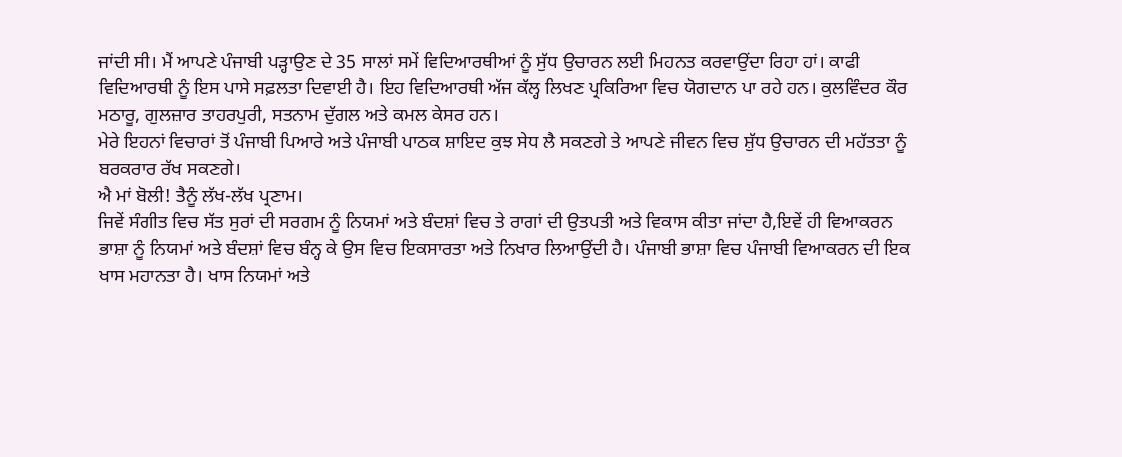ਜਾਂਦੀ ਸੀ। ਮੈਂ ਆਪਣੇ ਪੰਜਾਬੀ ਪੜ੍ਹਾਉਣ ਦੇ 35 ਸਾਲਾਂ ਸਮੇਂ ਵਿਦਿਆਰਥੀਆਂ ਨੂੰ ਸੁੱਧ ਉਚਾਰਨ ਲਈ ਮਿਹਨਤ ਕਰਵਾਉਂਦਾ ਰਿਹਾ ਹਾਂ। ਕਾਫੀ ਵਿਦਿਆਰਥੀ ਨੂੰ ਇਸ ਪਾਸੇ ਸਫ਼ਲਤਾ ਦਿਵਾਈ ਹੈ। ਇਹ ਵਿਦਿਆਰਥੀ ਅੱਜ ਕੱਲ੍ਹ ਲਿਖਣ ਪ੍ਰਕਿਰਿਆ ਵਿਚ ਯੋਗਦਾਨ ਪਾ ਰਹੇ ਹਨ। ਕੁਲਵਿੰਦਰ ਕੌਰ ਮਠਾਰੂ, ਗੁਲਜ਼ਾਰ ਤਾਹਰਪੁਰੀ, ਸਤਨਾਮ ਦੁੱਗਲ ਅਤੇ ਕਮਲ ਕੇਸਰ ਹਨ।
ਮੇਰੇ ਇਹਨਾਂ ਵਿਚਾਰਾਂ ਤੋਂ ਪੰਜਾਬੀ ਪਿਆਰੇ ਅਤੇ ਪੰਜਾਬੀ ਪਾਠਕ ਸ਼ਾਇਦ ਕੁਝ ਸੇਧ ਲੈ ਸਕਣਗੇ ਤੇ ਆਪਣੇ ਜੀਵਨ ਵਿਚ ਸ਼ੁੱਧ ਉਚਾਰਨ ਦੀ ਮਹੱਤਤਾ ਨੂੰ ਬਰਕਰਾਰ ਰੱਖ ਸਕਣਗੇ।
ਐ ਮਾਂ ਬੋਲੀ! ਤੈਨੂੰ ਲੱਖ-ਲੱਖ ਪ੍ਰਣਾਮ।
ਜਿਵੇਂ ਸੰਗੀਤ ਵਿਚ ਸੱਤ ਸੁਰਾਂ ਦੀ ਸਰਗਮ ਨੂੰ ਨਿਯਮਾਂ ਅਤੇ ਬੰਦਸ਼ਾਂ ਵਿਚ ਤੇ ਰਾਗਾਂ ਦੀ ਉਤਪਤੀ ਅਤੇ ਵਿਕਾਸ ਕੀਤਾ ਜਾਂਦਾ ਹੈ,ਇਵੇਂ ਹੀ ਵਿਆਕਰਨ ਭਾਸ਼ਾ ਨੂੰ ਨਿਯਮਾਂ ਅਤੇ ਬੰਦਸ਼ਾਂ ਵਿਚ ਬੰਨ੍ਹ ਕੇ ਉਸ ਵਿਚ ਇਕਸਾਰਤਾ ਅਤੇ ਨਿਖਾਰ ਲਿਆਉਂਦੀ ਹੈ। ਪੰਜਾਬੀ ਭਾਸ਼ਾ ਵਿਚ ਪੰਜਾਬੀ ਵਿਆਕਰਨ ਦੀ ਇਕ ਖਾਸ ਮਹਾਨਤਾ ਹੈ। ਖਾਸ ਨਿਯਮਾਂ ਅਤੇ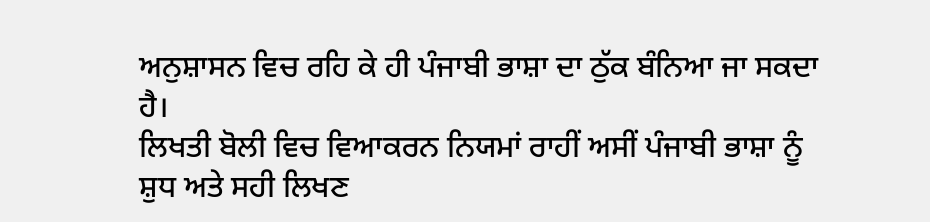ਅਨੁਸ਼ਾਸਨ ਵਿਚ ਰਹਿ ਕੇ ਹੀ ਪੰਜਾਬੀ ਭਾਸ਼ਾ ਦਾ ਠੁੱਕ ਬੰਨਿਆ ਜਾ ਸਕਦਾ ਹੈ।
ਲਿਖਤੀ ਬੋਲੀ ਵਿਚ ਵਿਆਕਰਨ ਨਿਯਮਾਂ ਰਾਹੀਂ ਅਸੀਂ ਪੰਜਾਬੀ ਭਾਸ਼ਾ ਨੂੰ ਸ਼ੁਧ ਅਤੇ ਸਹੀ ਲਿਖਣ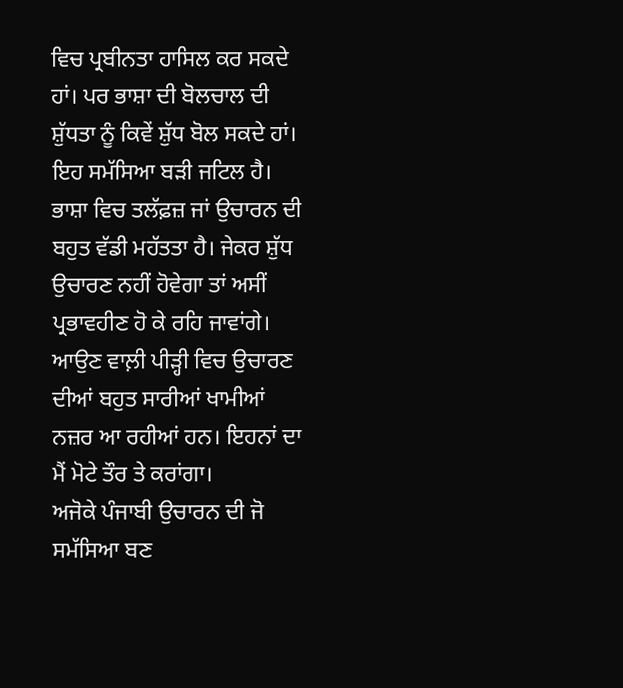ਵਿਚ ਪ੍ਰਬੀਨਤਾ ਹਾਸਿਲ ਕਰ ਸਕਦੇ ਹਾਂ। ਪਰ ਭਾਸ਼ਾ ਦੀ ਬੋਲਚਾਲ ਦੀ ਸ਼ੁੱਧਤਾ ਨੂੰ ਕਿਵੇਂ ਸ਼ੁੱਧ ਬੋਲ ਸਕਦੇ ਹਾਂ। ਇਹ ਸਮੱਸਿਆ ਬੜੀ ਜਟਿਲ ਹੈ। ਭਾਸ਼ਾ ਵਿਚ ਤਲੱਫ਼ਜ਼ ਜਾਂ ਉਚਾਰਨ ਦੀ ਬਹੁਤ ਵੱਡੀ ਮਹੱਤਤਾ ਹੈ। ਜੇਕਰ ਸ਼ੁੱਧ ਉਚਾਰਣ ਨਹੀਂ ਹੋਵੇਗਾ ਤਾਂ ਅਸੀਂ ਪ੍ਰਭਾਵਹੀਣ ਹੋ ਕੇ ਰਹਿ ਜਾਵਾਂਗੇ। ਆਉਣ ਵਾਲ਼ੀ ਪੀੜ੍ਹੀ ਵਿਚ ਉਚਾਰਣ ਦੀਆਂ ਬਹੁਤ ਸਾਰੀਆਂ ਖਾਮੀਆਂ ਨਜ਼ਰ ਆ ਰਹੀਆਂ ਹਨ। ਇਹਨਾਂ ਦਾ ਮੈਂ ਮੋਟੇ ਤੌਰ ਤੇ ਕਰਾਂਗਾ।
ਅਜੋਕੇ ਪੰਜਾਬੀ ਉਚਾਰਨ ਦੀ ਜੋ ਸਮੱਸਿਆ ਬਣ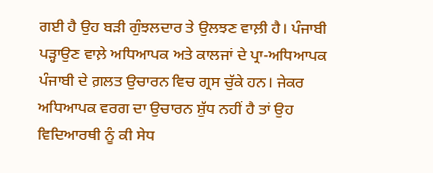ਗਈ ਹੈ ਉਹ ਬੜੀ ਗੁੰਝਲਦਾਰ ਤੇ ਉਲਝਣ ਵਾਲ਼ੀ ਹੈ। ਪੰਜਾਬੀ ਪੜ੍ਹਾਉਣ ਵਾਲ਼ੇ ਅਧਿਆਪਕ ਅਤੇ ਕਾਲਜਾਂ ਦੇ ਪ੍ਰਾ-ਅਧਿਆਪਕ ਪੰਜਾਬੀ ਦੇ ਗ਼ਲਤ ਉਚਾਰਨ ਵਿਚ ਗ੍ਰਸ ਚੁੱਕੇ ਹਨ। ਜੇਕਰ ਅਧਿਆਪਕ ਵਰਗ ਦਾ ਉਚਾਰਨ ਸ਼ੁੱਧ ਨਹੀਂ ਹੈ ਤਾਂ ਉਹ ਵਿਦਿਆਰਥੀ ਨੂੰ ਕੀ ਸੇਧ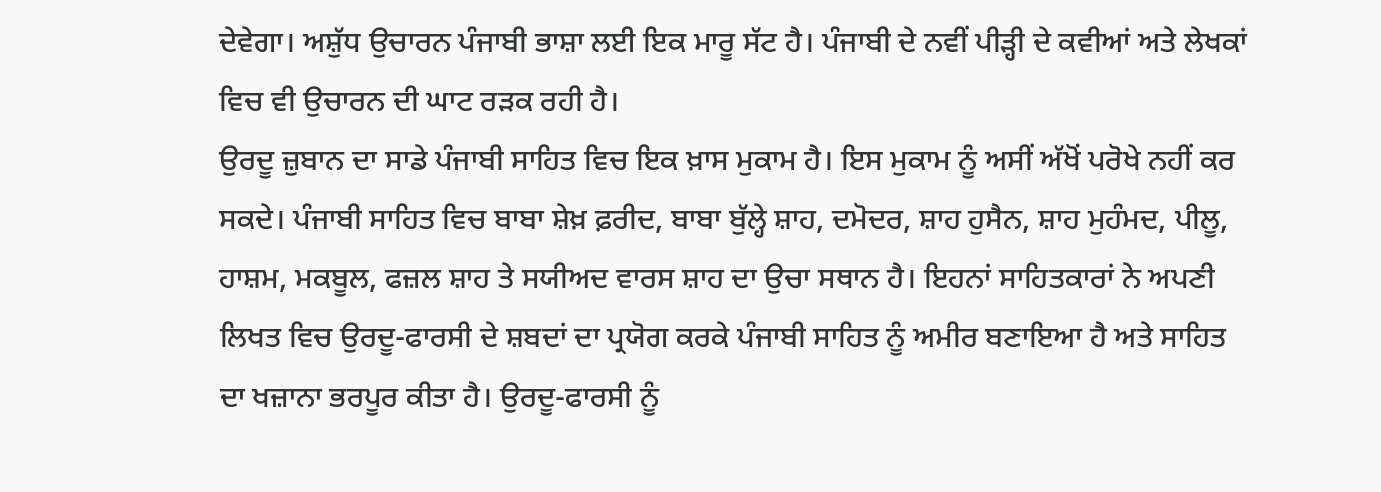ਦੇਵੇਗਾ। ਅਸ਼ੁੱਧ ਉਚਾਰਨ ਪੰਜਾਬੀ ਭਾਸ਼ਾ ਲਈ ਇਕ ਮਾਰੂ ਸੱਟ ਹੈ। ਪੰਜਾਬੀ ਦੇ ਨਵੀਂ ਪੀੜ੍ਹੀ ਦੇ ਕਵੀਆਂ ਅਤੇ ਲੇਖਕਾਂ ਵਿਚ ਵੀ ਉਚਾਰਨ ਦੀ ਘਾਟ ਰੜਕ ਰਹੀ ਹੈ।
ਉਰਦੂ ਜ਼ੁਬਾਨ ਦਾ ਸਾਡੇ ਪੰਜਾਬੀ ਸਾਹਿਤ ਵਿਚ ਇਕ ਖ਼ਾਸ ਮੁਕਾਮ ਹੈ। ਇਸ ਮੁਕਾਮ ਨੂੰ ਅਸੀਂ ਅੱਖੋਂ ਪਰੋਖੇ ਨਹੀਂ ਕਰ ਸਕਦੇ। ਪੰਜਾਬੀ ਸਾਹਿਤ ਵਿਚ ਬਾਬਾ ਸ਼ੇਖ਼ ਫ਼ਰੀਦ, ਬਾਬਾ ਬੁੱਲ੍ਹੇ ਸ਼ਾਹ, ਦਮੋਦਰ, ਸ਼ਾਹ ਹੁਸੈਨ, ਸ਼ਾਹ ਮੁਹੰਮਦ, ਪੀਲੂ, ਹਾਸ਼ਮ, ਮਕਬੂਲ, ਫਜ਼ਲ ਸ਼ਾਹ ਤੇ ਸਯੀਅਦ ਵਾਰਸ ਸ਼ਾਹ ਦਾ ਉਚਾ ਸਥਾਨ ਹੈ। ਇਹਨਾਂ ਸਾਹਿਤਕਾਰਾਂ ਨੇ ਅਪਣੀ ਲਿਖਤ ਵਿਚ ਉਰਦੂ-ਫਾਰਸੀ ਦੇ ਸ਼ਬਦਾਂ ਦਾ ਪ੍ਰਯੋਗ ਕਰਕੇ ਪੰਜਾਬੀ ਸਾਹਿਤ ਨੂੰ ਅਮੀਰ ਬਣਾਇਆ ਹੈ ਅਤੇ ਸਾਹਿਤ ਦਾ ਖਜ਼ਾਨਾ ਭਰਪੂਰ ਕੀਤਾ ਹੈ। ਉਰਦੂ-ਫਾਰਸੀ ਨੂੰ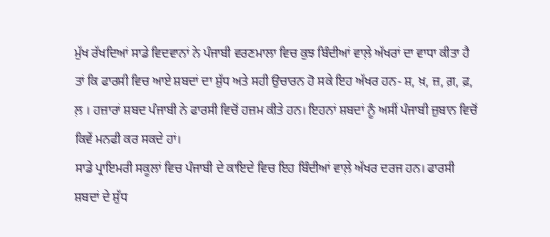ਮੁੱਖ ਰੱਖਦਿਆਂ ਸਾਡੇ ਵਿਦਵਾਨਾਂ ਨੇ ਪੰਜਾਬੀ ਵਰਣਮਾਲਾ ਵਿਚ ਕੁਝ ਬਿੰਦੀਆਂ ਵਾਲ਼ੇ ਅੱਖਰਾਂ ਦਾ ਵਾਧਾ ਕੀਤਾ ਹੈ ਤਾਂ ਕਿ ਫਾਰਸੀ ਵਿਚ ਆਏ ਸ਼ਬਦਾਂ ਦਾ ਸ਼ੁੱਧ ਅਤੇ ਸਹੀ ਉਚਾਰਨ ਹੋ ਸਕੇ ਇਹ ਅੱਖਰ ਹਨ- ਸ਼, ਖ਼, ਜ਼, ਗ਼, ਫ਼, ਲ਼ । ਹਜ਼ਾਰਾਂ ਸ਼ਬਦ ਪੰਜਾਬੀ ਨੇ ਫਾਰਸੀ ਵਿਚੋਂ ਹਜ਼ਮ ਕੀਤੇ ਹਨ। ਇਹਨਾਂ ਸ਼ਬਦਾਂ ਨੂੰ ਅਸੀਂ ਪੰਜਾਬੀ ਜ਼ੁਬਾਨ ਵਿਚੋਂ ਕਿਵੇਂ ਮਨਫੀ ਕਰ ਸਕਦੇ ਹਾਂ।
ਸਾਡੇ ਪ੍ਰਾਇਮਰੀ ਸਕੂਲਾਂ ਵਿਚ ਪੰਜਾਬੀ ਦੇ ਕਾਇਦੇ ਵਿਚ ਇਹ ਬਿੰਦੀਆਂ ਵਾਲ਼ੇ ਅੱਖਰ ਦਰਜ ਹਨ। ਫਾਰਸੀ ਸ਼ਬਦਾਂ ਦੇ ਸ਼ੁੱਧ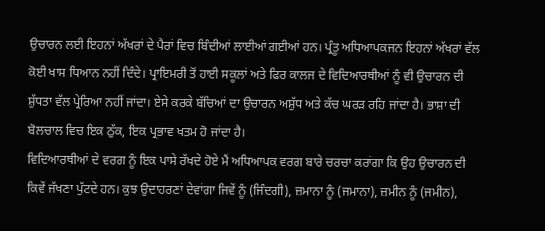ਉਚਾਰਨ ਲਈ ਇਹਨਾਂ ਅੱਖਰਾਂ ਦੇ ਪੈਰਾਂ ਵਿਚ ਬਿੰਦੀਆਂ ਲਾਈਆਂ ਗਈਆਂ ਹਨ। ਪ੍ਰੰਤੂ ਅਧਿਆਪਕਜਨ ਇਹਨਾਂ ਅੱਖਰਾਂ ਵੱਲ ਕੋਈ ਖਾਸ ਧਿਆਨ ਨਹੀਂ ਦਿੰਦੇ। ਪ੍ਰਾਇਮਰੀ ਤੋਂ ਹਾਈ ਸਕੂਲਾਂ ਅਤੇ ਫਿਰ ਕਾਲਜ ਦੇ ਵਿਦਿਆਰਥੀਆਂ ਨੂੰ ਵੀ ਉਚਾਰਨ ਦੀ ਸ਼ੁੱਧਤਾ ਵੱਲ ਪ੍ਰੇਰਿਆ ਨਹੀਂ ਜਾਂਦਾ। ਏਸੇ ਕਰਕੇ ਬੱਚਿਆਂ ਦਾ ਉਚਾਰਨ ਅਸ਼ੁੱਧ ਅਤੇ ਕੱਚ ਘਰੜ ਰਹਿ ਜਾਂਦਾ ਹੈ। ਭਾਸ਼ਾ ਦੀ ਬੋਲਚਾਲ ਵਿਚ ਇਕ ਠੁੱਕ, ਇਕ ਪ੍ਰਭਾਵ ਖਤਮ ਹੋ ਜਾਂਦਾ ਹੈ।
ਵਿਦਿਆਰਥੀਆਂ ਦੇ ਵਰਗ ਨੂੰ ਇਕ ਪਾਸੇ ਰੱਖਦੇ ਹੋਏ ਮੈਂ ਅਧਿਆਪਕ ਵਰਗ ਬਾਰੇ ਚਰਚਾ ਕਰਾਂਗਾ ਕਿ ਉਹ ਉਚਾਰਨ ਦੀ ਕਿਵੇਂ ਜੱਖਣਾ ਪੁੱਟਦੇ ਹਨ। ਕੁਝ ਉਦਾਹਰਣਾਂ ਦੇਵਾਂਗਾ ਜਿਵੇਂ ਨੂੰ (ਜਿੰਦਗੀ), ਜ਼ਮਾਨਾ ਨੂੰ (ਜਮਾਨਾ), ਜ਼ਮੀਨ ਨੂੰ (ਜਮੀਨ),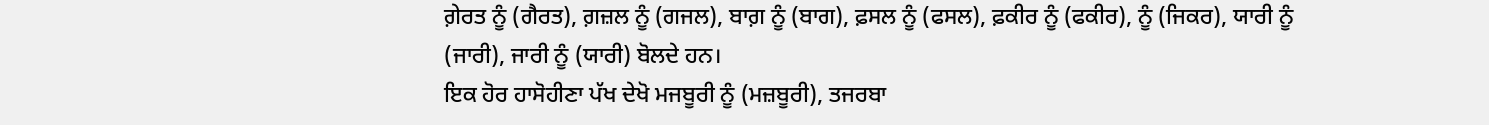ਗ਼ੇਰਤ ਨੂੰ (ਗੈਰਤ), ਗ਼ਜ਼ਲ ਨੂੰ (ਗਜਲ), ਬਾਗ਼ ਨੂੰ (ਬਾਗ), ਫ਼ਸਲ ਨੂੰ (ਫਸਲ), ਫ਼ਕੀਰ ਨੂੰ (ਫਕੀਰ), ਨੂੰ (ਜਿਕਰ), ਯਾਰੀ ਨੂੰ (ਜਾਰੀ), ਜਾਰੀ ਨੂੰ (ਯਾਰੀ) ਬੋਲਦੇ ਹਨ।
ਇਕ ਹੋਰ ਹਾਸੋਹੀਣਾ ਪੱਖ ਦੇਖੋ ਮਜਬੂਰੀ ਨੂੰ (ਮਜ਼ਬੂਰੀ), ਤਜਰਬਾ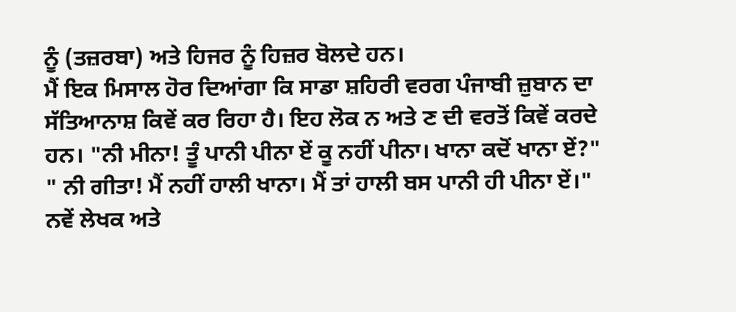ਨੂੰ (ਤਜ਼ਰਬਾ) ਅਤੇ ਹਿਜਰ ਨੂੰ ਹਿਜ਼ਰ ਬੋਲਦੇ ਹਨ।
ਮੈਂ ਇਕ ਮਿਸਾਲ ਹੋਰ ਦਿਆਂਗਾ ਕਿ ਸਾਡਾ ਸ਼ਹਿਰੀ ਵਰਗ ਪੰਜਾਬੀ ਜ਼ੁਬਾਨ ਦਾ ਸੱਤਿਆਨਾਸ਼ ਕਿਵੇਂ ਕਰ ਰਿਹਾ ਹੈ। ਇਹ ਲੋਕ ਨ ਅਤੇ ਣ ਦੀ ਵਰਤੋਂ ਕਿਵੇਂ ਕਰਦੇ ਹਨ। "ਨੀ ਮੀਨਾ! ਤੂੰ ਪਾਨੀ ਪੀਨਾ ਏਂ ਕੂ ਨਹੀਂ ਪੀਨਾ। ਖਾਨਾ ਕਦੋਂ ਖਾਨਾ ਏਂ?" " ਨੀ ਗੀਤਾ! ਮੈਂ ਨਹੀਂ ਹਾਲੀ ਖਾਨਾ। ਮੈਂ ਤਾਂ ਹਾਲੀ ਬਸ ਪਾਨੀ ਹੀ ਪੀਨਾ ਏਂ।"
ਨਵੇਂ ਲੇਖਕ ਅਤੇ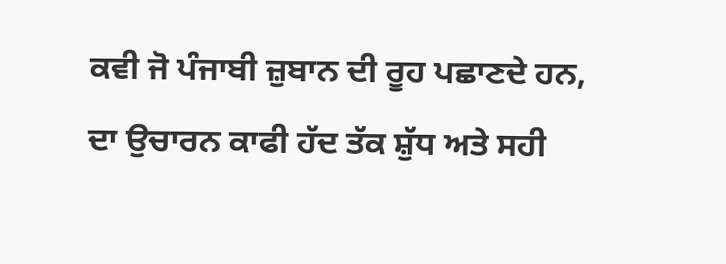ਕਵੀ ਜੋ ਪੰਜਾਬੀ ਜ਼ੁਬਾਨ ਦੀ ਰੂਹ ਪਛਾਣਦੇ ਹਨ, ਦਾ ਉਚਾਰਨ ਕਾਫੀ ਹੱਦ ਤੱਕ ਸ਼ੁੱਧ ਅਤੇ ਸਹੀ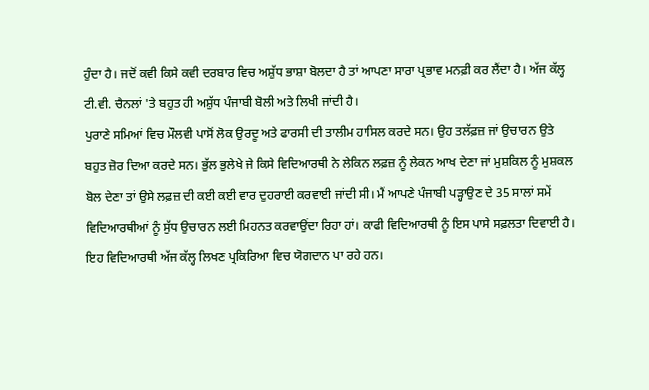ਹੁੰਦਾ ਹੈ। ਜਦੋਂ ਕਵੀ ਕਿਸੇ ਕਵੀ ਦਰਬਾਰ ਵਿਚ ਅਸ਼ੁੱਧ ਭਾਸ਼ਾ ਬੋਲਦਾ ਹੈ ਤਾਂ ਆਪਣਾ ਸਾਰਾ ਪ੍ਰਭਾਵ ਮਨਫ਼ੀ ਕਰ ਲੈਂਦਾ ਹੈ। ਅੱਜ ਕੱਲ੍ਹ ਟੀ.ਵੀ. ਚੈਨਲਾਂ 'ਤੇ ਬਹੁਤ ਹੀ ਅਸ਼ੁੱਧ ਪੰਜਾਬੀ ਬੋਲੀ ਅਤੇ ਲਿਖੀ ਜਾਂਦੀ ਹੈ।
ਪੁਰਾਣੇ ਸਮਿਆਂ ਵਿਚ ਮੌਲਵੀ ਪਾਸੋਂ ਲੋਕ ਉਰਦੂ ਅਤੇ ਫਾਰਸੀ ਦੀ ਤਾਲੀਮ ਹਾਸਿਲ ਕਰਦੇ ਸਨ। ਉਹ ਤਲੱਫ਼ਜ਼ ਜਾਂ ਉਚਾਰਨ ਉਤੇ ਬਹੁਤ ਜ਼ੋਰ ਦਿਆ ਕਰਦੇ ਸਨ। ਭੁੱਲ ਭੁਲੇਖੇ ਜੇ ਕਿਸੇ ਵਿਦਿਆਰਥੀ ਨੇ ਲੇਕਿਨ ਲਫ਼ਜ਼ ਨੂੰ ਲੇਕਨ ਆਖ ਦੇਣਾ ਜਾਂ ਮੁਸ਼ਕਿਲ ਨੂੰ ਮੁਸ਼ਕਲ ਬੋਲ ਦੇਣਾ ਤਾਂ ਉਸੇ ਲਫ਼ਜ਼ ਦੀ ਕਈ ਕਈ ਵਾਰ ਦੁਹਰਾਈ ਕਰਵਾਈ ਜਾਂਦੀ ਸੀ। ਮੈਂ ਆਪਣੇ ਪੰਜਾਬੀ ਪੜ੍ਹਾਉਣ ਦੇ 35 ਸਾਲਾਂ ਸਮੇਂ ਵਿਦਿਆਰਥੀਆਂ ਨੂੰ ਸੁੱਧ ਉਚਾਰਨ ਲਈ ਮਿਹਨਤ ਕਰਵਾਉਂਦਾ ਰਿਹਾ ਹਾਂ। ਕਾਫੀ ਵਿਦਿਆਰਥੀ ਨੂੰ ਇਸ ਪਾਸੇ ਸਫ਼ਲਤਾ ਦਿਵਾਈ ਹੈ। ਇਹ ਵਿਦਿਆਰਥੀ ਅੱਜ ਕੱਲ੍ਹ ਲਿਖਣ ਪ੍ਰਕਿਰਿਆ ਵਿਚ ਯੋਗਦਾਨ ਪਾ ਰਹੇ ਹਨ।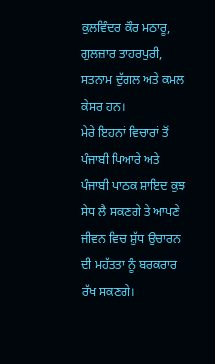ਕੁਲਵਿੰਦਰ ਕੌਰ ਮਠਾਰੂ, ਗੁਲਜ਼ਾਰ ਤਾਹਰਪੁਰੀ, ਸਤਨਾਮ ਦੁੱਗਲ ਅਤੇ ਕਮਲ ਕੇਸਰ ਹਨ।
ਮੇਰੇ ਇਹਨਾਂ ਵਿਚਾਰਾਂ ਤੋਂ ਪੰਜਾਬੀ ਪਿਆਰੇ ਅਤੇ ਪੰਜਾਬੀ ਪਾਠਕ ਸ਼ਾਇਦ ਕੁਝ ਸੇਧ ਲੈ ਸਕਣਗੇ ਤੇ ਆਪਣੇ ਜੀਵਨ ਵਿਚ ਸ਼ੁੱਧ ਉਚਾਰਨ ਦੀ ਮਹੱਤਤਾ ਨੂੰ ਬਰਕਰਾਰ ਰੱਖ ਸਕਣਗੇ।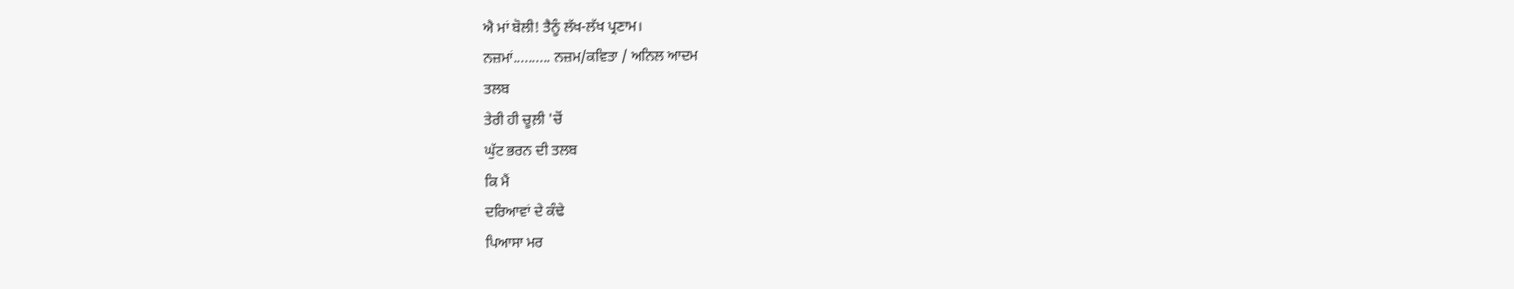ਐ ਮਾਂ ਬੋਲੀ! ਤੈਨੂੰ ਲੱਖ-ਲੱਖ ਪ੍ਰਣਾਮ।
ਨਜ਼ਮਾਂ.......... ਨਜ਼ਮ/ਕਵਿਤਾ / ਅਨਿਲ ਆਦਮ
ਤਲਬ
ਤੇਰੀ ਹੀ ਚੂਲ਼ੀ 'ਚੋਂ
ਘੁੱਟ ਭਰਨ ਦੀ ਤਲਬ
ਕਿ ਮੈਂ
ਦਰਿਆਵਾਂ ਦੇ ਕੰਢੇ
ਪਿਆਸਾ ਮਰ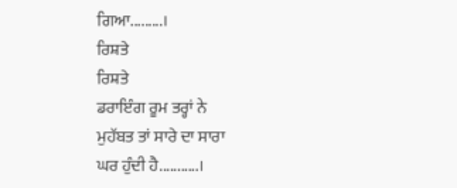ਗਿਆ.........।
ਰਿਸ਼ਤੇ
ਰਿਸ਼ਤੇ
ਡਰਾਇੰਗ ਰੂਮ ਤਰ੍ਹਾਂ ਨੇ
ਮੁਹੱਬਤ ਤਾਂ ਸਾਰੇ ਦਾ ਸਾਰਾ
ਘਰ ਹੁੰਦੀ ਹੈ...........।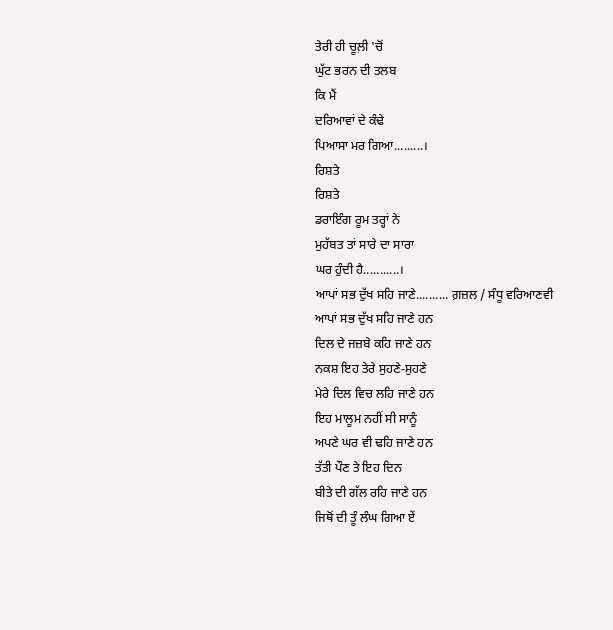ਤੇਰੀ ਹੀ ਚੂਲ਼ੀ 'ਚੋਂ
ਘੁੱਟ ਭਰਨ ਦੀ ਤਲਬ
ਕਿ ਮੈਂ
ਦਰਿਆਵਾਂ ਦੇ ਕੰਢੇ
ਪਿਆਸਾ ਮਰ ਗਿਆ.........।
ਰਿਸ਼ਤੇ
ਰਿਸ਼ਤੇ
ਡਰਾਇੰਗ ਰੂਮ ਤਰ੍ਹਾਂ ਨੇ
ਮੁਹੱਬਤ ਤਾਂ ਸਾਰੇ ਦਾ ਸਾਰਾ
ਘਰ ਹੁੰਦੀ ਹੈ...........।
ਆਪਾਂ ਸਭ ਦੁੱਖ ਸਹਿ ਜਾਣੇ.......... ਗ਼ਜ਼ਲ / ਸੰਧੂ ਵਰਿਆਣਵੀ
ਆਪਾਂ ਸਭ ਦੁੱਖ ਸਹਿ ਜਾਣੇ ਹਨ
ਦਿਲ ਦੇ ਜਜ਼ਬੇ ਕਹਿ ਜਾਣੇ ਹਨ
ਨਕਸ਼ ਇਹ ਤੇਰੇ ਸੁਹਣੇ-ਸੁਹਣੇ
ਮੇਰੇ ਦਿਲ ਵਿਚ ਲਹਿ ਜਾਣੇ ਹਨ
ਇਹ ਮਾਲੂਮ ਨਹੀਂ ਸੀ ਸਾਨੂੰ
ਅਪਣੇ ਘਰ ਵੀ ਢਹਿ ਜਾਣੇ ਹਨ
ਤੱਤੀ ਪੌਣ ਤੇ ਇਹ ਦਿਨ
ਬੀਤੇ ਦੀ ਗੱਲ ਰਹਿ ਜਾਣੇ ਹਨ
ਜਿਥੋਂ ਦੀ ਤੂੰ ਲੰਘ ਗਿਆ ਏਂ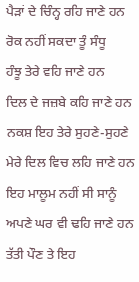ਪੈੜਾਂ ਦੇ ਚਿੰਨ੍ਹ ਰਹਿ ਜਾਣੇ ਹਨ
ਰੋਕ ਨਹੀਂ ਸਕਦਾ ਤੂੰ ਸੰਧੂ
ਹੰਝੂ ਤੇਰੇ ਵਹਿ ਜਾਣੇ ਹਨ
ਦਿਲ ਦੇ ਜਜ਼ਬੇ ਕਹਿ ਜਾਣੇ ਹਨ
ਨਕਸ਼ ਇਹ ਤੇਰੇ ਸੁਹਣੇ-ਸੁਹਣੇ
ਮੇਰੇ ਦਿਲ ਵਿਚ ਲਹਿ ਜਾਣੇ ਹਨ
ਇਹ ਮਾਲੂਮ ਨਹੀਂ ਸੀ ਸਾਨੂੰ
ਅਪਣੇ ਘਰ ਵੀ ਢਹਿ ਜਾਣੇ ਹਨ
ਤੱਤੀ ਪੌਣ ਤੇ ਇਹ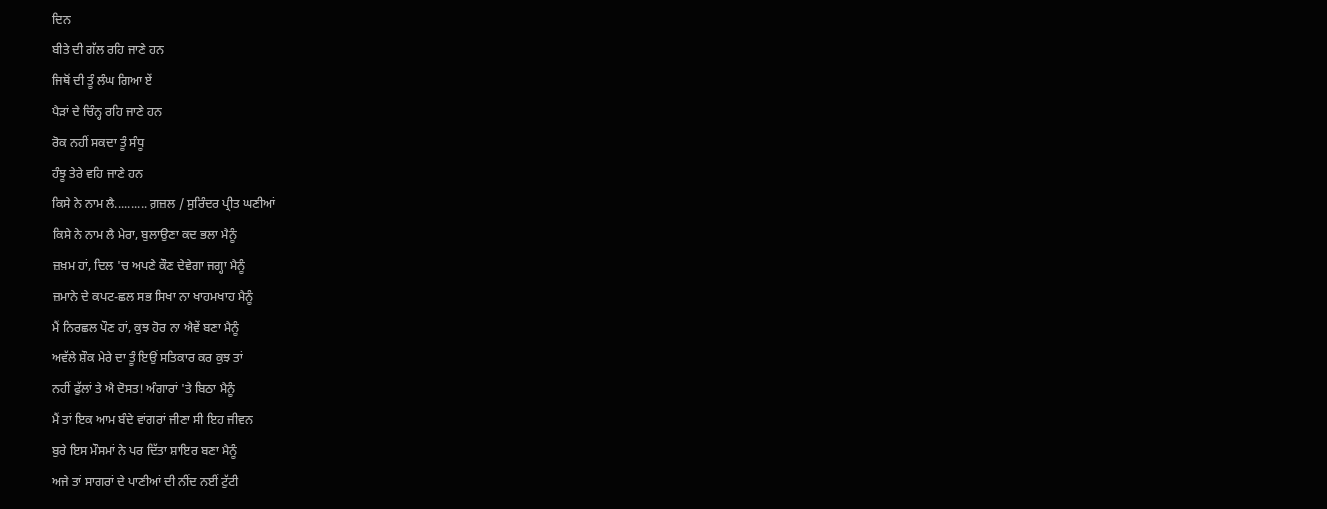ਦਿਨ
ਬੀਤੇ ਦੀ ਗੱਲ ਰਹਿ ਜਾਣੇ ਹਨ
ਜਿਥੋਂ ਦੀ ਤੂੰ ਲੰਘ ਗਿਆ ਏਂ
ਪੈੜਾਂ ਦੇ ਚਿੰਨ੍ਹ ਰਹਿ ਜਾਣੇ ਹਨ
ਰੋਕ ਨਹੀਂ ਸਕਦਾ ਤੂੰ ਸੰਧੂ
ਹੰਝੂ ਤੇਰੇ ਵਹਿ ਜਾਣੇ ਹਨ
ਕਿਸੇ ਨੇ ਨਾਮ ਲੈ.......... ਗ਼ਜ਼ਲ / ਸੁਰਿੰਦਰ ਪ੍ਰੀਤ ਘਣੀਆਂ
ਕਿਸੇ ਨੇ ਨਾਮ ਲੈ ਮੇਰਾ, ਬੁਲਾਉਣਾ ਕਦ ਭਲਾ ਮੈਨੂੰ
ਜ਼ਖ਼ਮ ਹਾਂ, ਦਿਲ 'ਚ ਅਪਣੇ ਕੌਣ ਦੇਵੇਗਾ ਜਗ੍ਹਾ ਮੈਨੂੰ
ਜ਼ਮਾਨੇ ਦੇ ਕਪਟ-ਛਲ ਸਭ ਸਿਖਾ ਨਾ ਖਾਹਮਖਾਹ ਮੈਨੂੰ
ਮੈਂ ਨਿਰਛਲ ਪੌਣ ਹਾਂ, ਕੁਝ ਹੋਰ ਨਾ ਐਵੇਂ ਬਣਾ ਮੈਨੂੰ
ਅਵੱਲੇ ਸ਼ੌਕ ਮੇਰੇ ਦਾ ਤੂੰ ਇਉਂ ਸਤਿਕਾਰ ਕਰ ਕੁਝ ਤਾਂ
ਨਹੀਂ ਫੁੱਲਾਂ ਤੇ ਐ ਦੋਸਤ! ਅੰਗਾਰਾਂ 'ਤੇ ਬਿਠਾ ਮੈਨੂੰ
ਮੈਂ ਤਾਂ ਇਕ ਆਮ ਬੰਦੇ ਵਾਂਗਰਾਂ ਜੀਣਾ ਸੀ ਇਹ ਜੀਵਨ
ਬੁਰੇ ਇਸ ਮੌਸਮਾਂ ਨੇ ਪਰ ਦਿੱਤਾ ਸ਼ਾਇਰ ਬਣਾ ਮੈਨੂੰ
ਅਜੇ ਤਾਂ ਸਾਗਰਾਂ ਦੇ ਪਾਣੀਆਂ ਦੀ ਨੀਂਦ ਨਈਂ ਟੁੱਟੀ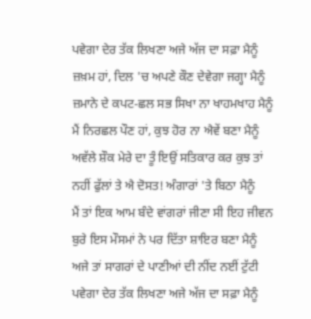ਪਵੇਗਾ ਦੇਰ ਤੱਕ ਲਿਖਣਾ ਅਜੇ ਅੱਜ ਦਾ ਸਫ਼ਾ ਮੈਨੂੰ
ਜ਼ਖ਼ਮ ਹਾਂ, ਦਿਲ 'ਚ ਅਪਣੇ ਕੌਣ ਦੇਵੇਗਾ ਜਗ੍ਹਾ ਮੈਨੂੰ
ਜ਼ਮਾਨੇ ਦੇ ਕਪਟ-ਛਲ ਸਭ ਸਿਖਾ ਨਾ ਖਾਹਮਖਾਹ ਮੈਨੂੰ
ਮੈਂ ਨਿਰਛਲ ਪੌਣ ਹਾਂ, ਕੁਝ ਹੋਰ ਨਾ ਐਵੇਂ ਬਣਾ ਮੈਨੂੰ
ਅਵੱਲੇ ਸ਼ੌਕ ਮੇਰੇ ਦਾ ਤੂੰ ਇਉਂ ਸਤਿਕਾਰ ਕਰ ਕੁਝ ਤਾਂ
ਨਹੀਂ ਫੁੱਲਾਂ ਤੇ ਐ ਦੋਸਤ! ਅੰਗਾਰਾਂ 'ਤੇ ਬਿਠਾ ਮੈਨੂੰ
ਮੈਂ ਤਾਂ ਇਕ ਆਮ ਬੰਦੇ ਵਾਂਗਰਾਂ ਜੀਣਾ ਸੀ ਇਹ ਜੀਵਨ
ਬੁਰੇ ਇਸ ਮੌਸਮਾਂ ਨੇ ਪਰ ਦਿੱਤਾ ਸ਼ਾਇਰ ਬਣਾ ਮੈਨੂੰ
ਅਜੇ ਤਾਂ ਸਾਗਰਾਂ ਦੇ ਪਾਣੀਆਂ ਦੀ ਨੀਂਦ ਨਈਂ ਟੁੱਟੀ
ਪਵੇਗਾ ਦੇਰ ਤੱਕ ਲਿਖਣਾ ਅਜੇ ਅੱਜ ਦਾ ਸਫ਼ਾ ਮੈਨੂੰ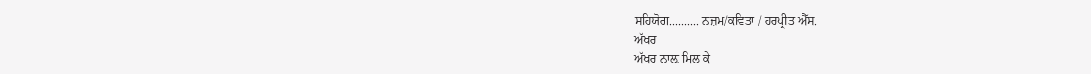ਸਹਿਯੋਗ.......... ਨਜ਼ਮ/ਕਵਿਤਾ / ਹਰਪ੍ਰੀਤ ਐੱਸ.
ਅੱਖਰ
ਅੱਖਰ ਨਾਲ਼ ਮਿਲ ਕੇ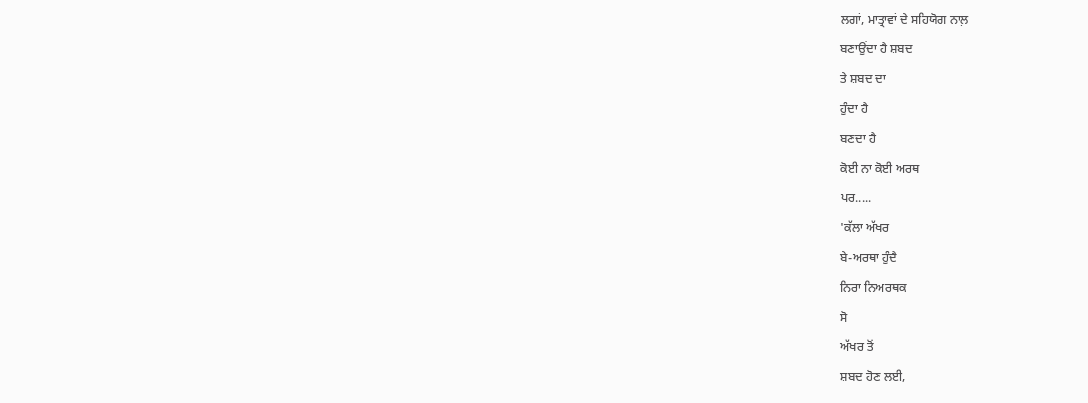ਲਗਾਂ, ਮਾਤ੍ਰਾਵਾਂ ਦੇ ਸਹਿਯੋਗ ਨਾਲ਼
ਬਣਾਉਂਦਾ ਹੈ ਸ਼ਬਦ
ਤੇ ਸ਼ਬਦ ਦਾ
ਹੁੰਦਾ ਹੈ
ਬਣਦਾ ਹੈ
ਕੋਈ ਨਾ ਕੋਈ ਅਰਥ
ਪਰ.....
'ਕੱਲਾ ਅੱਖਰ
ਬੇ-ਅਰਥਾ ਹੁੰਦੈ
ਨਿਰਾ ਨਿਅਰਥਕ
ਸੋ
ਅੱਖਰ ਤੋਂ
ਸ਼ਬਦ ਹੋਣ ਲਈ,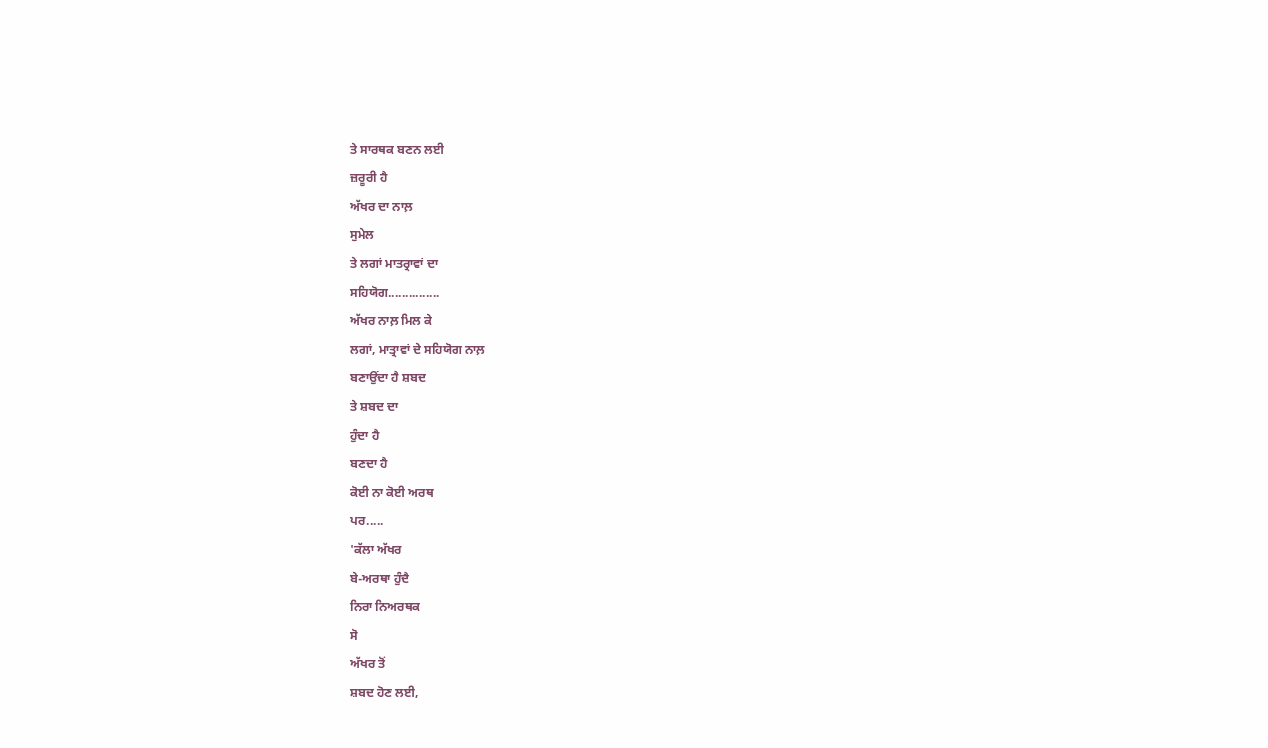ਤੇ ਸਾਰਥਕ ਬਣਨ ਲਈ
ਜ਼ਰੂਰੀ ਹੈ
ਅੱਖਰ ਦਾ ਨਾਲ਼
ਸੁਮੇਲ
ਤੇ ਲਗਾਂ ਮਾਤਰ੍ਰਾਵਾਂ ਦਾ
ਸਹਿਯੋਗ...............
ਅੱਖਰ ਨਾਲ਼ ਮਿਲ ਕੇ
ਲਗਾਂ, ਮਾਤ੍ਰਾਵਾਂ ਦੇ ਸਹਿਯੋਗ ਨਾਲ਼
ਬਣਾਉਂਦਾ ਹੈ ਸ਼ਬਦ
ਤੇ ਸ਼ਬਦ ਦਾ
ਹੁੰਦਾ ਹੈ
ਬਣਦਾ ਹੈ
ਕੋਈ ਨਾ ਕੋਈ ਅਰਥ
ਪਰ.....
'ਕੱਲਾ ਅੱਖਰ
ਬੇ-ਅਰਥਾ ਹੁੰਦੈ
ਨਿਰਾ ਨਿਅਰਥਕ
ਸੋ
ਅੱਖਰ ਤੋਂ
ਸ਼ਬਦ ਹੋਣ ਲਈ,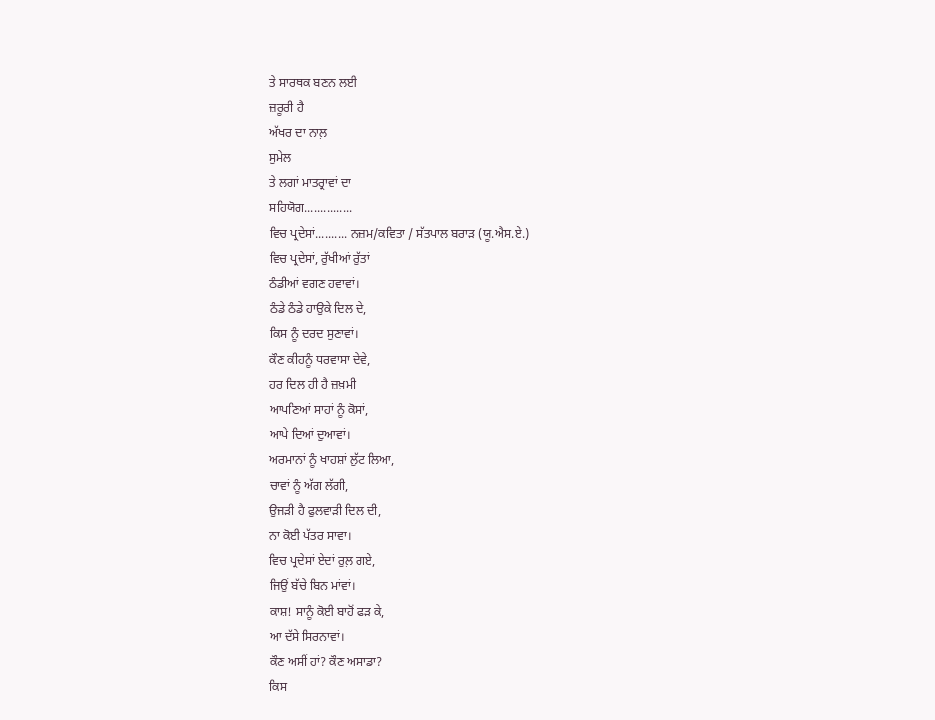ਤੇ ਸਾਰਥਕ ਬਣਨ ਲਈ
ਜ਼ਰੂਰੀ ਹੈ
ਅੱਖਰ ਦਾ ਨਾਲ਼
ਸੁਮੇਲ
ਤੇ ਲਗਾਂ ਮਾਤਰ੍ਰਾਵਾਂ ਦਾ
ਸਹਿਯੋਗ...............
ਵਿਚ ਪ੍ਰਦੇਸਾਂ.......... ਨਜ਼ਮ/ਕਵਿਤਾ / ਸੱਤਪਾਲ ਬਰਾੜ (ਯੂ.ਐਸ.ਏ.)
ਵਿਚ ਪ੍ਰਦੇਸਾਂ, ਰੁੱਖੀਆਂ ਰੁੱਤਾਂ
ਠੰਡੀਆਂ ਵਗਣ ਹਵਾਵਾਂ।
ਠੰਡੇ ਠੰਡੇ ਹਾਉਕੇ ਦਿਲ ਦੇ,
ਕਿਸ ਨੂੰ ਦਰਦ ਸੁਣਾਵਾਂ।
ਕੌਣ ਕੀਹਨੂੰ ਧਰਵਾਸਾ ਦੇਵੇ,
ਹਰ ਦਿਲ ਹੀ ਹੈ ਜ਼ਖ਼ਮੀ
ਆਪਣਿਆਂ ਸਾਹਾਂ ਨੂੰ ਕੋਸਾਂ,
ਆਪੇ ਦਿਆਂ ਦੁਆਵਾਂ।
ਅਰਮਾਨਾਂ ਨੂੰ ਖਾਹਸ਼ਾਂ ਲੁੱਟ ਲਿਆ,
ਚਾਵਾਂ ਨੂੰ ਅੱਗ ਲੱਗੀ,
ਉਜੜੀ ਹੈ ਫੁਲਵਾੜੀ ਦਿਲ ਦੀ,
ਨਾ ਕੋਈ ਪੱਤਰ ਸਾਵਾ।
ਵਿਚ ਪ੍ਰਦੇਸਾਂ ਏਦਾਂ ਰੁਲ਼ ਗਏ,
ਜਿਉਂ ਬੱਚੇ ਬਿਨ ਮਾਂਵਾਂ।
ਕਾਸ਼! ਸਾਨੂੰ ਕੋਈ ਬਾਹੋਂ ਫੜ ਕੇ,
ਆ ਦੱਸੇ ਸਿਰਨਾਵਾਂ।
ਕੌਣ ਅਸੀਂ ਹਾਂ? ਕੌਣ ਅਸਾਡਾ?
ਕਿਸ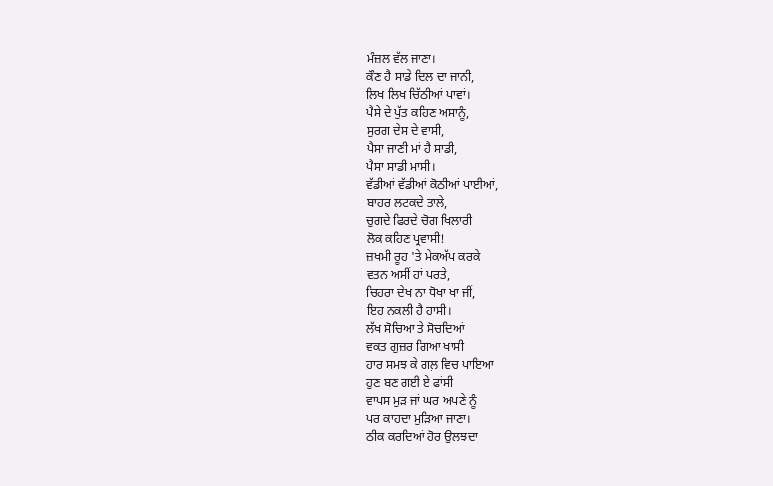ਮੰਜ਼ਲ ਵੱਲ ਜਾਣਾ।
ਕੌਣ ਹੈ ਸਾਡੇ ਦਿਲ ਦਾ ਜਾਨੀ,
ਲਿਖ ਲਿਖ ਚਿੱਠੀਆਂ ਪਾਵਾਂ।
ਪੈਸੇ ਦੇ ਪੁੱਤ ਕਹਿਣ ਅਸਾਨੂੰ,
ਸੁਰਗ ਦੇਸ ਦੇ ਵਾਸੀ,
ਪੈਸਾ ਜਾਣੀ ਮਾਂ ਹੈ ਸਾਡੀ,
ਪੈਸਾ ਸਾਡੀ ਮਾਸੀ।
ਵੱਡੀਆਂ ਵੱਡੀਆਂ ਕੋਠੀਆਂ ਪਾਈਆਂ,
ਬਾਹਰ ਲਟਕਦੇ ਤਾਲੇ,
ਚੁਗਦੇ ਫਿਰਦੇ ਚੋਗ ਖਿਲਾਰੀ
ਲੋਕ ਕਹਿਣ ਪ੍ਰਵਾਸੀ!
ਜ਼ਖਮੀ ਰੂਹ 'ਤੇ ਮੇਕਅੱਪ ਕਰਕੇ
ਵਤਨ ਅਸੀਂ ਹਾਂ ਪਰਤੇ,
ਚਿਹਰਾ ਦੇਖ ਨਾ ਧੋਖਾ ਖਾ ਜੀਂ,
ਇਹ ਨਕਲੀ ਹੈ ਹਾਸੀ।
ਲੱਖ ਸੋਚਿਆ ਤੇ ਸੋਚਦਿਆਂ
ਵਕਤ ਗੁਜ਼ਰ ਗਿਆ ਖਾਸੀ
ਹਾਰ ਸਮਝ ਕੇ ਗਲ਼ ਵਿਚ ਪਾਇਆ
ਹੁਣ ਬਣ ਗਈ ਏ ਫਾਂਸੀ
ਵਾਪਸ ਮੁੜ ਜਾਂ ਘਰ ਅਪਣੇ ਨੂੰ
ਪਰ ਕਾਹਦਾ ਮੁੜਿਆ ਜਾਣਾ।
ਠੀਕ ਕਰਦਿਆਂ ਹੋਰ ਉਲਝਦਾ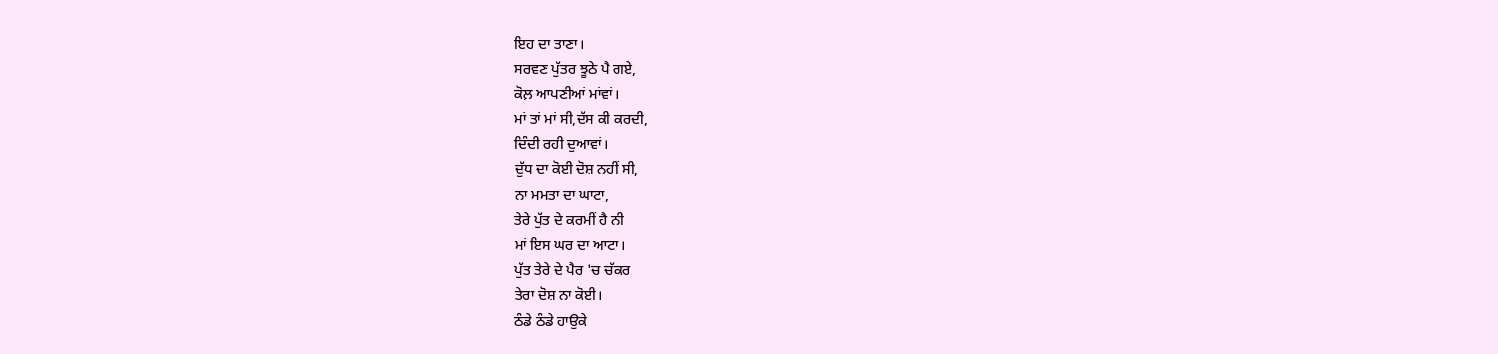ਇਹ ਦਾ ਤਾਣਾ।
ਸਰਵਣ ਪੁੱਤਰ ਝੂਠੇ ਪੈ ਗਏ,
ਕੋਲ਼ ਆਪਣੀਆਂ ਮਾਂਵਾਂ।
ਮਾਂ ਤਾਂ ਮਾਂ ਸੀ,ਦੱਸ ਕੀ ਕਰਦੀ,
ਦਿੰਦੀ ਰਹੀ ਦੁਆਵਾਂ।
ਦੁੱਧ ਦਾ ਕੋਈ ਦੋਸ਼ ਨਹੀਂ ਸੀ,
ਨਾ ਮਮਤਾ ਦਾ ਘਾਟਾ,
ਤੇਰੇ ਪੁੱਤ ਦੇ ਕਰਮੀਂ ਹੈ ਨੀ
ਮਾਂ ਇਸ ਘਰ ਦਾ ਆਟਾ।
ਪੁੱਤ ਤੇਰੇ ਦੇ ਪੈਰ 'ਚ ਚੱਕਰ
ਤੇਰਾ ਦੋਸ਼ ਨਾ ਕੋਈ।
ਠੰਡੇ ਠੰਡੇ ਹਾਉਕੇ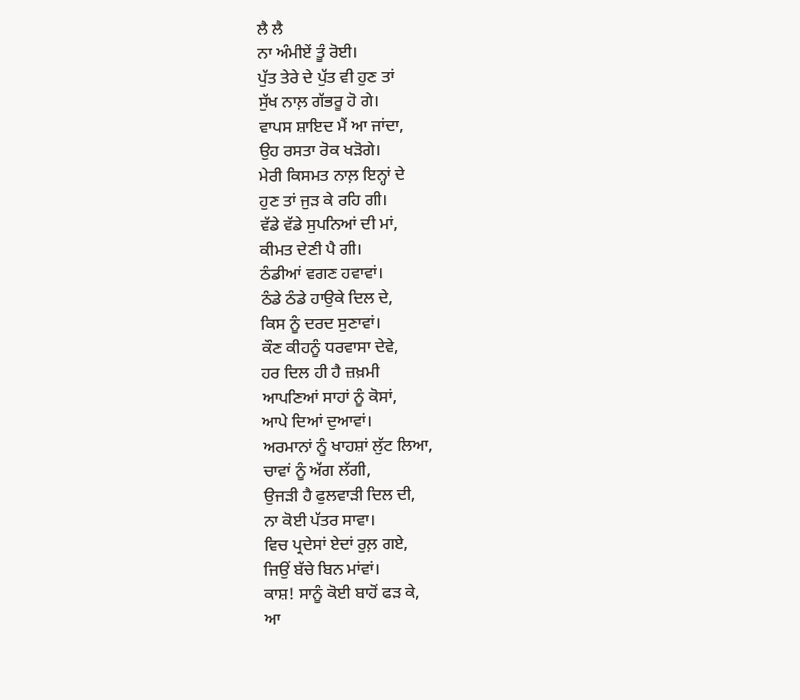ਲੈ ਲੈ
ਨਾ ਅੰਮੀਏਂ ਤੂੰ ਰੋਈ।
ਪੁੱਤ ਤੇਰੇ ਦੇ ਪੁੱਤ ਵੀ ਹੁਣ ਤਾਂ
ਸੁੱਖ ਨਾਲ਼ ਗੱਭਰੂ ਹੋ ਗੇ।
ਵਾਪਸ ਸ਼ਾਇਦ ਮੈਂ ਆ ਜਾਂਦਾ,
ਉਹ ਰਸਤਾ ਰੋਕ ਖੜੋਗੇ।
ਮੇਰੀ ਕਿਸਮਤ ਨਾਲ਼ ਇਨ੍ਹਾਂ ਦੇ
ਹੁਣ ਤਾਂ ਜੁੜ ਕੇ ਰਹਿ ਗੀ।
ਵੱਡੇ ਵੱਡੇ ਸੁਪਨਿਆਂ ਦੀ ਮਾਂ,
ਕੀਮਤ ਦੇਣੀ ਪੈ ਗੀ।
ਠੰਡੀਆਂ ਵਗਣ ਹਵਾਵਾਂ।
ਠੰਡੇ ਠੰਡੇ ਹਾਉਕੇ ਦਿਲ ਦੇ,
ਕਿਸ ਨੂੰ ਦਰਦ ਸੁਣਾਵਾਂ।
ਕੌਣ ਕੀਹਨੂੰ ਧਰਵਾਸਾ ਦੇਵੇ,
ਹਰ ਦਿਲ ਹੀ ਹੈ ਜ਼ਖ਼ਮੀ
ਆਪਣਿਆਂ ਸਾਹਾਂ ਨੂੰ ਕੋਸਾਂ,
ਆਪੇ ਦਿਆਂ ਦੁਆਵਾਂ।
ਅਰਮਾਨਾਂ ਨੂੰ ਖਾਹਸ਼ਾਂ ਲੁੱਟ ਲਿਆ,
ਚਾਵਾਂ ਨੂੰ ਅੱਗ ਲੱਗੀ,
ਉਜੜੀ ਹੈ ਫੁਲਵਾੜੀ ਦਿਲ ਦੀ,
ਨਾ ਕੋਈ ਪੱਤਰ ਸਾਵਾ।
ਵਿਚ ਪ੍ਰਦੇਸਾਂ ਏਦਾਂ ਰੁਲ਼ ਗਏ,
ਜਿਉਂ ਬੱਚੇ ਬਿਨ ਮਾਂਵਾਂ।
ਕਾਸ਼! ਸਾਨੂੰ ਕੋਈ ਬਾਹੋਂ ਫੜ ਕੇ,
ਆ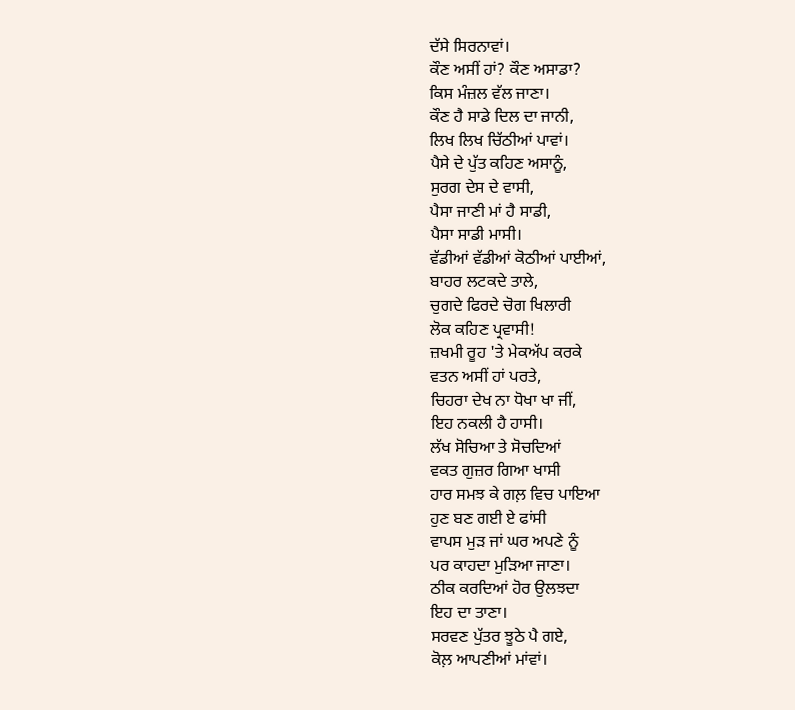ਦੱਸੇ ਸਿਰਨਾਵਾਂ।
ਕੌਣ ਅਸੀਂ ਹਾਂ? ਕੌਣ ਅਸਾਡਾ?
ਕਿਸ ਮੰਜ਼ਲ ਵੱਲ ਜਾਣਾ।
ਕੌਣ ਹੈ ਸਾਡੇ ਦਿਲ ਦਾ ਜਾਨੀ,
ਲਿਖ ਲਿਖ ਚਿੱਠੀਆਂ ਪਾਵਾਂ।
ਪੈਸੇ ਦੇ ਪੁੱਤ ਕਹਿਣ ਅਸਾਨੂੰ,
ਸੁਰਗ ਦੇਸ ਦੇ ਵਾਸੀ,
ਪੈਸਾ ਜਾਣੀ ਮਾਂ ਹੈ ਸਾਡੀ,
ਪੈਸਾ ਸਾਡੀ ਮਾਸੀ।
ਵੱਡੀਆਂ ਵੱਡੀਆਂ ਕੋਠੀਆਂ ਪਾਈਆਂ,
ਬਾਹਰ ਲਟਕਦੇ ਤਾਲੇ,
ਚੁਗਦੇ ਫਿਰਦੇ ਚੋਗ ਖਿਲਾਰੀ
ਲੋਕ ਕਹਿਣ ਪ੍ਰਵਾਸੀ!
ਜ਼ਖਮੀ ਰੂਹ 'ਤੇ ਮੇਕਅੱਪ ਕਰਕੇ
ਵਤਨ ਅਸੀਂ ਹਾਂ ਪਰਤੇ,
ਚਿਹਰਾ ਦੇਖ ਨਾ ਧੋਖਾ ਖਾ ਜੀਂ,
ਇਹ ਨਕਲੀ ਹੈ ਹਾਸੀ।
ਲੱਖ ਸੋਚਿਆ ਤੇ ਸੋਚਦਿਆਂ
ਵਕਤ ਗੁਜ਼ਰ ਗਿਆ ਖਾਸੀ
ਹਾਰ ਸਮਝ ਕੇ ਗਲ਼ ਵਿਚ ਪਾਇਆ
ਹੁਣ ਬਣ ਗਈ ਏ ਫਾਂਸੀ
ਵਾਪਸ ਮੁੜ ਜਾਂ ਘਰ ਅਪਣੇ ਨੂੰ
ਪਰ ਕਾਹਦਾ ਮੁੜਿਆ ਜਾਣਾ।
ਠੀਕ ਕਰਦਿਆਂ ਹੋਰ ਉਲਝਦਾ
ਇਹ ਦਾ ਤਾਣਾ।
ਸਰਵਣ ਪੁੱਤਰ ਝੂਠੇ ਪੈ ਗਏ,
ਕੋਲ਼ ਆਪਣੀਆਂ ਮਾਂਵਾਂ।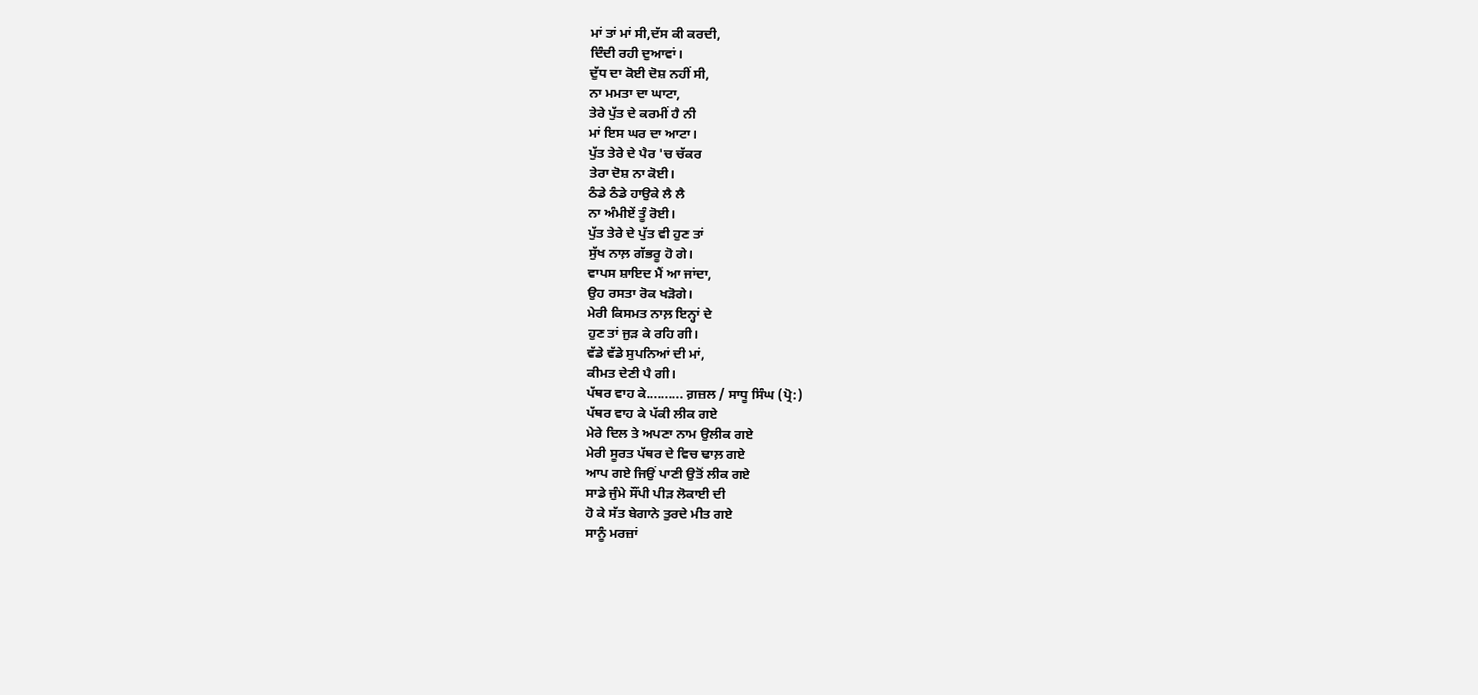ਮਾਂ ਤਾਂ ਮਾਂ ਸੀ,ਦੱਸ ਕੀ ਕਰਦੀ,
ਦਿੰਦੀ ਰਹੀ ਦੁਆਵਾਂ।
ਦੁੱਧ ਦਾ ਕੋਈ ਦੋਸ਼ ਨਹੀਂ ਸੀ,
ਨਾ ਮਮਤਾ ਦਾ ਘਾਟਾ,
ਤੇਰੇ ਪੁੱਤ ਦੇ ਕਰਮੀਂ ਹੈ ਨੀ
ਮਾਂ ਇਸ ਘਰ ਦਾ ਆਟਾ।
ਪੁੱਤ ਤੇਰੇ ਦੇ ਪੈਰ 'ਚ ਚੱਕਰ
ਤੇਰਾ ਦੋਸ਼ ਨਾ ਕੋਈ।
ਠੰਡੇ ਠੰਡੇ ਹਾਉਕੇ ਲੈ ਲੈ
ਨਾ ਅੰਮੀਏਂ ਤੂੰ ਰੋਈ।
ਪੁੱਤ ਤੇਰੇ ਦੇ ਪੁੱਤ ਵੀ ਹੁਣ ਤਾਂ
ਸੁੱਖ ਨਾਲ਼ ਗੱਭਰੂ ਹੋ ਗੇ।
ਵਾਪਸ ਸ਼ਾਇਦ ਮੈਂ ਆ ਜਾਂਦਾ,
ਉਹ ਰਸਤਾ ਰੋਕ ਖੜੋਗੇ।
ਮੇਰੀ ਕਿਸਮਤ ਨਾਲ਼ ਇਨ੍ਹਾਂ ਦੇ
ਹੁਣ ਤਾਂ ਜੁੜ ਕੇ ਰਹਿ ਗੀ।
ਵੱਡੇ ਵੱਡੇ ਸੁਪਨਿਆਂ ਦੀ ਮਾਂ,
ਕੀਮਤ ਦੇਣੀ ਪੈ ਗੀ।
ਪੱਥਰ ਵਾਹ ਕੇ.......... ਗ਼ਜ਼ਲ / ਸਾਧੂ ਸਿੰਘ (ਪ੍ਰੋ:)
ਪੱਥਰ ਵਾਹ ਕੇ ਪੱਕੀ ਲੀਕ ਗਏ
ਮੇਰੇ ਦਿਲ ਤੇ ਅਪਣਾ ਨਾਮ ਉਲੀਕ ਗਏ
ਮੇਰੀ ਸੂਰਤ ਪੱਥਰ ਦੇ ਵਿਚ ਢਾਲ਼ ਗਏ
ਆਪ ਗਏ ਜਿਉਂ ਪਾਣੀ ਉਤੋਂ ਲੀਕ ਗਏ
ਸਾਡੇ ਜੁੰਮੇ ਸੌਂਪੀ ਪੀੜ ਲੋਕਾਈ ਦੀ
ਹੋ ਕੇ ਸੱਤ ਬੇਗਾਨੇ ਤੁਰਦੇ ਮੀਤ ਗਏ
ਸਾਨੂੰ ਮਰਜ਼ਾਂ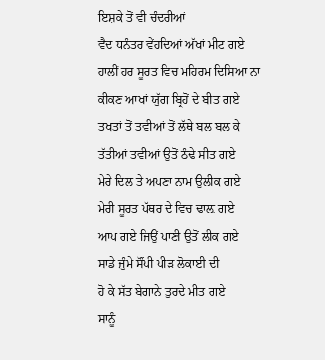ਇਸ਼ਕੇ ਤੋਂ ਵੀ ਚੰਦਰੀਆਂ
ਵੈਦ ਧਨੰਤਰ ਵੇਂਹਦਿਆਂ ਅੱਖਾਂ ਮੀਟ ਗਏ
ਹਾਲੀਂ ਹਰ ਸੂਰਤ ਵਿਚ ਮਹਿਰਮ ਦਿਸਿਆ ਨਾ
ਕੀਕਣ ਆਖਾਂ ਯੁੱਗ ਬ੍ਰਿਹੋਂ ਦੇ ਬੀਤ ਗਏ
ਤਖਤਾਂ ਤੋਂ ਤਵੀਆਂ ਤੋਂ ਲੱਥੇ ਬਲ ਬਲ ਕੇ
ਤੱਤੀਆਂ ਤਵੀਆਂ ਉਤੋਂ ਠੰਢੇ ਸੀਤ ਗਏ
ਮੇਰੇ ਦਿਲ ਤੇ ਅਪਣਾ ਨਾਮ ਉਲੀਕ ਗਏ
ਮੇਰੀ ਸੂਰਤ ਪੱਥਰ ਦੇ ਵਿਚ ਢਾਲ਼ ਗਏ
ਆਪ ਗਏ ਜਿਉਂ ਪਾਣੀ ਉਤੋਂ ਲੀਕ ਗਏ
ਸਾਡੇ ਜੁੰਮੇ ਸੌਂਪੀ ਪੀੜ ਲੋਕਾਈ ਦੀ
ਹੋ ਕੇ ਸੱਤ ਬੇਗਾਨੇ ਤੁਰਦੇ ਮੀਤ ਗਏ
ਸਾਨੂੰ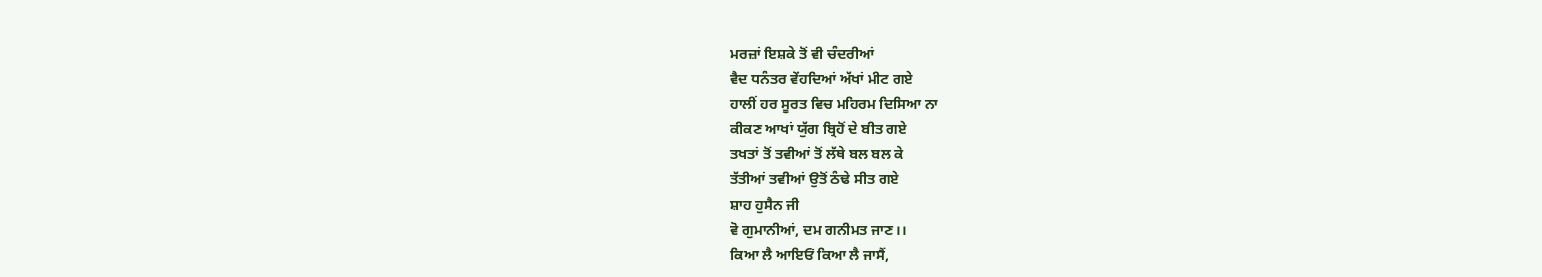ਮਰਜ਼ਾਂ ਇਸ਼ਕੇ ਤੋਂ ਵੀ ਚੰਦਰੀਆਂ
ਵੈਦ ਧਨੰਤਰ ਵੇਂਹਦਿਆਂ ਅੱਖਾਂ ਮੀਟ ਗਏ
ਹਾਲੀਂ ਹਰ ਸੂਰਤ ਵਿਚ ਮਹਿਰਮ ਦਿਸਿਆ ਨਾ
ਕੀਕਣ ਆਖਾਂ ਯੁੱਗ ਬ੍ਰਿਹੋਂ ਦੇ ਬੀਤ ਗਏ
ਤਖਤਾਂ ਤੋਂ ਤਵੀਆਂ ਤੋਂ ਲੱਥੇ ਬਲ ਬਲ ਕੇ
ਤੱਤੀਆਂ ਤਵੀਆਂ ਉਤੋਂ ਠੰਢੇ ਸੀਤ ਗਏ
ਸ਼ਾਹ ਹੁਸੈਨ ਜੀ
ਵੋ ਗੁਮਾਨੀਆਂ, ਦਮ ਗਨੀਮਤ ਜਾਣ।।
ਕਿਆ ਲੈ ਆਇਓਂ ਕਿਆ ਲੈ ਜਾਸੈਂ,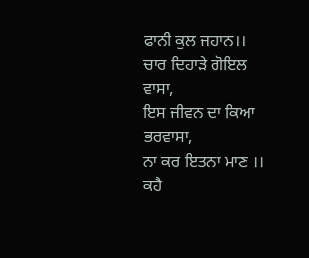ਫਾਨੀ ਕੁਲ ਜਹਾਨ।।
ਚਾਰ ਦਿਹਾੜੇ ਗੋਇਲ ਵਾਸਾ,
ਇਸ ਜੀਵਨ ਦਾ ਕਿਆ ਭਰਵਾਸਾ,
ਨਾ ਕਰ ਇਤਨਾ ਮਾਣ ।।
ਕਹੈ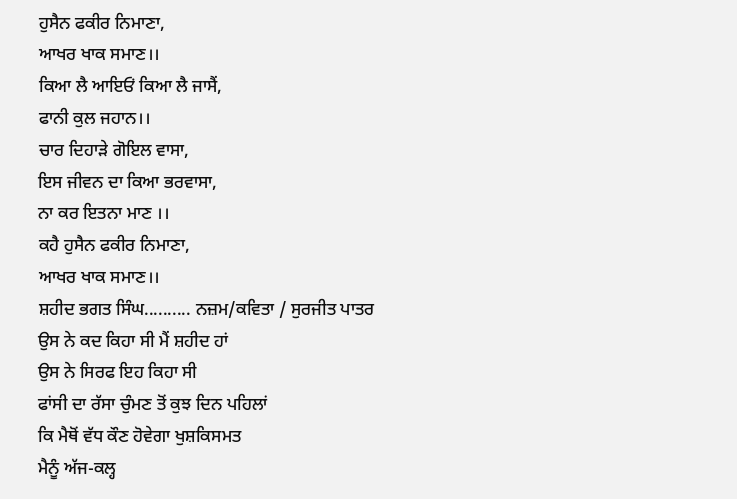ਹੁਸੈਨ ਫਕੀਰ ਨਿਮਾਣਾ,
ਆਖਰ ਖਾਕ ਸਮਾਣ।।
ਕਿਆ ਲੈ ਆਇਓਂ ਕਿਆ ਲੈ ਜਾਸੈਂ,
ਫਾਨੀ ਕੁਲ ਜਹਾਨ।।
ਚਾਰ ਦਿਹਾੜੇ ਗੋਇਲ ਵਾਸਾ,
ਇਸ ਜੀਵਨ ਦਾ ਕਿਆ ਭਰਵਾਸਾ,
ਨਾ ਕਰ ਇਤਨਾ ਮਾਣ ।।
ਕਹੈ ਹੁਸੈਨ ਫਕੀਰ ਨਿਮਾਣਾ,
ਆਖਰ ਖਾਕ ਸਮਾਣ।।
ਸ਼ਹੀਦ ਭਗਤ ਸਿੰਘ.......... ਨਜ਼ਮ/ਕਵਿਤਾ / ਸੁਰਜੀਤ ਪਾਤਰ
ਉਸ ਨੇ ਕਦ ਕਿਹਾ ਸੀ ਮੈਂ ਸ਼ਹੀਦ ਹਾਂ
ਉਸ ਨੇ ਸਿਰਫ ਇਹ ਕਿਹਾ ਸੀ
ਫਾਂਸੀ ਦਾ ਰੱਸਾ ਚੁੰਮਣ ਤੋਂ ਕੁਝ ਦਿਨ ਪਹਿਲਾਂ
ਕਿ ਮੈਥੋਂ ਵੱਧ ਕੌਣ ਹੋਵੇਗਾ ਖੁਸ਼ਕਿਸਮਤ
ਮੈਨੂੰ ਅੱਜ-ਕਲ੍ਹ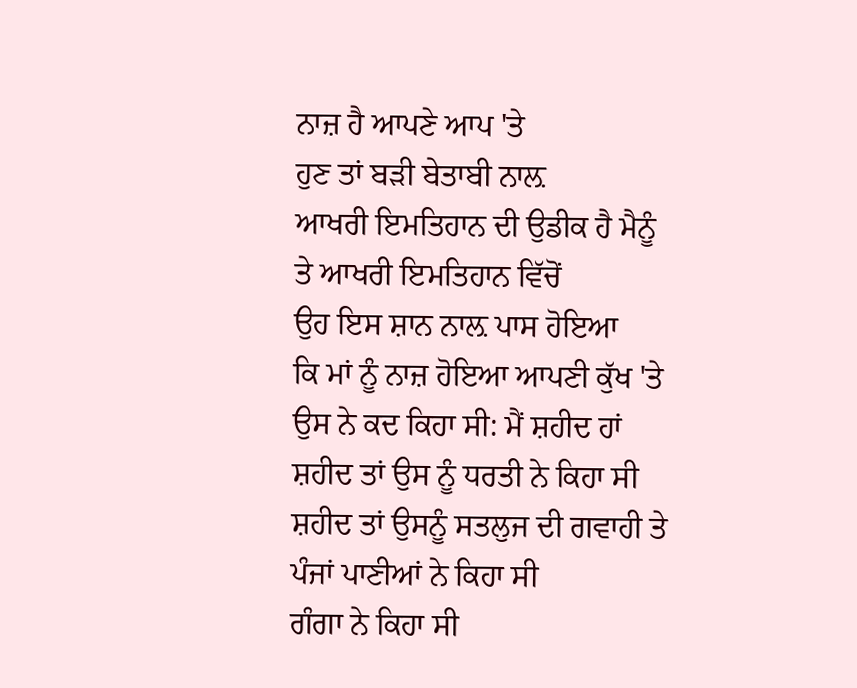ਨਾਜ਼ ਹੈ ਆਪਣੇ ਆਪ 'ਤੇ
ਹੁਣ ਤਾਂ ਬੜੀ ਬੇਤਾਬੀ ਨਾਲ਼
ਆਖਰੀ ਇਮਤਿਹਾਨ ਦੀ ਉਡੀਕ ਹੈ ਮੈਨੂੰ
ਤੇ ਆਖਰੀ ਇਮਤਿਹਾਨ ਵਿੱਚੋਂ
ਉਹ ਇਸ ਸ਼ਾਨ ਨਾਲ਼ ਪਾਸ ਹੋਇਆ
ਕਿ ਮਾਂ ਨੂੰ ਨਾਜ਼ ਹੋਇਆ ਆਪਣੀ ਕੁੱਖ 'ਤੇ
ਉਸ ਨੇ ਕਦ ਕਿਹਾ ਸੀ: ਮੈਂ ਸ਼ਹੀਦ ਹਾਂ
ਸ਼ਹੀਦ ਤਾਂ ਉਸ ਨੂੰ ਧਰਤੀ ਨੇ ਕਿਹਾ ਸੀ
ਸ਼ਹੀਦ ਤਾਂ ਉਸਨੂੰ ਸਤਲੁਜ ਦੀ ਗਵਾਹੀ ਤੇ
ਪੰਜਾਂ ਪਾਣੀਆਂ ਨੇ ਕਿਹਾ ਸੀ
ਗੰਗਾ ਨੇ ਕਿਹਾ ਸੀ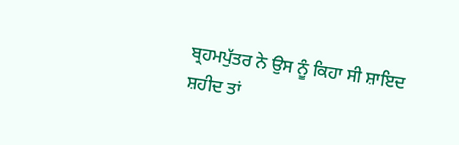ਬ੍ਰਹਮਪੁੱਤਰ ਨੇ ਉਸ ਨੂੰ ਕਿਹਾ ਸੀ ਸ਼ਾਇਦ
ਸ਼ਹੀਦ ਤਾਂ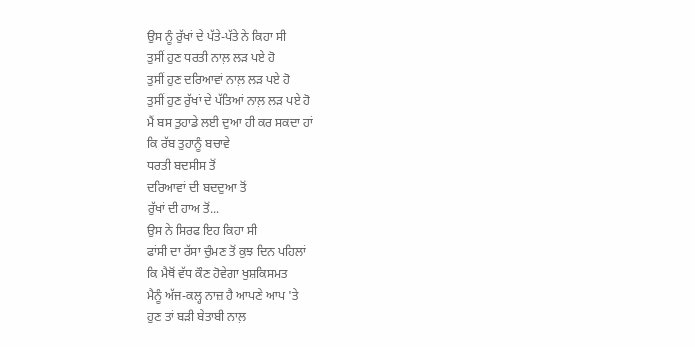ਉਸ ਨੂੰ ਰੁੱਖਾਂ ਦੇ ਪੱਤੇ-ਪੱਤੇ ਨੇ ਕਿਹਾ ਸੀ
ਤੁਸੀਂ ਹੁਣ ਧਰਤੀ ਨਾਲ਼ ਲੜ ਪਏ ਹੋ
ਤੁਸੀਂ ਹੁਣ ਦਰਿਆਵਾਂ ਨਾਲ਼ ਲੜ ਪਏ ਹੋ
ਤੁਸੀਂ ਹੁਣ ਰੁੱਖਾਂ ਦੇ ਪੱਤਿਆਂ ਨਾਲ਼ ਲੜ ਪਏ ਹੋ
ਮੈਂ ਬਸ ਤੁਹਾਡੇ ਲਈ ਦੁਆ ਹੀ ਕਰ ਸਕਦਾ ਹਾਂ
ਕਿ ਰੱਬ ਤੁਹਾਨੂੰ ਬਚਾਵੇ
ਧਰਤੀ ਬਦਸੀਸ ਤੋਂ
ਦਰਿਆਵਾਂ ਦੀ ਬਦਦੁਆ ਤੋਂ
ਰੁੱਖਾਂ ਦੀ ਹਾਅ ਤੋਂ...
ਉਸ ਨੇ ਸਿਰਫ ਇਹ ਕਿਹਾ ਸੀ
ਫਾਂਸੀ ਦਾ ਰੱਸਾ ਚੁੰਮਣ ਤੋਂ ਕੁਝ ਦਿਨ ਪਹਿਲਾਂ
ਕਿ ਮੈਥੋਂ ਵੱਧ ਕੌਣ ਹੋਵੇਗਾ ਖੁਸ਼ਕਿਸਮਤ
ਮੈਨੂੰ ਅੱਜ-ਕਲ੍ਹ ਨਾਜ਼ ਹੈ ਆਪਣੇ ਆਪ 'ਤੇ
ਹੁਣ ਤਾਂ ਬੜੀ ਬੇਤਾਬੀ ਨਾਲ਼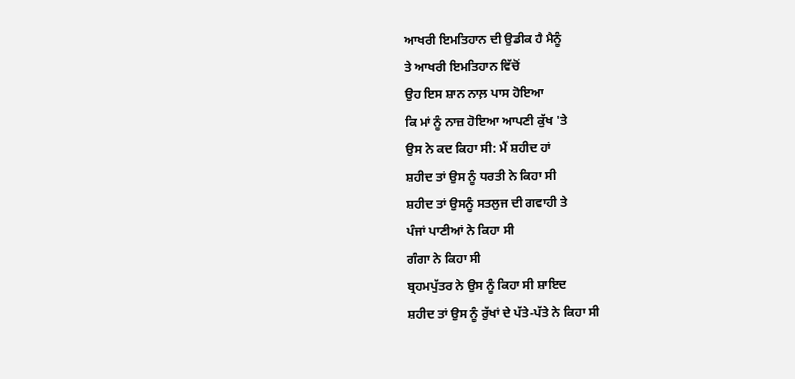ਆਖਰੀ ਇਮਤਿਹਾਨ ਦੀ ਉਡੀਕ ਹੈ ਮੈਨੂੰ
ਤੇ ਆਖਰੀ ਇਮਤਿਹਾਨ ਵਿੱਚੋਂ
ਉਹ ਇਸ ਸ਼ਾਨ ਨਾਲ਼ ਪਾਸ ਹੋਇਆ
ਕਿ ਮਾਂ ਨੂੰ ਨਾਜ਼ ਹੋਇਆ ਆਪਣੀ ਕੁੱਖ 'ਤੇ
ਉਸ ਨੇ ਕਦ ਕਿਹਾ ਸੀ: ਮੈਂ ਸ਼ਹੀਦ ਹਾਂ
ਸ਼ਹੀਦ ਤਾਂ ਉਸ ਨੂੰ ਧਰਤੀ ਨੇ ਕਿਹਾ ਸੀ
ਸ਼ਹੀਦ ਤਾਂ ਉਸਨੂੰ ਸਤਲੁਜ ਦੀ ਗਵਾਹੀ ਤੇ
ਪੰਜਾਂ ਪਾਣੀਆਂ ਨੇ ਕਿਹਾ ਸੀ
ਗੰਗਾ ਨੇ ਕਿਹਾ ਸੀ
ਬ੍ਰਹਮਪੁੱਤਰ ਨੇ ਉਸ ਨੂੰ ਕਿਹਾ ਸੀ ਸ਼ਾਇਦ
ਸ਼ਹੀਦ ਤਾਂ ਉਸ ਨੂੰ ਰੁੱਖਾਂ ਦੇ ਪੱਤੇ-ਪੱਤੇ ਨੇ ਕਿਹਾ ਸੀ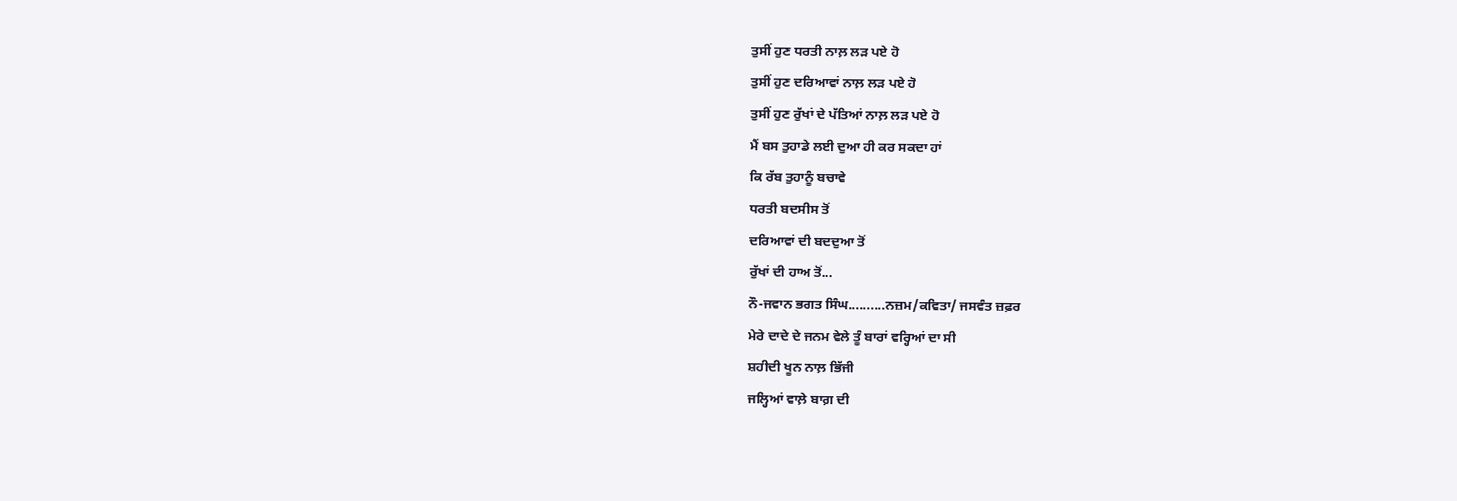ਤੁਸੀਂ ਹੁਣ ਧਰਤੀ ਨਾਲ਼ ਲੜ ਪਏ ਹੋ
ਤੁਸੀਂ ਹੁਣ ਦਰਿਆਵਾਂ ਨਾਲ਼ ਲੜ ਪਏ ਹੋ
ਤੁਸੀਂ ਹੁਣ ਰੁੱਖਾਂ ਦੇ ਪੱਤਿਆਂ ਨਾਲ਼ ਲੜ ਪਏ ਹੋ
ਮੈਂ ਬਸ ਤੁਹਾਡੇ ਲਈ ਦੁਆ ਹੀ ਕਰ ਸਕਦਾ ਹਾਂ
ਕਿ ਰੱਬ ਤੁਹਾਨੂੰ ਬਚਾਵੇ
ਧਰਤੀ ਬਦਸੀਸ ਤੋਂ
ਦਰਿਆਵਾਂ ਦੀ ਬਦਦੁਆ ਤੋਂ
ਰੁੱਖਾਂ ਦੀ ਹਾਅ ਤੋਂ...
ਨੌ-ਜਵਾਨ ਭਗਤ ਸਿੰਘ..........ਨਜ਼ਮ/ਕਵਿਤਾ/ ਜਸਵੰਤ ਜ਼ਫ਼ਰ
ਮੇਰੇ ਦਾਦੇ ਦੇ ਜਨਮ ਵੇਲੇ ਤੂੰ ਬਾਰਾਂ ਵਰ੍ਹਿਆਂ ਦਾ ਸੀ
ਸ਼ਹੀਦੀ ਖੂਨ ਨਾਲ਼ ਭਿੱਜੀ
ਜਲ੍ਹਿਆਂ ਵਾਲ਼ੇ ਬਾਗ਼ ਦੀ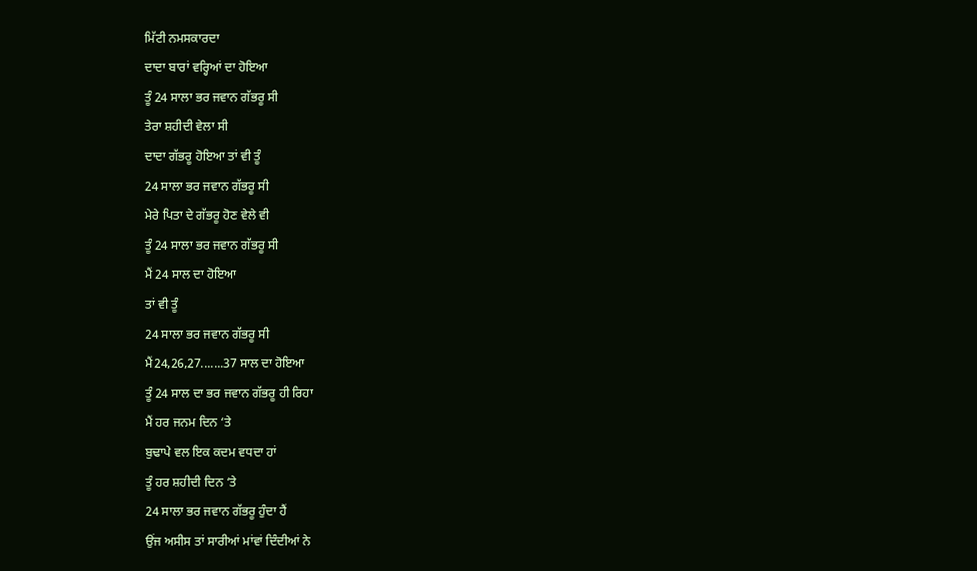ਮਿੱਟੀ ਨਮਸਕਾਰਦਾ
ਦਾਦਾ ਬਾਰਾਂ ਵਰ੍ਹਿਆਂ ਦਾ ਹੋਇਆ
ਤੂੰ 24 ਸਾਲਾ ਭਰ ਜਵਾਨ ਗੱਭਰੂ ਸੀ
ਤੇਰਾ ਸ਼ਹੀਦੀ ਵੇਲਾ ਸੀ
ਦਾਦਾ ਗੱਭਰੂ ਹੋਇਆ ਤਾਂ ਵੀ ਤੂੰ
24 ਸਾਲਾ ਭਰ ਜਵਾਨ ਗੱਭਰੂ ਸੀ
ਮੇਰੇ ਪਿਤਾ ਦੇ ਗੱਭਰੂ ਹੋਣ ਵੇਲੇ ਵੀ
ਤੂੰ 24 ਸਾਲਾ ਭਰ ਜਵਾਨ ਗੱਭਰੂ ਸੀ
ਮੈਂ 24 ਸਾਲ ਦਾ ਹੋਇਆ
ਤਾਂ ਵੀ ਤੂੰ
24 ਸਾਲਾ ਭਰ ਜਵਾਨ ਗੱਭਰੂ ਸੀ
ਮੈਂ24,26,27.......37 ਸਾਲ ਦਾ ਹੋਇਆ
ਤੂੰ 24 ਸਾਲ ਦਾ ਭਰ ਜਵਾਨ ਗੱਭਰੂ ਹੀ ਰਿਹਾ
ਮੈਂ ਹਰ ਜਨਮ ਦਿਨ ‘ਤੇ
ਬੁਢਾਪੇ ਵਲ ਇਕ ਕਦਮ ਵਧਦਾ ਹਾਂ
ਤੂੰ ਹਰ ਸ਼ਹੀਦੀ ਦਿਨ ‘ਤੇ
24 ਸਾਲਾ ਭਰ ਜਵਾਨ ਗੱਭਰੂ ਹੁੰਦਾ ਹੈਂ
ਉਂਜ ਅਸੀਸ ਤਾਂ ਸਾਰੀਆਂ ਮਾਂਵਾਂ ਦਿੰਦੀਆਂ ਨੇ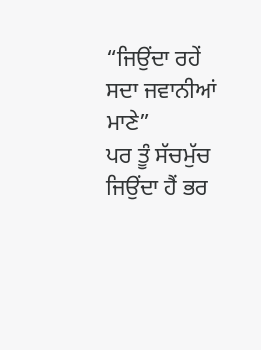“ਜਿਉਂਦਾ ਰਹੇਂ ਸਦਾ ਜਵਾਨੀਆਂ ਮਾਣੇ”
ਪਰ ਤੂੰ ਸੱਚਮੁੱਚ ਜਿਉਂਦਾ ਹੈਂ ਭਰ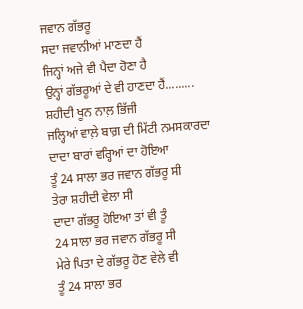ਜਵਾਨ ਗੱਭਰੂ
ਸਦਾ ਜਵਾਨੀਆਂ ਮਾਣਦਾ ਹੈਂ
ਜਿਨ੍ਹਾਂ ਅਜੇ ਵੀ ਪੈਦਾ ਹੋਣਾ ਹੈ
ਉਨ੍ਹਾਂ ਗੱਭਰੂਆਂ ਦੇ ਵੀ ਹਾਣਦਾ ਹੈਂ.........
ਸ਼ਹੀਦੀ ਖੂਨ ਨਾਲ਼ ਭਿੱਜੀ
ਜਲ੍ਹਿਆਂ ਵਾਲ਼ੇ ਬਾਗ਼ ਦੀ ਮਿੱਟੀ ਨਮਸਕਾਰਦਾ
ਦਾਦਾ ਬਾਰਾਂ ਵਰ੍ਹਿਆਂ ਦਾ ਹੋਇਆ
ਤੂੰ 24 ਸਾਲਾ ਭਰ ਜਵਾਨ ਗੱਭਰੂ ਸੀ
ਤੇਰਾ ਸ਼ਹੀਦੀ ਵੇਲਾ ਸੀ
ਦਾਦਾ ਗੱਭਰੂ ਹੋਇਆ ਤਾਂ ਵੀ ਤੂੰ
24 ਸਾਲਾ ਭਰ ਜਵਾਨ ਗੱਭਰੂ ਸੀ
ਮੇਰੇ ਪਿਤਾ ਦੇ ਗੱਭਰੂ ਹੋਣ ਵੇਲੇ ਵੀ
ਤੂੰ 24 ਸਾਲਾ ਭਰ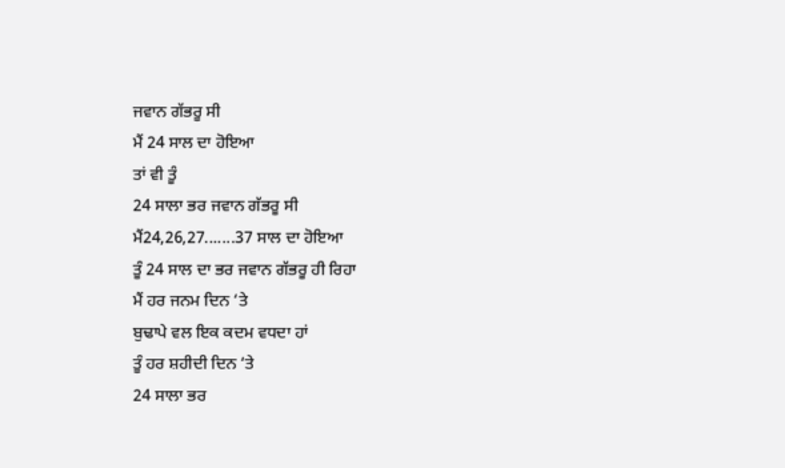ਜਵਾਨ ਗੱਭਰੂ ਸੀ
ਮੈਂ 24 ਸਾਲ ਦਾ ਹੋਇਆ
ਤਾਂ ਵੀ ਤੂੰ
24 ਸਾਲਾ ਭਰ ਜਵਾਨ ਗੱਭਰੂ ਸੀ
ਮੈਂ24,26,27.......37 ਸਾਲ ਦਾ ਹੋਇਆ
ਤੂੰ 24 ਸਾਲ ਦਾ ਭਰ ਜਵਾਨ ਗੱਭਰੂ ਹੀ ਰਿਹਾ
ਮੈਂ ਹਰ ਜਨਮ ਦਿਨ ‘ਤੇ
ਬੁਢਾਪੇ ਵਲ ਇਕ ਕਦਮ ਵਧਦਾ ਹਾਂ
ਤੂੰ ਹਰ ਸ਼ਹੀਦੀ ਦਿਨ ‘ਤੇ
24 ਸਾਲਾ ਭਰ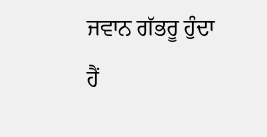ਜਵਾਨ ਗੱਭਰੂ ਹੁੰਦਾ ਹੈਂ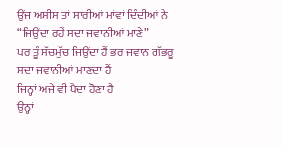ਉਂਜ ਅਸੀਸ ਤਾਂ ਸਾਰੀਆਂ ਮਾਂਵਾਂ ਦਿੰਦੀਆਂ ਨੇ
“ਜਿਉਂਦਾ ਰਹੇਂ ਸਦਾ ਜਵਾਨੀਆਂ ਮਾਣੇ”
ਪਰ ਤੂੰ ਸੱਚਮੁੱਚ ਜਿਉਂਦਾ ਹੈਂ ਭਰ ਜਵਾਨ ਗੱਭਰੂ
ਸਦਾ ਜਵਾਨੀਆਂ ਮਾਣਦਾ ਹੈਂ
ਜਿਨ੍ਹਾਂ ਅਜੇ ਵੀ ਪੈਦਾ ਹੋਣਾ ਹੈ
ਉਨ੍ਹਾਂ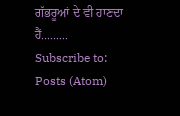ਗੱਭਰੂਆਂ ਦੇ ਵੀ ਹਾਣਦਾ ਹੈਂ.........
Subscribe to:
Posts (Atom)